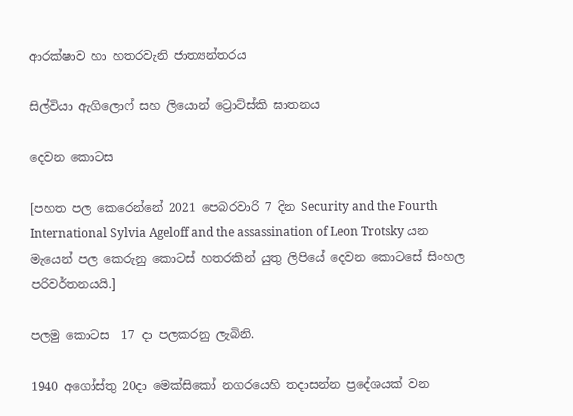ආරක්ෂාව හා හතරවැනි ජාත්‍යන්තරය

සිල්වියා ඇගිලොෆ් සහ ලියොන් ට්‍රොට්ස්කි ඝාතනය

දෙවන කොටස

[පහත පල කෙරෙන්නේ 2021 පෙබරවාරි 7 දින Security and the Fourth International Sylvia Ageloff and the assassination of Leon Trotsky යන මැයෙන් පල කෙරුනු කොටස් හතරකින් යුතු ලිපියේ දෙවන කොටසේ සිංහල පරිවර්තනයයි.]

පලමු කොටස  17 දා පලකරනු ලැබිනි.

1940 අගෝස්තු 20දා මෙක්සිකෝ නගරයෙහි තදාසන්න ප්‍රදේශයක් වන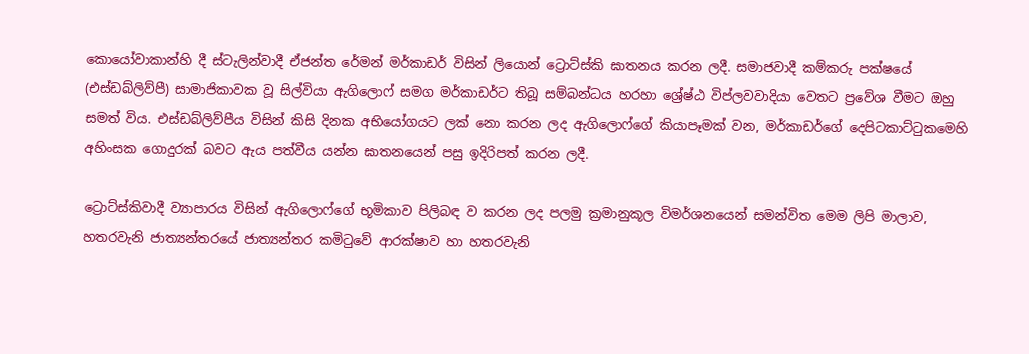කොයෝවාකාන්හි දී ස්ටැලින්වාදී ඒජන්ත රේමන් මර්කාඩර් විසින් ලියොන් ට්‍රොට්ස්කි ඝාතනය කරන ලදී. සමාජවාදී කම්කරු පක්ෂයේ (එස්ඩබ්ලිව්පී) සාමාජිකාවක වූ සිල්වියා ඇගිලොෆ් සමග මර්කාඩර්ට තිබූ සම්බන්ධය හරහා ශ්‍රේෂ්ඨ විප්ලවවාදියා වෙතට ප්‍රවේශ වීමට ඔහු සමත් විය. එස්ඩබ්ලිව්පීය විසින් කිසි දිනක අභියෝගයට ලක් නො කරන ලද ඇගිලොෆ්ගේ කියාපෑමක් වන, මර්කාඩර්ගේ දෙපිටකාට්ටුකමෙහි අහිංසක ගොදුරක් බවට ඇය පත්වීය යන්න ඝාතනයෙන් පසු ඉදිරිපත් කරන ලදී.

ට්‍රොට්ස්කිවාදී ව්‍යාපාරය විසින් ඇගිලොෆ්ගේ භූමිකාව පිලිබඳ ව කරන ලද පලමු ක්‍රමානුකූල විමර්ශනයෙන් සමන්විත මෙම ලිපි මාලාව, හතරවැනි ජාත්‍යන්තරයේ ජාත්‍යන්තර කමිටුවේ ආරක්ෂාව හා හතරවැනි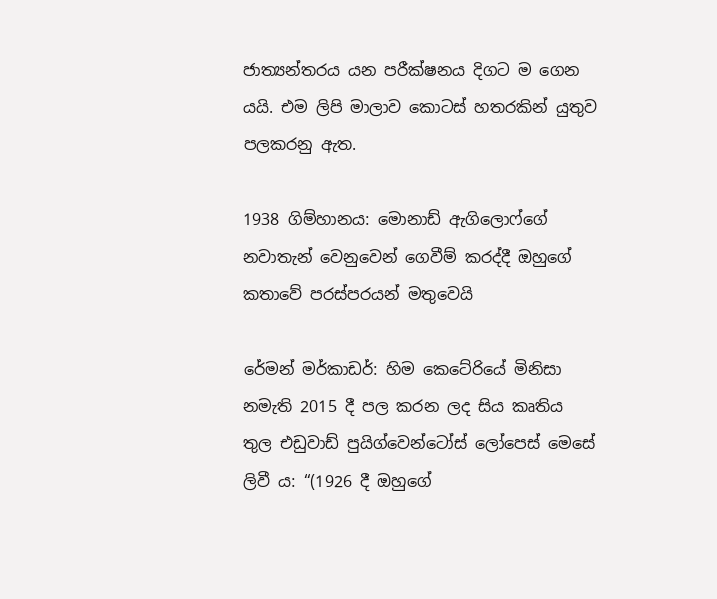ජාත්‍යන්තරය යන පරීක්ෂනය දිගට ම ගෙන යයි. එම ලිපි මාලාව කොටස් හතරකින් යුතුව පලකරනු ඇත.

1938 ගිම්හානය: මොනාඩ් ඇගිලොෆ්ගේ නවාතැන් වෙනුවෙන් ගෙවීම් කරද්දී ඔහුගේ කතාවේ පරස්පරයන් මතුවෙයි

රේමන් මර්කාඩර්: හිම කෙටේරියේ මිනිසා නමැති 2015 දී පල කරන ලද සිය කෘතිය තුල එඩුවාඩ් පුයිග්වෙන්ටෝස් ලෝපෙස් මෙසේ ලිවී ය: “(1926 දී ඔහුගේ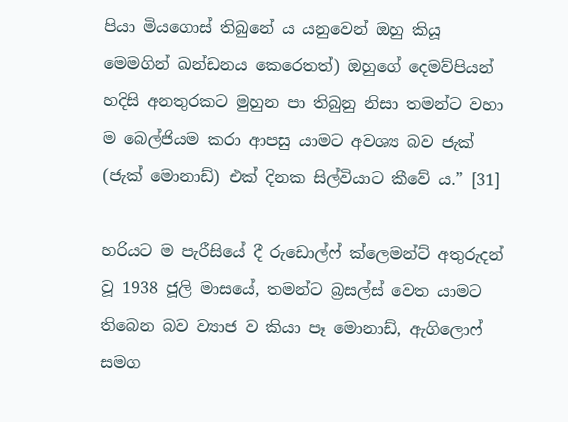පියා මියගොස් තිබුනේ ය යනුවෙන් ඔහු කියූ මෙමගින් ඛන්ඩනය කෙරෙතත්) ඔහුගේ දෙමව්පියන් හදිසි අනතුරකට මුහුන පා තිබුනු නිසා තමන්ට වහා ම බෙල්ජියම කරා ආපසු යාමට අවශ්‍ය බව ජැක් (ජැක් මොනාඩ්) එක් දිනක සිල්වියාට කීවේ ය.” [31]

හරියට ම පැරීසියේ දී රුඩොල්ෆ් ක්ලෙමන්ට් අතුරුදන් වූ 1938 ජූලි මාසයේ, තමන්ට බ්‍රසල්ස් වෙත යාමට තිබෙන බව ව්‍යාජ ව කියා පෑ මොනාඩ්, ඇගිලොෆ් සමග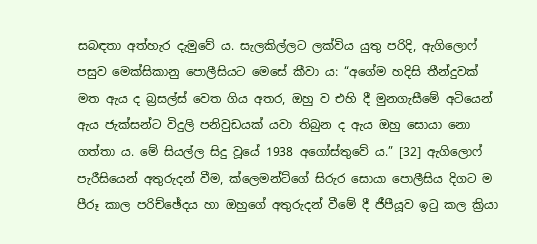සබඳතා අත්හැර දැමුවේ ය. සැලකිල්ලට ලක්විය යුතු පරිදි, ඇගිලොෆ් පසුව මෙක්සිකානු පොලීසියට මෙසේ කීවා ය: “අගේම හදිසි තීන්දුවක් මත ඇය ද බ්‍රසල්ස් වෙත ගිය අතර, ඔහු ව එහි දී මුනගැසීමේ අටියෙන් ඇය ජැක්සන්ට විදුලි පනිවුඩයක් යවා තිබුන ද ඇය ඔහු සොයා නො ගත්තා ය. මේ සියල්ල සිදු වූයේ 1938 අගෝස්තුවේ ය.” [32] ඇගිලොෆ් පැරීසියෙන් අතුරුදන් වීම, ක්ලෙමන්ට්ගේ සිරුර සොයා පොලීසිය දිගට ම පීරූ කාල පරිච්ඡේදය හා ඔහුගේ අතුරුදන් වීමේ දී ජීපීයූව ඉටු කල ක්‍රියා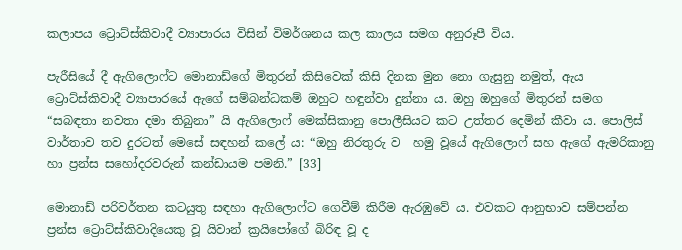කලාපය ට්‍රොට්ස්කිවාදී ව්‍යාපාරය විසින් විමර්ශනය කල කාලය සමග අනුරූපී විය.

පැරීසියේ දී ඇගිලොෆ්ට මොනාඩ්ගේ මිතුරන් කිසිවෙක් කිසි දිනක මුන නො ගැසුනු නමුත්, ඇය ට්‍රොට්ස්කිවාදී ව්‍යාපාරයේ ඇගේ සම්බන්ධකම් ඔහුට හඳුන්වා දුන්නා ය. ඔහු ඔහුගේ මිතුරන් සමග “සබඳතා නවතා දමා තිබුනා” යි ඇගිලොෆ් මෙක්සිකානු පොලීසියට කට උත්තර දෙමින් කීවා ය. පොලිස් වාර්තාව තව දුරටත් මෙසේ සඳහන් කලේ ය: “ඔහු නිරතුරු ව  හමු වූයේ ඇගිලොෆ් සහ ඇගේ ඇමරිකානු හා ප්‍රන්ස සහෝදරවරුන් කන්ඩායම පමනි.” [33]

මොනාඩ් පරිවර්තන කටයුතු සඳහා ඇගිලොෆ්ට ගෙවීම් කිරීම ඇරඹුවේ ය. එවකට ආනුභාව සම්පන්න ප්‍රන්ස ට්‍රොට්ස්කිවාදියෙකු වූ යිවාන් ක්‍රයිපෝගේ බිරිඳ වූ ද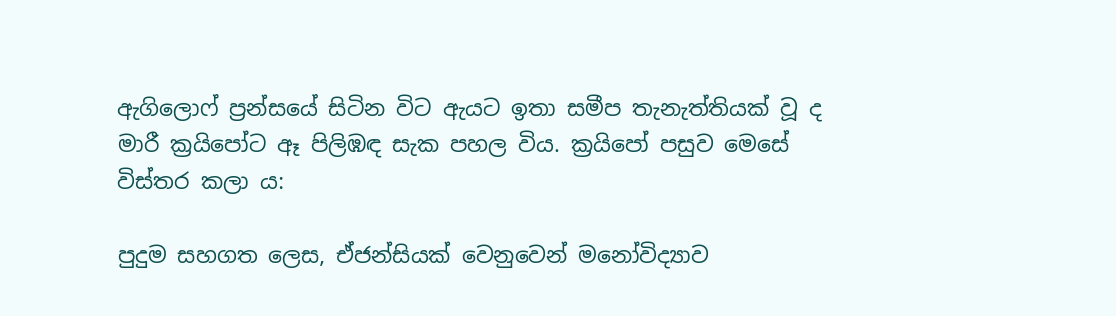ඇගිලොෆ් ප්‍රන්සයේ සිටින විට ඇයට ඉතා සමීප තැනැත්තියක් වූ ද මාරී ක්‍රයිපෝට ඈ පිලිඹඳ සැක පහල විය. ක්‍රයිපෝ පසුව මෙසේ විස්තර කලා ය:

පුදුම සහගත ලෙස, ඒජන්සියක් වෙනුවෙන් මනෝවිද්‍යාව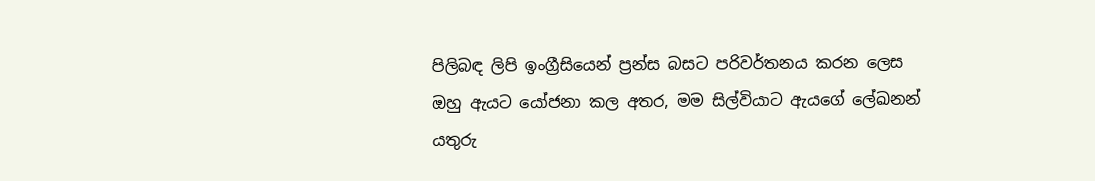පිලිබඳ ලිපි ඉංග්‍රීසියෙන් ප්‍රන්ස බසට පරිවර්තනය කරන ලෙස ඔහු ඇයට යෝජනා කල අතර, මම සිල්වියාට ඇයගේ ලේඛනන් යතුරු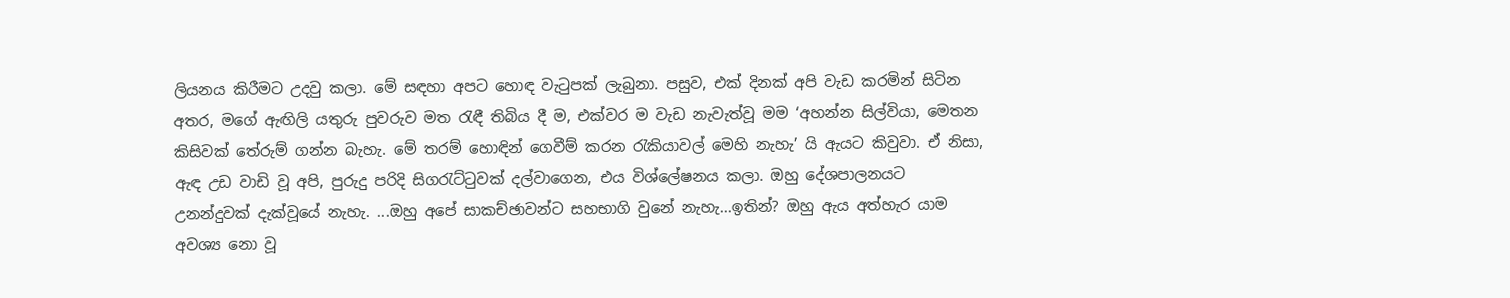ලියනය කිරීමට උදවු කලා. මේ සඳහා අපට හොඳ වැටුපක් ලැබුනා. පසුව, එක් දිනක් අපි වැඩ කරමින් සිටින අතර, මගේ ඇඟිලි යතුරු පුවරුව මත රැඳී තිබිය දී ම, එක්වර ම වැඩ නැවැත්වූ මම ‘අහන්න සිල්වියා, මෙතන කිසිවක් තේරුම් ගන්න බැහැ. මේ තරම් හොඳින් ගෙවීම් කරන රැකියාවල් මෙහි නැහැ’ යි ඇයට කිවුවා. ඒ නිසා, ඇඳ උඩ වාඩි වූ අපි, පුරුදු පරිදි සිගරැට්ටුවක් දල්වාගෙන, එය විශ්ලේෂනය කලා. ඔහු දේශපාලනයට උනන්දුවක් දැක්වූයේ නැහැ. ...ඔහු අපේ සාකච්ඡාවන්ට සහභාගි වුනේ නැහැ...ඉතින්? ඔහු ඇය අත්හැර යාම අවශ්‍ය නො වූ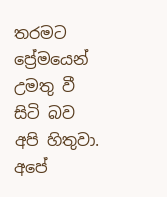තරමට ප්‍රේමයෙන් උමතු වී සිටි බව අපි හිතුවා. අපේ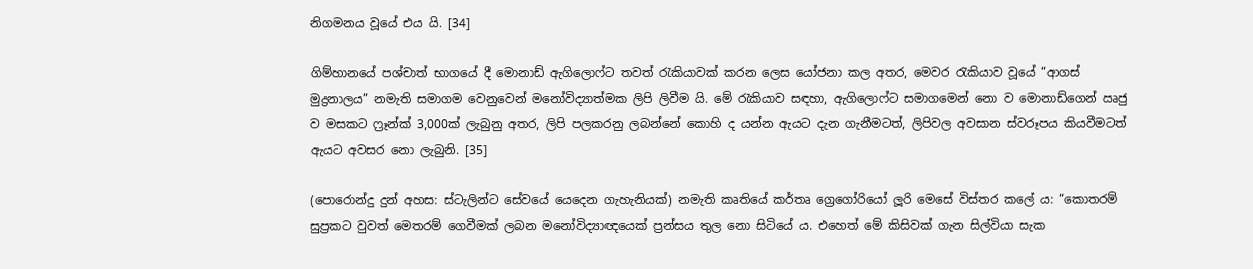නිගමනය වූයේ එය යි. [34]

ගිම්හානයේ පශ්චාත් භාගයේ දී මොනාඩ් ඇගිලොෆ්ට තවත් රැකියාවක් කරන ලෙස යෝජනා කල අතර, මෙවර රැකියාව වූයේ “ආගස් මුද්‍රනාලය” නමැති සමාගම වෙනුවෙන් මනෝවිද්‍යාත්මක ලිපි ලිවීම යි. මේ රැකියාව සඳහා, ඇගිලොෆ්ට සමාගමෙන් නො ව මොනාඩ්ගෙන් ඍජු ව මසකට ෆ්‍රෑන්ක් 3,000ක් ලැබුනු අතර, ලිපි පලකරනු ලබන්නේ කොහි ද යන්න ඇයට දැන ගැනීමටත්, ලිපිවල අවසාන ස්වරූපය කියවීමටත් ඇයට අවසර නො ලැබුනි. [35]

(පොරොන්දු දුන් අහස: ස්ටැලින්ට සේවයේ යෙදෙන ගැහැනියක්) නමැති කෘතියේ කර්තෘ ග්‍රෙගෝරියෝ ලූරි මෙසේ විස්තර කලේ ය: “කොතරම් සුප්‍රකට වුවත් මෙතරම් ගෙවීමක් ලබන මනෝවිද්‍යාඥයෙක් ප්‍රන්සය තුල නො සිටියේ ය. එහෙත් මේ කිසිවක් ගැන සිල්වියා සැක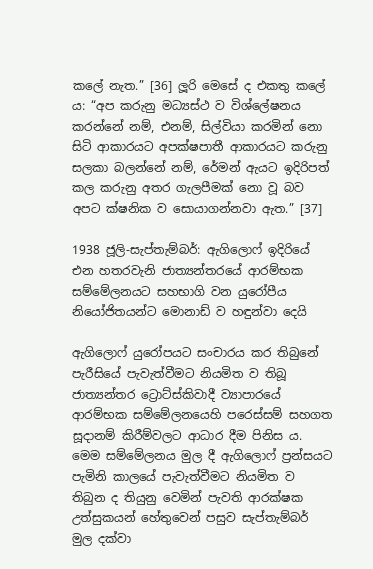කලේ නැත.” [36] ලූරි මෙසේ ද එකතු කලේ ය: “අප කරුනු මධ්‍යස්ථ ව විශ්ලේෂනය කරන්නේ නම්, එනම්, සිල්වියා කරමින් නො සිටි ආකාරයට අපක්ෂපාතී ආකාරයට කරුනු සලකා බලන්නේ නම්, රේමන් ඇයට ඉදිරිපත් කල කරුනු අතර ගැලපීමක් නො වූ බව අපට ක්ෂනික ව සොයාගන්නවා ඇත.” [37]

1938 ජූලි-සැප්තැම්බර්: ඇගිලොෆ් ඉදිරියේ එන හතරවැනි ජාත්‍යන්තරයේ ආරම්භක සම්මේලනයට සහභාගි වන යුරෝපීය නියෝජිතයන්ට මොනාඩ් ව හඳුන්වා දෙයි

ඇගිලොෆ් යුරෝපයට සංචාරය කර තිබුනේ පැරීසියේ පැවැත්වීමට නියමිත ව තිබූ ජාත්‍යන්තර ට්‍රොට්ස්කිවාදී ව්‍යාපාරයේ ආරම්භක සම්මේලනයෙහි පරෙස්සම් සහගත සූදානම් කිරීම්වලට ආධාර දීම පිනිස ය. මෙම සම්මේලනය මුල දී ඇගිලොෆ් ප්‍රන්සයට පැමිනි කාලයේ පැවැත්වීමට නියමිත ව තිබුන ද තියුනු වෙමින් පැවති ආරක්ෂක උත්සුකයන් හේතුවෙන් පසුව සැප්තැම්බර් මුල දක්වා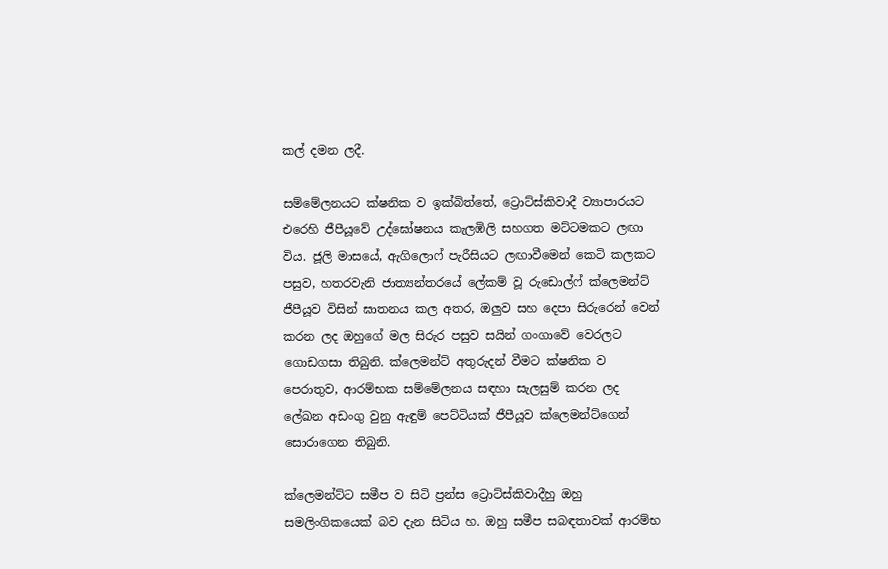කල් දමන ලදී.

සම්මේලනයට ක්ෂනික ව ඉක්බිත්තේ, ට්‍රොට්ස්කිවාදී ව්‍යාපාරයට එරෙහි ජීපීයූවේ උද්ඝෝෂනය කැලඹිලි සහගත මට්ටමකට ලඟා විය. ජූලි මාසයේ, ඇගිලොෆ් පැරීසියට ලඟාවීමෙන් කෙටි කලකට පසුව, හතරවැනි ජාත්‍යන්තරයේ ලේකම් වූ රුඩොල්ෆ් ක්ලෙමන්ට් ජීපීයූව විසින් ඝාතනය කල අතර, ඔලුව සහ දෙපා සිරුරෙන් වෙන් කරන ලද ඔහුගේ මල සිරුර පසුව සයින් ගංගාවේ වෙරලට ගොඩගසා තිබුනි. ක්ලෙමන්ට් අතුරුදන් වීමට ක්ෂනික ව පෙරාතුව, ආරම්භක සම්මේලනය සඳහා සැලසුම් කරන ලද ලේඛන අඩංගු වුනු ඇඳුම් පෙට්ටියක් ජීපීයූව ක්ලෙමන්ට්ගෙන් සොරාගෙන තිබුනි.

ක්ලෙමන්ට්ට සමීප ව සිටි ප්‍රන්ස ට්‍රොට්ස්කිවාදීහු ඔහු සමලිංගිකයෙක් බව දැන සිටිය හ. ඔහු සමීප සබඳතාවක් ආරම්භ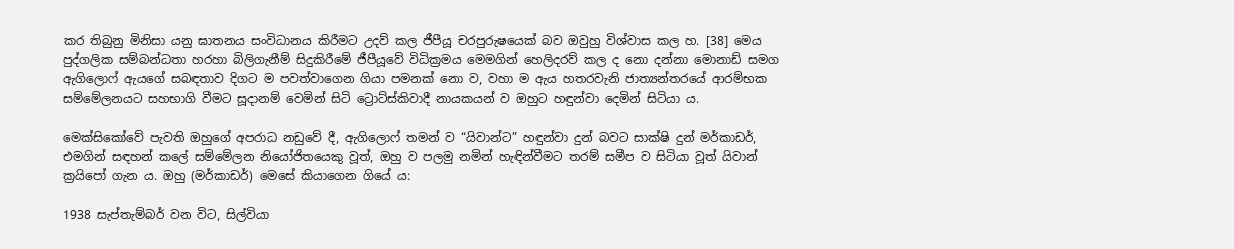කර තිබුනු මිනිසා යනු ඝාතනය සංවිධානය කිරීමට උදව් කල ජීපීයූ චරපුරුෂයෙක් බව ඔවුහු විශ්වාස කල හ. [38] මෙය පුද්ගලික සම්බන්ධතා හරහා බිලිගැනීම් සිදුකිරීමේ ජීපීයූවේ විධික්‍රමය මෙමගින් හෙලිදරව් කල ද නො දන්නා මොනාඩ් සමග ඇගිලොෆ් ඇයගේ සබඳතාව දිගට ම පවත්වාගෙන ගියා පමනක් නො ව, වහා ම ඇය හතරවැනි ජාත්‍යන්තරයේ ආරම්භක සම්මේලනයට සහභාගි වීමට සූදානම් වෙමින් සිටි ට්‍රොට්ස්කිවාදී නායකයන් ව ඔහුට හඳුන්වා දෙමින් සිටියා ය.

මෙක්සිකෝවේ පැවති ඔහුගේ අපරාධ නඩුවේ දී, ඇගිලොෆ් තමන් ව “යිවාන්ට” හඳුන්වා දුන් බවට සාක්ෂි දුන් මර්කාඩර්, එමගින් සඳහන් කලේ සම්මේලන නියෝජිතයෙකු වූත්, ඔහු ව පලමු නමින් හැඳින්වීමට තරම් සමීප ව සිටියා වූත් යිවාන් ක්‍රයිපෝ ගැන ය. ඔහු (මර්කාඩර්) මෙසේ කියාගෙන ගියේ ය:

1938 සැප්තැම්බර් වන විට, සිල්වියා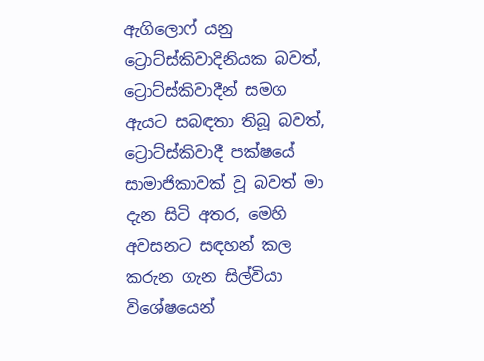ඇගිලොෆ් යනු ට්‍රොට්ස්කිවාදිනියක බවත්, ට්‍රොට්ස්කිවාදීන් සමග ඇයට සබඳතා තිබූ බවත්, ට්‍රොට්ස්කිවාදී පක්ෂයේ සාමාජිකාවක් වූ බවත් මා දැන සිටි අතර, මෙහි අවසනට සඳහන් කල කරුන ගැන සිල්වියා විශේෂයෙන්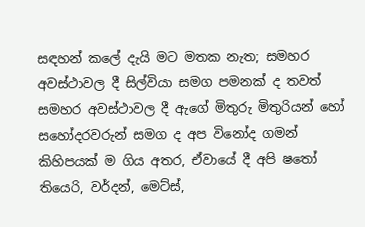සඳහන් කලේ දැයි මට මතක නැත; සමහර අවස්ථාවල දී සිල්වියා සමග පමනක් ද තවත් සමහර අවස්ථාවල දී ඇගේ මිතුරු මිතුරියන් හෝ සහෝදරවරුන් සමග ද අප විනෝද ගමන් කිහිපයක් ම ගිය අතර, ඒවායේ දී අපි ෂතෝ තියෙරි, වර්දන්, මෙට්ස්,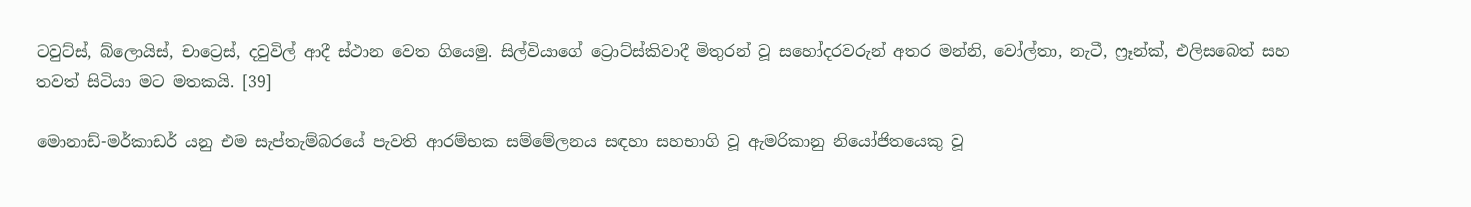ටවුට්ස්, බ්ලොයිස්, චාට්‍රෙස්, දවුවිල් ආදී ස්ථාන වෙත ගියෙමු. සිල්වියාගේ ට්‍රොට්ස්කිවාදී මිතුරන් වූ සහෝදරවරුන් අතර මන්නි, වෝල්තා, නැටී, ෆ්‍රෑන්ක්, එලිසබෙත් සහ තවත් සිටියා මට මතකයි. [39]

මොනාඩ්-මර්කාඩර් යනු එම සැප්තැම්බරයේ පැවති ආරම්භක සම්මේලනය සඳහා සහභාගි වූ ඇමරිකානු නියෝජිතයෙකු වූ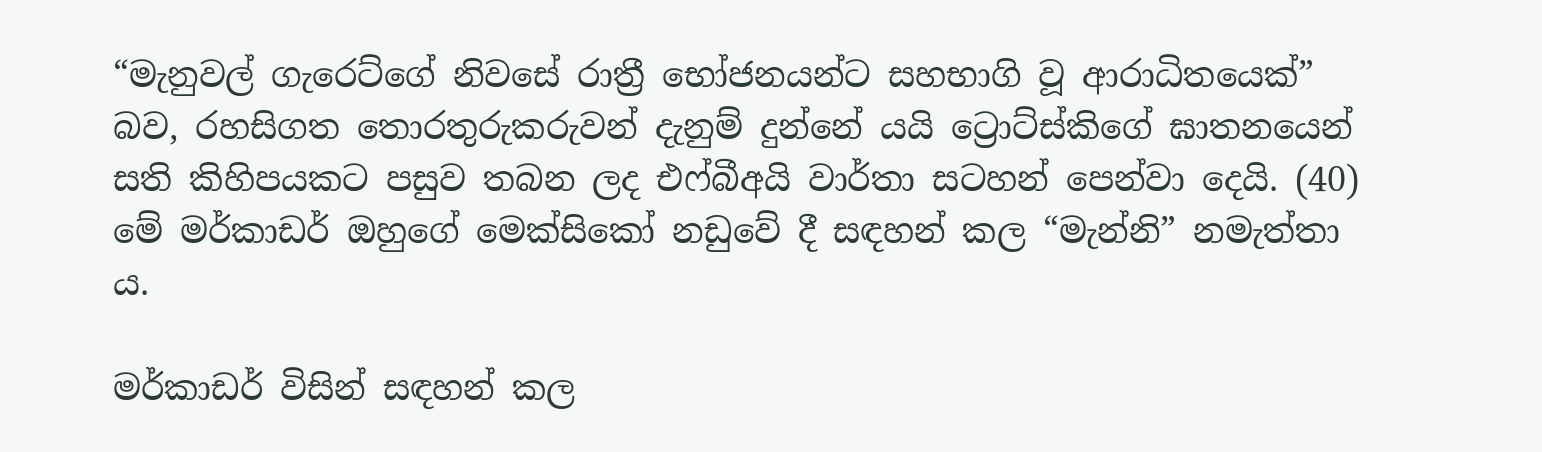“මැනුවල් ගැරෙට්ගේ නිවසේ රාත්‍රී භෝජනයන්ට සහභාගි වූ ආරාධිතයෙක්” බව, රහසිගත තොරතුරුකරුවන් දැනුම් දුන්නේ යයි ට්‍රොට්ස්කිගේ ඝාතනයෙන් සති කිහිපයකට පසුව තබන ලද එෆ්බීඅයි වාර්තා සටහන් පෙන්වා දෙයි. (40) මේ මර්කාඩර් ඔහුගේ මෙක්සිකෝ නඩුවේ දී සඳහන් කල “මැන්නි” නමැත්තා ය.

මර්කාඩර් විසින් සඳහන් කල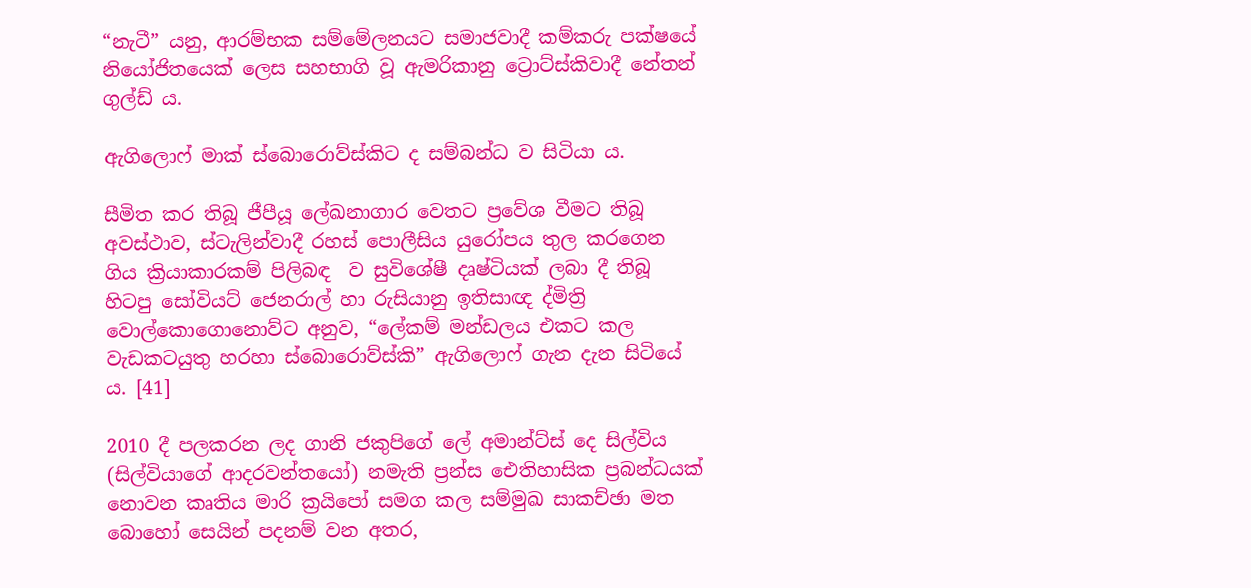“නැටී” යනු, ආරම්භක සම්මේලනයට සමාජවාදී කම්කරු පක්ෂයේ නියෝජිතයෙක් ලෙස සහභාගි වූ ඇමරිකානු ට්‍රොට්ස්කිවාදී නේතන් ගුල්ඩ් ය.

ඇගිලොෆ් මාක් ස්බොරොව්ස්කිට ද සම්බන්ධ ව සිටියා ය.

සීමිත කර තිබූ ජීපීයූ ලේඛනාගාර වෙතට ප්‍රවේශ වීමට තිබූ අවස්ථාව, ස්ටැලින්වාදී රහස් පොලීසිය යුරෝපය තුල කරගෙන ගිය ක්‍රියාකාරකම් පිලිබඳ  ව සුවිශේෂී දෘෂ්ටියක් ලබා දී තිබූ හිටපු සෝවියට් ජෙනරාල් හා රුසියානු ඉතිසාඥ ද්මිත්‍රි වොල්කොගොනොව්ට අනුව, “ලේකම් මන්ඩලය එකට කල වැඩකටයුතු හරහා ස්බොරොව්ස්කි” ඇගිලොෆ් ගැන දැන සිටියේ ය. [41]

2010 දී පලකරන ලද ගානි ජකුපිගේ ලේ අමාන්ට්ස් දෙ සිල්විය (සිල්වියාගේ ආදරවන්තයෝ) නමැති ප්‍රන්ස ඓතිහාසික ප්‍රබන්ධයක් නොවන කෘතිය මාරි ක්‍රයිපෝ සමග කල සම්මුඛ සාකච්ඡා මත බොහෝ සෙයින් පදනම් වන අතර,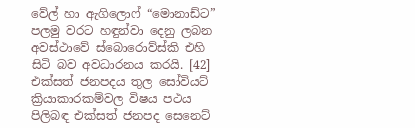වේල් හා ඇගිලොෆ් “මොනාඩ්ට” පලමු වරට හඳුන්වා දෙනු ලබන අවස්ථාවේ ස්බොරොව්ස්කි එහි සිටි බව අවධාරනය කරයි. [42] එක්සත් ජනපදය තුල සෝවියට් ක්‍රියාකාරකම්වල විෂය පථය පිලිබඳ එක්සත් ජනපද සෙනෙට්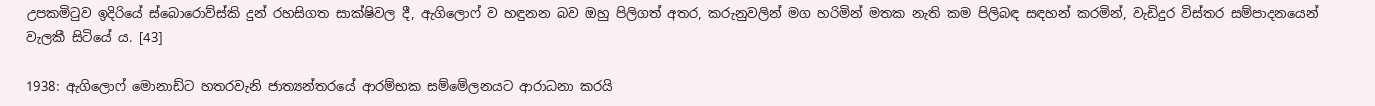උපකමිටුව ඉදිරියේ ස්බොරොව්ස්කි දුන් රහසිගත සාක්ෂිවල දී, ඇගිලොෆ් ව හඳුනන බව ඔහු පිලිගත් අතර, කරුනුවලින් මග හරිමින් මතක නැති කම පිලිබඳ සඳහන් කරමින්, වැඩිදුර විස්තර සම්පාදනයෙන් වැලකී සිටියේ ය. [43]

1938: ඇගිලොෆ් මොනාඩ්ට හතරවැනි ජාත්‍යන්තරයේ ආරම්භක සම්මේලනයට ආරාධනා කරයි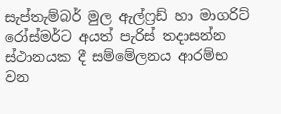සැප්තැම්බර් මුල ඇල්ෆ්‍රඩ් හා මාගරිට් රෝස්මර්ට අයත් පැරිස් තදාසන්න ස්ථානයක දී සම්මේලනය ආරම්භ වන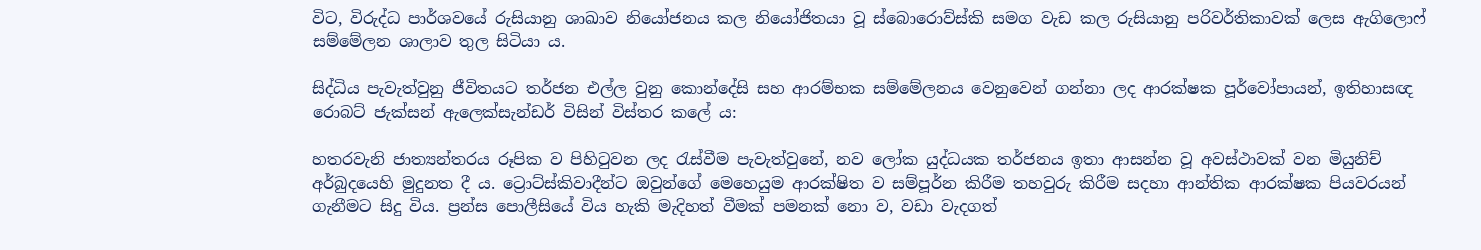විට, විරුද්ධ පාර්ශවයේ රුසියානු ශාඛාව නියෝජනය කල නියෝජිතයා වූ ස්බොරොව්ස්කි සමග වැඩ කල රුසියානු පරිවර්තිකාවක් ලෙස ඇගිලොෆ් සම්මේලන ශාලාව තුල සිටියා ය.

සිද්ධිය පැවැත්වුනු ජීවිතයට තර්ජන එල්ල වුනු කොන්දේසි සහ ආරම්භක සම්මේලනය වෙනුවෙන් ගන්නා ලද ආරක්ෂක පූර්වෝපායන්, ඉතිහාසඥ රොබට් ජැක්සන් ඇලෙක්සැන්ඩර් විසින් විස්තර කලේ ය:

හතරවැනි ජාත්‍යන්තරය රූපික ව පිහිටුවන ලද රැස්වීම පැවැත්වුනේ, නව ලෝක යුද්ධයක තර්ජනය ඉතා ආසන්න වූ අවස්ථාවක් වන මියුනිච් අර්බුදයෙහි මුදුනත දී ය. ට්‍රොට්ස්කිවාදීන්ට ඔවුන්ගේ මෙහෙයුම ආරක්ෂිත ව සම්පූර්න කිරීම තහවුරු කිරීම සදහා ආන්තික ආරක්ෂක පියවරයන් ගැනීමට සිදු විය. ප්‍රන්ස පොලීසියේ විය හැකි මැදිහත් වීමක් පමනක් නො ව, වඩා වැදගත්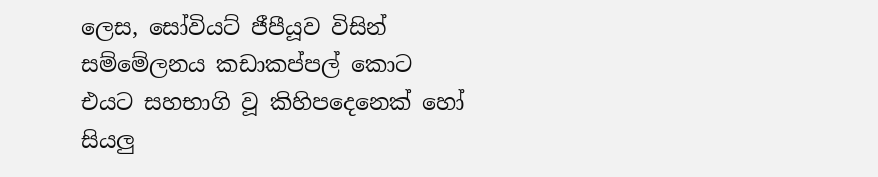ලෙස, සෝවියට් ජීපීයූව විසින් සම්මේලනය කඩාකප්පල් කොට එයට සහභාගි වූ කිහිපදෙනෙක් හෝ සියලු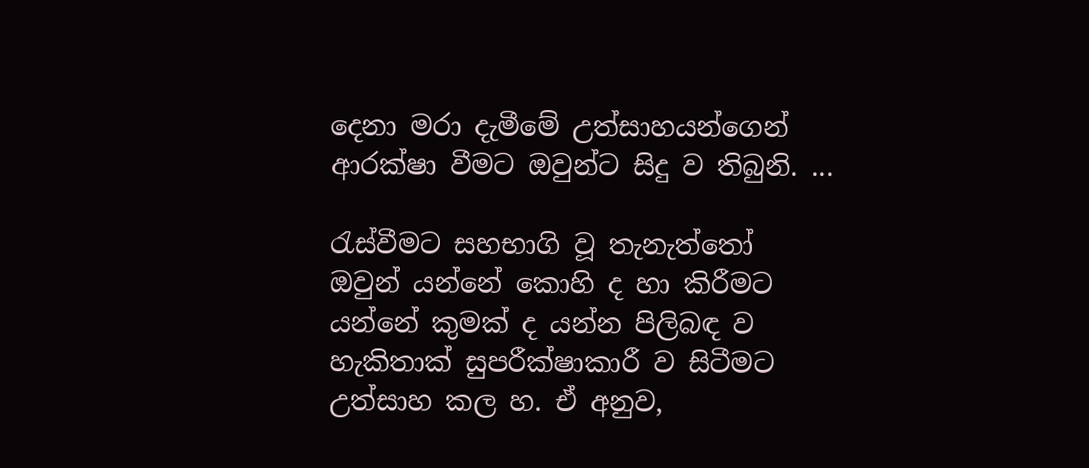දෙනා මරා දැමීමේ උත්සාහයන්ගෙන් ආරක්ෂා වීමට ඔවුන්ට සිදු ව තිබුනි. ...

රැස්වීමට සහභාගි වූ තැනැත්තෝ ඔවුන් යන්නේ කොහි ද හා කිරීමට යන්නේ කුමක් ද යන්න පිලිබඳ ව හැකිතාක් සුපරීක්ෂාකාරී ව සිටීමට උත්සාහ කල හ. ඒ අනුව,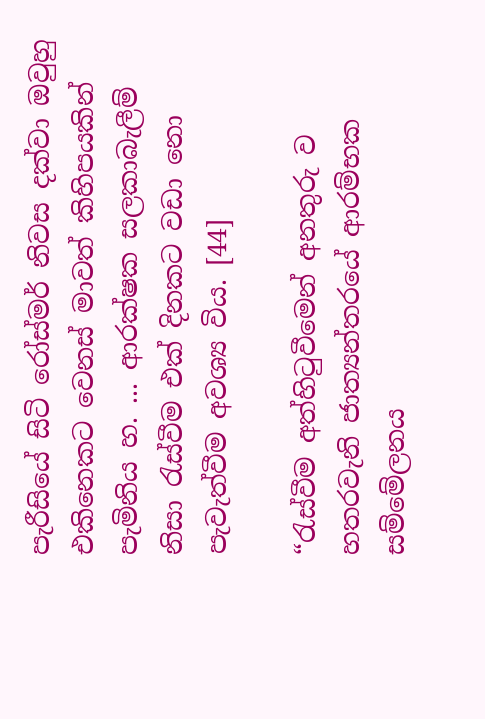පැරීසියේ සිටි රෝස්මර් නිවස දක්වා ඔවුහු එකිනෙකට වෙනස් මාවත් කිහිපයකින් පැමිනිය හ. ... ආරක්ෂක සලකාබැලීම් නිසා රැස්වීම එක් දිනකට වඩා නො පැවැත්වීම අවශ්‍ය විය. [44]

“රැස්වීම අත්හිටුවීමෙන් අනතුරු ව හතරවැනි ජාත්‍යන්තරයේ ආරම්භක සම්මේලනය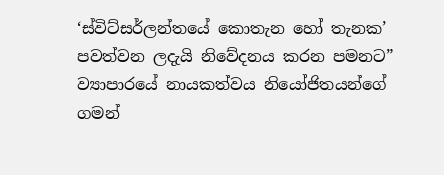‘ස්විට්සර්ලන්තයේ කොතැන හෝ තැනක’ පවත්වන ලදැයි නිවේදනය කරන පමනට” ව්‍යාපාරයේ නායකත්වය නියෝජිතයන්ගේ ගමන්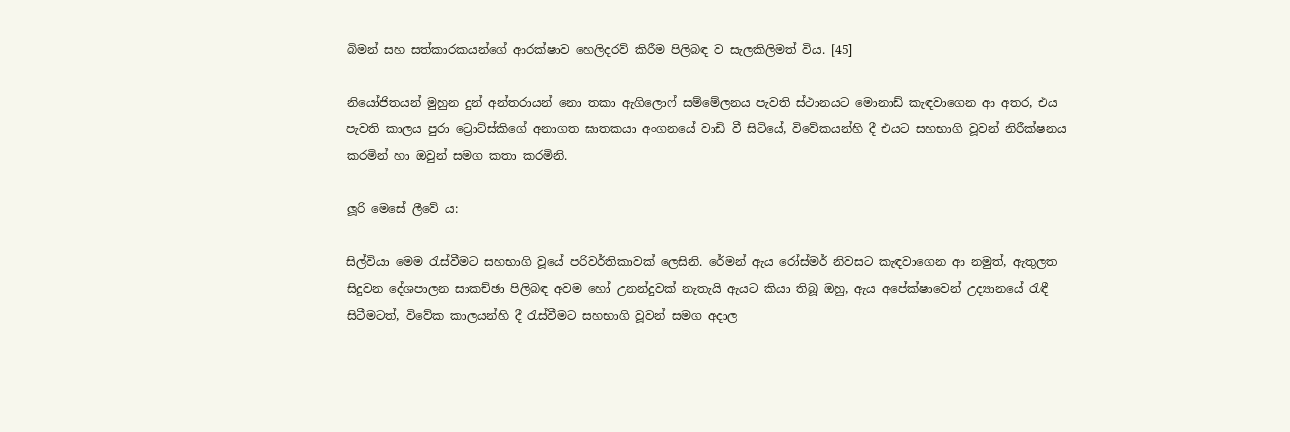බිමන් සහ සත්කාරකයන්ගේ ආරක්ෂාව හෙලිදරව් කිරීම පිලිබඳ ව සැලකිලිමත් විය. [45]

නියෝජිතයන් මුහුන දුන් අන්තරායන් නො තකා ඇගිලොෆ් සම්මේලනය පැවති ස්ථානයට මොනාඩ් කැඳවාගෙන ආ අතර, එය පැවති කාලය පුරා ට්‍රොට්ස්කිගේ අනාගත ඝාතකයා අංගනයේ වාඩි වී සිටියේ, විවේකයන්හි දී එයට සහභාගි වූවන් නිරීක්ෂනය කරමින් හා ඔවුන් සමග කතා කරමිනි.

ලූරි මෙසේ ලීවේ ය:

සිල්වියා මෙම රැස්වීමට සහභාගි වූයේ පරිවර්තිකාවක් ලෙසිනි. රේමන් ඇය රෝස්මර් නිවසට කැඳවාගෙන ආ නමුත්, ඇතුලත සිදුවන දේශපාලන සාකච්ඡා පිලිබඳ අවම හෝ උනන්දුවක් නැතැයි ඇයට කියා තිබූ ඔහු, ඇය අපේක්ෂාවෙන් උද්‍යානයේ රැඳී සිටීමටත්, විවේක කාලයන්හි දී රැස්වීමට සහභාගි වූවන් සමග අදාල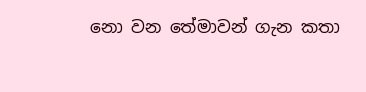නො වන තේමාවන් ගැන කතා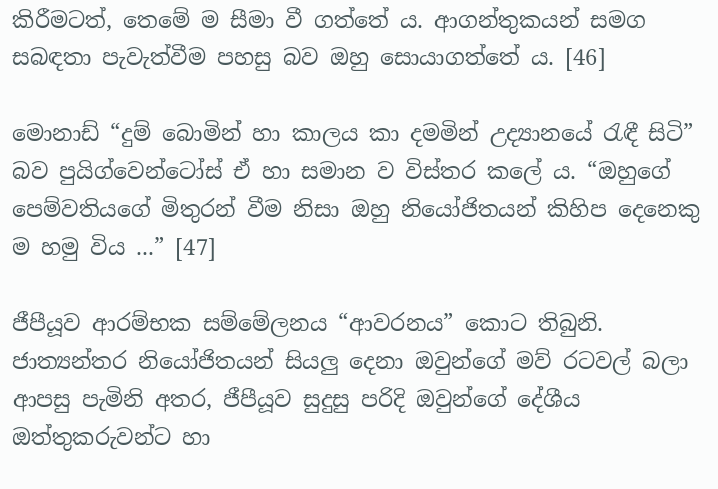කිරීමටත්, තෙමේ ම සීමා වී ගත්තේ ය. ආගන්තුකයන් සමග සබඳතා පැවැත්වීම පහසු බව ඔහු සොයාගත්තේ ය. [46]

මොනාඩ් “දුම් බොමින් හා කාලය කා දමමින් උද්‍යානයේ රැඳී සිටි” බව පුයිග්වෙන්ටෝස් ඒ හා සමාන ව විස්තර කලේ ය. “ඔහුගේ පෙම්වතියගේ මිතුරන් වීම නිසා ඔහු නියෝජිතයන් කිහිප දෙනෙකු ම හමු විය ...” [47]

ජීපීයූව ආරම්භක සම්මේලනය “ආවරනය” කොට තිබුනි. ජාත්‍යන්තර නියෝජිතයන් සියලු දෙනා ඔවුන්ගේ මව් රටවල් බලා ආපසු පැමිනි අතර, ජීපීයූව සුදුසු පරිදි ඔවුන්ගේ දේශීය ඔත්තුකරුවන්ට හා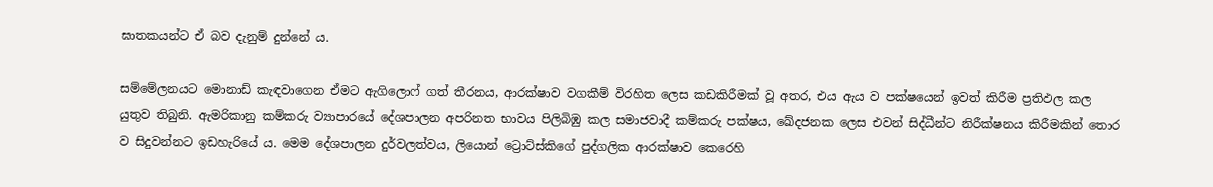ඝාතකයන්ට ඒ බව දැනුම් දුන්නේ ය.

සම්මේලනයට මොනාඩ් කැඳවාගෙන ඒමට ඇගිලොෆ් ගත් තීරනය, ආරක්ෂාව වගකීම් විරහිත ලෙස කඩකිරීමක් වූ අතර, එය ඇය ව පක්ෂයෙන් ඉවත් කිරීම ප්‍රතිඵල කල යුතුව තිබුනි. ඇමරිකානු කම්කරු ව්‍යාපාරයේ දේශපාලන අපරිනත භාවය පිලිබිඹු කල සමාජවාදී කම්කරු පක්ෂය, ඛේදජනක ලෙස එවන් සිද්ධීන්ට නිරීක්ෂනය කිරීමකින් තොර ව සිදුවන්නට ඉඩහැරියේ ය. මෙම දේශපාලන දුර්වලත්වය, ලියොන් ට්‍රොට්ස්කිගේ පුද්ගලික ආරක්ෂාව කෙරෙහි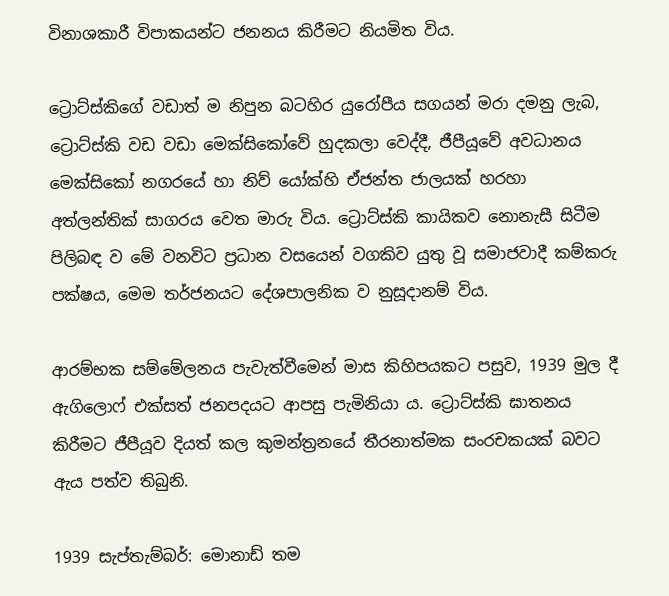විනාශකාරී විපාකයන්ට ජනනය කිරීමට නියමිත විය.

ට්‍රොට්ස්කිගේ වඩාත් ම නිපුන බටහිර යුරෝපීය සගයන් මරා දමනු ලැබ, ට්‍රොට්ස්කි වඩ වඩා මෙක්සිකෝවේ හුදකලා වෙද්දී, ජීපීයූවේ අවධානය මෙක්සිකෝ නගරයේ හා නිව් යෝක්හි ඒජන්ත ජාලයක් හරහා අත්ලන්තික් සාගරය වෙත මාරු විය. ට්‍රොට්ස්කි කායිකව නොනැසී සිටීම පිලිබඳ ව මේ වනවිට ප්‍රධාන වසයෙන් වගකිව යුතු වූ සමාජවාදී කම්කරු පක්ෂය, මෙම තර්ජනයට දේශපාලනික ව නුසූදානම් විය.

ආරම්භක සම්මේලනය පැවැත්වීමෙන් මාස කිහිපයකට පසුව, 1939 මුල දී ඇගිලොෆ් එක්සත් ජනපදයට ආපසු පැමිනියා ය. ට්‍රොට්ස්කි ඝාතනය කිරීමට ජීපීයූව දියත් කල කුමන්ත්‍රනයේ තීරනාත්මක සංරචකයක් බවට ඇය පත්ව තිබුනි.

1939 සැප්තැම්බර්: මොනාඩ් තම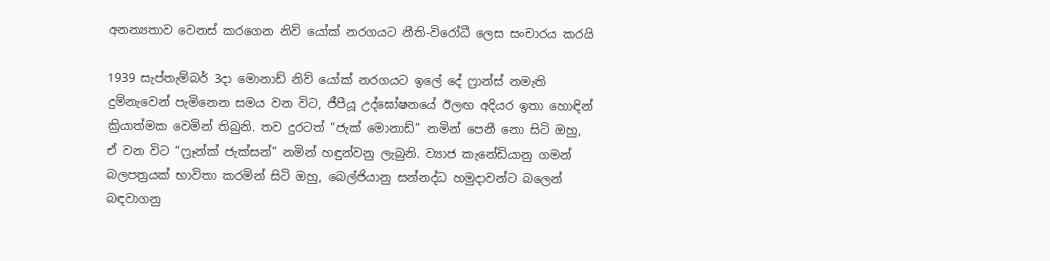අනන්‍යතාව වෙනස් කරගෙන නිව් යෝක් නරගයට නීති-විරෝධී ලෙස සංචාරය කරයි

1939 සැප්තැම්බර් 3දා මොනාඩ් නිව් යෝක් නරගයට ඉලේ දේ ෆ්‍රාන්ස් නමැති දුම්නැවෙන් පැමිනෙන සමය වන විට, ජීපීයූ උද්ඝෝෂනයේ ඊලඟ අදියර ඉතා හොඳින් ක්‍රියාත්මක වෙමින් තිබුනි. තව දුරටත් “ජැක් මොනාඩ්” නමින් පෙනී නො සිටි ඔහු, ඒ වන විට “ෆ්‍රෑන්ක් ජැක්සන්” නමින් හඳුන්වනු ලැබුනි. ව්‍යාජ කැනේඩියානු ගමන් බලපත්‍රයක් භාවිතා කරමින් සිටි ඔහු, බෙල්ජියානු සන්නද්ධ හමුදාවන්ට බලෙන් බඳවාගනු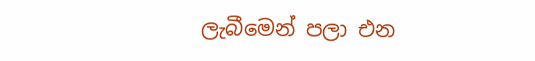ලැබීමෙන් පලා එන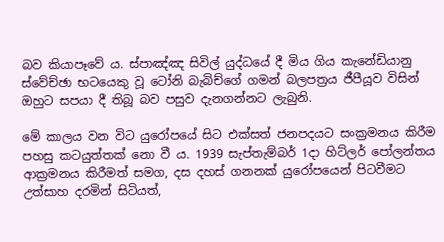බව කියාපෑවේ ය. ස්පාඤ්ඤ සිවිල් යුද්ධයේ දී මිය ගිය කැනේඩියානු ස්වේච්ඡා භටයෙකු වූ ටෝනි බැබිච්ගේ ගමන් බලපත්‍රය ජීපීයූව විසින් ඔහුට සපයා දී තිබූ බව පසුව දැනගන්නට ලැබුනි.

මේ කාලය වන විට යුරෝපයේ සිට එක්සත් ජනපදයට සංක්‍රමනය කිරීම පහසු කටයුත්තක් නො වී ය. 1939 සැප්තැම්බර් 1දා හිට්ලර් පෝලන්තය ආක්‍රමනය කිරීමත් සමග, දස දහස් ගනනක් යුරෝපයෙන් පිටවීමට උත්සාහ දරමින් සිටියත්,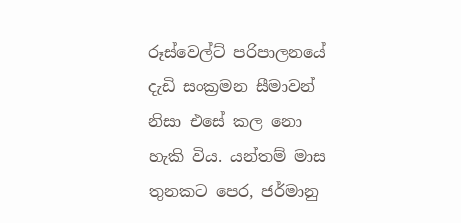රූස්වෙල්ට් පරිපාලනයේ දැඩි සංක්‍රමන සීමාවන් නිසා එසේ කල නො හැකි විය. යන්තම් මාස තුනකට පෙර, ජර්මානු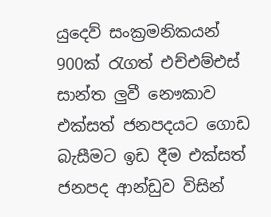යුදෙව් සංක්‍රමනිකයන් 900ක් රැගත් එච්එම්එස් සාන්ත ලුවී නෞකාව එක්සත් ජනපදයට ගොඩ බැසීමට ඉඩ දීම එක්සත් ජනපද ආන්ඩුව විසින්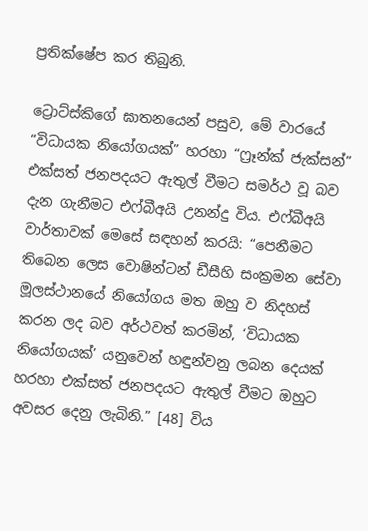ප්‍රතික්ෂේප කර තිබුනි.

ට්‍රොට්ස්කිගේ ඝාතනයෙන් පසුව, මේ වාරයේ “විධායක නියෝගයක්” හරහා “ෆ්‍රෑන්ක් ජැක්සන්” එක්සත් ජනපදයට ඇතුල් වීමට සමර්ථ වූ බව දැන ගැනීමට එෆ්බීඅයි උනන්දු විය. එෆ්බීඅයි වාර්තාවක් මෙසේ සඳහන් කරයි: “පෙනීමට තිබෙන ලෙස වොෂින්ටන් ඩීසීහි සංක්‍රමන සේවා මූලස්ථානයේ නියෝගය මත ඔහු ව නිදහස් කරන ලද බව අර්ථවත් කරමින්, ‘විධායක නියෝගයක්’ යනුවෙන් හඳුන්වනු ලබන දෙයක් හරහා එක්සත් ජනපදයට ඇතුල් වීමට ඔහුට අවසර දෙනු ලැබිනි.” [48] විය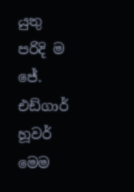යුතු පරිදි ම ජේ. එඩ්ගාර් හූවර් මෙම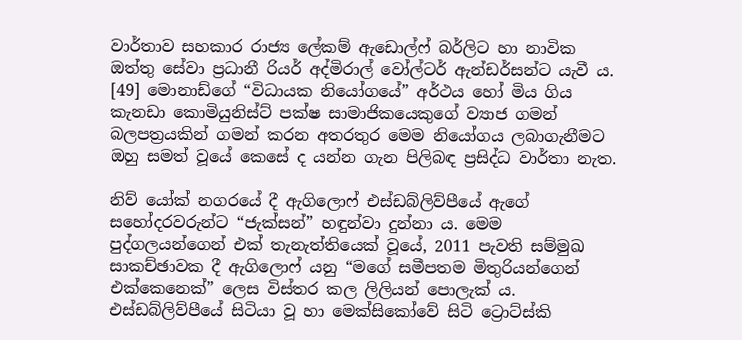වාර්තාව සහකාර රාජ්‍ය ලේකම් ඇඩොල්ෆ් බර්ලිට හා නාවික ඔත්තු සේවා ප්‍රධානී රියර් අද්මිරාල් වෝල්ටර් ඇන්ඩර්සන්ට යැවී ය. [49] මොනාඩ්ගේ “විධායක නියෝගයේ” අර්ථය හෝ මිය ගිය කැනඩා කොමියුනිස්ට් පක්ෂ සාමාජිකයෙකුගේ ව්‍යාජ ගමන් බලපත්‍රයකින් ගමන් කරන අතරතුර මෙම නියෝගය ලබාගැනීමට ඔහු සමත් වූයේ කෙසේ ද යන්න ගැන පිලිබඳ ප්‍රසිද්ධ වාර්තා නැත.

නිව් යෝක් නගරයේ දී ඇගිලොෆ් එස්ඩබ්ලිව්පීයේ ඇගේ සහෝදරවරුන්ට “ජැක්සන්” හඳුන්වා දුන්නා ය. මෙම පුද්ගලයන්ගෙන් එක් තැනැත්තියෙක් වූයේ, 2011 පැවති සම්මුඛ සාකච්ඡාවක දී ඇගිලොෆ් යනු “මගේ සමීපතම මිතුරියන්ගෙන් එක්කෙනෙක්” ලෙස විස්තර කල ලිලියන් පොලැක් ය. එස්ඩබ්ලිව්පීයේ සිටියා වූ හා මෙක්සිකෝවේ සිටි ට්‍රොට්ස්කි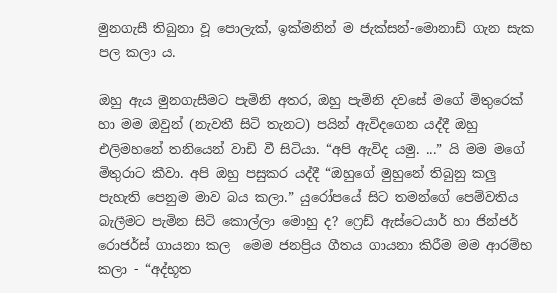මුනගැසී තිබුනා වූ පොලැක්, ඉක්මනින් ම ජැක්සන්-මොනාඩ් ගැන සැක පල කලා ය.

ඔහු ඇය මුනගැසීමට පැමිනි අතර, ඔහු පැමිනි දවසේ මගේ මිතුරෙක් හා මම ඔවුන් (නැවතී සිටි තැනට) පයින් ඇවිදගෙන යද්දී ඔහු එලිමහනේ තනියෙන් වාඩි වී සිටියා. “අපි ඇවිද යමු. ...” යි මම මගේ මිතුරාට කීවා. අපි ඔහු පසුකර යද්දී “ඔහුගේ මුහුනේ තිබුනු කලු පැහැති පෙනුම මාව බය කලා.” යුරෝපයේ සිට තමන්ගේ පෙම්වතිය බැලීමට පැමින සිටි කොල්ලා මොහු ද? ෆ්‍රෙඩ් ඇස්ටෙයාර් හා ජින්ජර් රොජර්ස් ගායනා කල  මෙම ජනප්‍රිය ගීතය ගායනා කිරීම මම ආරම්භ කලා - “අද්භූත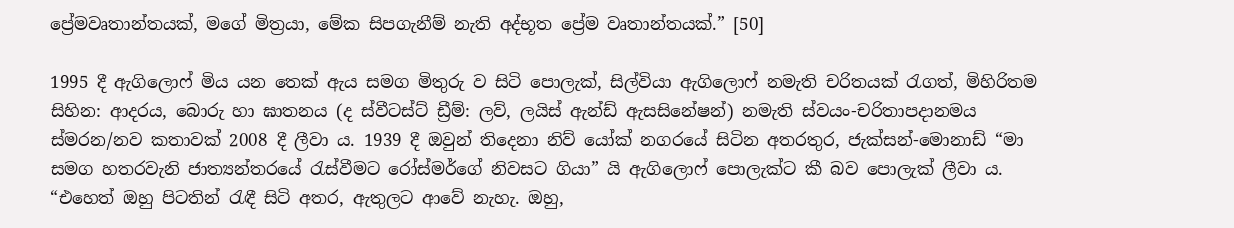ප්‍රේමවෘතාන්තයක්, මගේ මිත්‍රයා, මේක සිපගැනීම් නැති අද්භූත ප්‍රේම වෘතාන්තයක්.” [50]

1995 දී ඇගිලොෆ් මිය යන තෙක් ඇය සමග මිතුරු ව සිටි පොලැක්, සිල්වියා ඇගිලොෆ් නමැති චරිතයක් රැගත්, මිහිරිතම සිහින: ආදරය, බොරු හා ඝාතනය (ද ස්වීටස්ට් ඩ්‍රීම්: ලව්, ලයිස් ඇන්ඩ් ඇසසිනේෂන්) නමැති ස්වයං-චරිතාපදානමය ස්මරන/නව කතාවක් 2008 දී ලීවා ය. 1939 දී ඔවුන් තිදෙනා නිව් යෝක් නගරයේ සිටින අතරතුර, ජැක්සන්-මොනාඩ් “මා සමග හතරවැනි ජාත්‍යන්තරයේ රැස්වීමට රෝස්මර්ගේ නිවසට ගියා” යි ඇගිලොෆ් පොලැක්ට කී බව පොලැක් ලීවා ය. “එහෙත් ඔහු පිටතින් රැඳී සිටි අතර, ඇතුලට ආවේ නැහැ. ඔහු,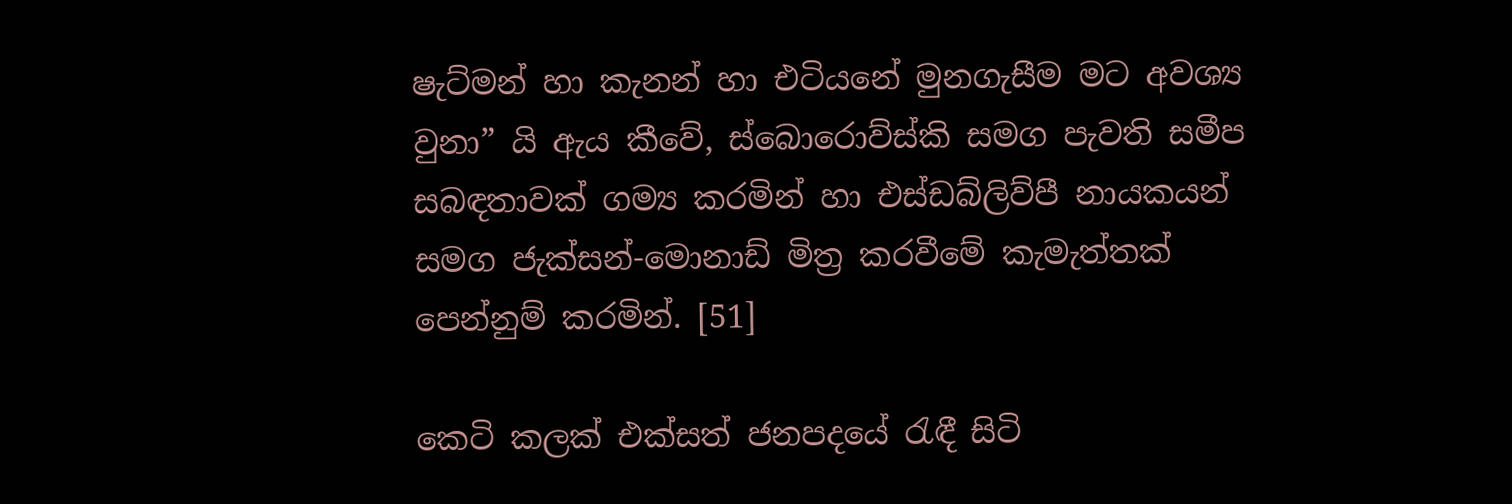ෂැට්මන් හා කැනන් හා එටියනේ මුනගැසීම මට අවශ්‍ය වුනා” යි ඇය කීවේ, ස්බොරොව්ස්කි සමග පැවති සමීප සබඳතාවක් ගම්‍ය කරමින් හා එස්ඩබ්ලිව්පී නායකයන් සමග ජැක්සන්-මොනාඩ් මිත්‍ර කරවීමේ කැමැත්තක් පෙන්නුම් කරමින්. [51]

කෙටි කලක් එක්සත් ජනපදයේ රැඳී සිටි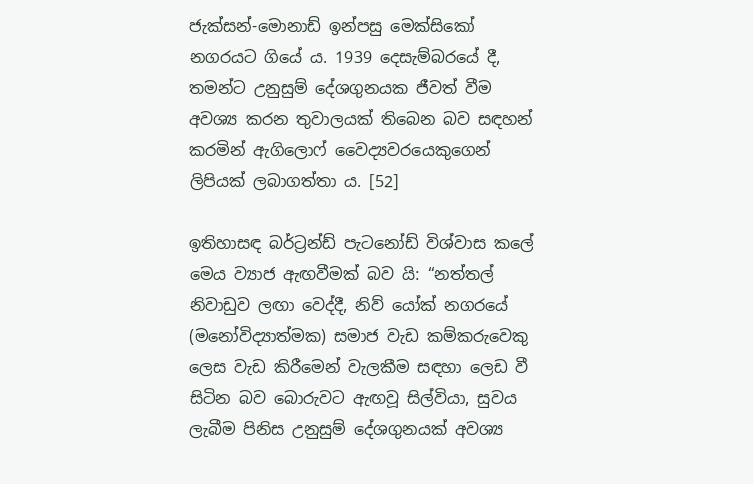ජැක්සන්-මොනාඩ් ඉන්පසු මෙක්සිකෝ නගරයට ගියේ ය. 1939 දෙසැම්බරයේ දී, තමන්ට උනුසුම් දේශගුනයක ජීවත් වීම අවශ්‍ය කරන තුවාලයක් තිබෙන බව සඳහන් කරමින් ඇගිලොෆ් වෛද්‍යවර‍යෙකුගෙන් ලිපියක් ලබාගත්තා ය. [52]

ඉතිහාසඳ බර්ට්‍රන්ඩ් පැටනෝඩ් විශ්වාස කලේ මෙය ව්‍යාජ ඇඟවීමක් බව යි: “නත්තල් නිවාඩුව ලඟා වෙද්දී, නිව් යෝක් නගරයේ (මනෝවිද්‍යාත්මක) සමාජ වැඩ කම්කරුවෙකු ලෙස වැඩ කිරීමෙන් වැලකීම සඳහා ලෙඩ වී සිටින බව බොරුවට ඇඟවූ සිල්වියා, සුවය ලැබීම පිනිස උනුසුම් දේශගුනයක් අවශ්‍ය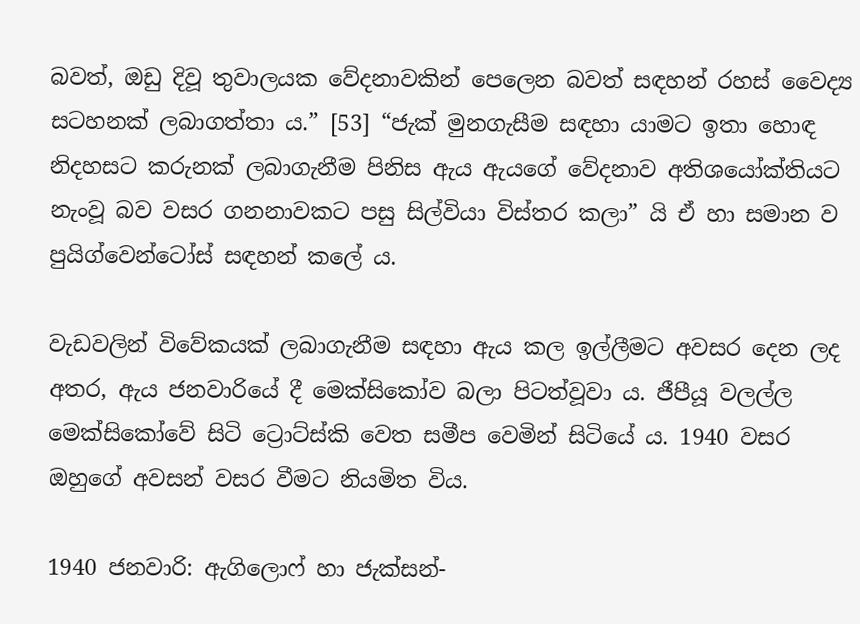බවත්, ඔඩු දිවූ තුවාලයක වේදනාවකින් පෙලෙන බවත් සඳහන් රහස් වෛද්‍ය සටහනක් ලබාගත්තා ය.” [53] “ජැක් මුනගැසීම සඳහා යාමට ඉතා හොඳ නිදහසට කරුනක් ලබාගැනීම පිනිස ඇය ඇයගේ වේදනාව අතිශයෝක්තියට නැංවූ බව වසර ගනනාවකට පසු සිල්වියා විස්තර කලා” යි ඒ හා සමාන ව පුයිග්වෙන්ටෝස් සඳහන් කලේ ය.

වැඩවලින් විවේකයක් ලබාගැනීම සඳහා ඇය කල ඉල්ලීමට අවසර දෙන ලද අතර, ඇය ජනවාරියේ දී මෙක්සිකෝව බලා පිටත්වූවා ය. ජීපීයූ වලල්ල මෙක්සිකෝවේ සිටි ට්‍රොට්ස්කි වෙත සමීප වෙමින් සිටියේ ය. 1940 වසර ඔහුගේ අවසන් වසර වීමට නියමිත විය.

1940 ජනවාරි: ඇගිලොෆ් හා ජැක්සන්-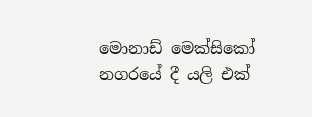මොනාඩ් මෙක්සිකෝ නගරයේ දී යලි එක්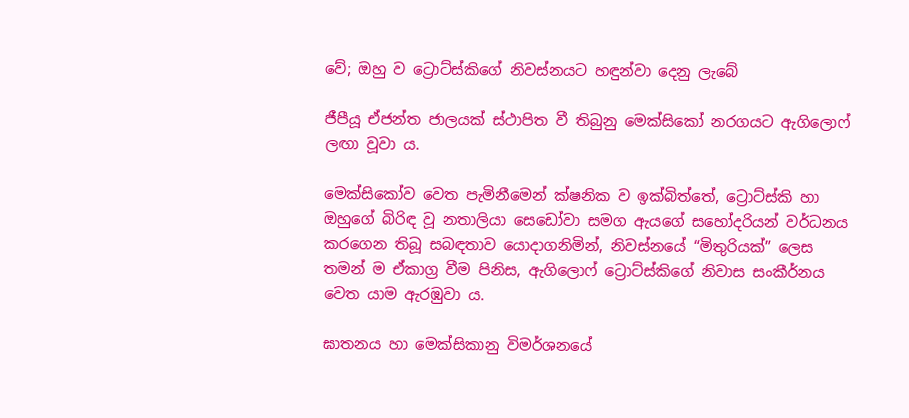වේ; ඔහු ව ට්‍රොට්ස්කිගේ නිවස්නයට හඳුන්වා දෙනු ලැබේ

ජීපීයූ ඒජන්ත ජාලයක් ස්ථාපිත වී තිබුනු මෙක්සිකෝ නරගයට ඇගිලොෆ් ලඟා වූවා ය.

මෙක්සිකෝව වෙත පැමිනීමෙන් ක්ෂනික ව ඉක්බිත්තේ, ට්‍රොට්ස්කි හා ඔහුගේ බිරිඳ වූ නතාලියා සෙඩෝවා සමග ඇයගේ සහෝදරියන් වර්ධනය කරගෙන තිබූ සබඳතාව යොදාගනිමින්, නිවස්නයේ “මිතුරියක්” ලෙස තමන් ම ඒකාග්‍ර වීම පිනිස, ඇගිලොෆ් ට්‍රොට්ස්කිගේ නිවාස සංකීර්නය වෙත යාම ඇරඹුවා ය.

ඝාතනය හා මෙක්සිකානු විමර්ශනයේ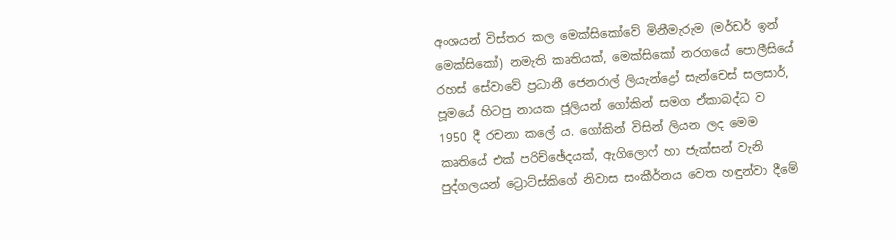අංශයන් විස්තර කල මෙක්සිකෝවේ මිනීමැරුම (මර්ඩර් ඉන් මෙක්සිකෝ) නමැති කෘතියක්, මෙක්සිකෝ නරගයේ පොලීසියේ රහස් සේවාවේ ප්‍රධානී ජෙනරාල් ලියැන්ද්‍රෝ සැන්චෙස් සලසාර්, පූමයේ හිටපු නායක ජූලියන් ගෝකින් සමග ඒකාබද්ධ ව 1950 දී රචනා කලේ ය. ගෝකින් විසින් ලියන ලද මෙම කෘතියේ එක් පරිච්ඡේදයක්, ඇගිලොෆ් හා ජැක්සන් වැනි පුද්ගලයන් ට්‍රොට්ස්කිගේ නිවාස සංකීර්නය වෙත හඳුන්වා දීමේ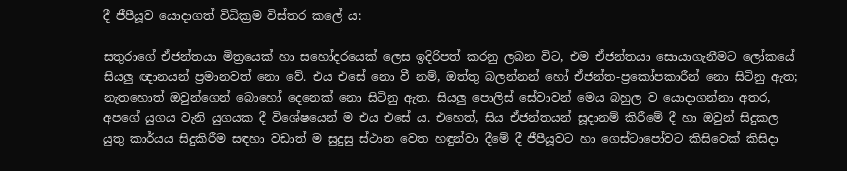දී ජීපීයූව යොදාගත් විධික්‍රම විස්තර කලේ ය:

සතුරාගේ ඒජන්තයා මිත්‍රයෙක් හා සහෝදරයෙක් ලෙස ඉදිරිපත් කරනු ලබන විට, එම ඒජන්තයා සොයාගැනීමට ලෝකයේ සියලු ඥානයන් ප්‍රමානවත් නො වේ. එය එසේ නො වී නම්, ඔත්තු බලන්නන් හෝ ඒජන්ත-ප්‍රකෝපකාරීන් නො සිටිනු ඇත; නැතහොත් ඔවුන්ගෙන් බොහෝ දෙනෙක් නො සිටිනු ඇත. සියලු පොලිස් සේවාවන් මෙය බහුල ව යොදාගන්නා අතර, අපගේ යුගය වැනි යුගයක දී විශේෂයෙන් ම එය එසේ ය. එහෙත්, සිය ඒජන්තයන් සූදානම් කිරීමේ දී හා ඔවුන් සිදුකල යුතු කාර්යය සිදුකිරීම සඳහා වඩාත් ම සුදුසු ස්ථාන වෙත හඳුන්වා දීමේ දී ජීපීයූවට හා ගෙස්ටාපෝවට කිසිවෙක් කිසිදා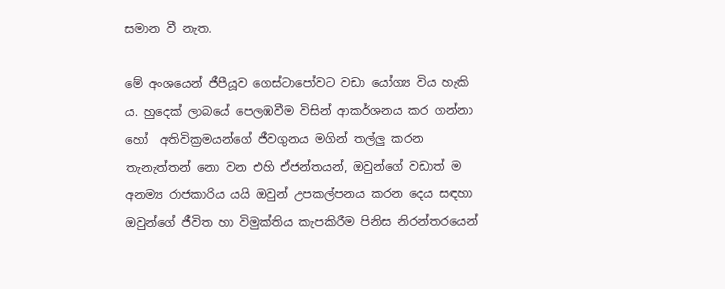සමාන වී නැත.

මේ අංශයෙන් ජීපීයූව ගෙස්ටාපෝවට වඩා යෝග්‍ය විය හැකි ය. හුදෙක් ලාබයේ පෙලඹවීම විසින් ආකර්ශනය කර ගන්නා හෝ  අතිවික්‍රමයන්ගේ ජීවගුනය මගින් තල්ලු කරන තැනැත්තන් නො වන එහි ඒජන්තයන්, ඔවුන්ගේ වඩාත් ම අනම්‍ය රාජකාරිය යයි ඔවුන් උපකල්පනය කරන දෙය සඳහා ඔවුන්ගේ ජීවිත හා විමුක්තිය කැපකිරීම පිනිස නිරන්තරයෙන්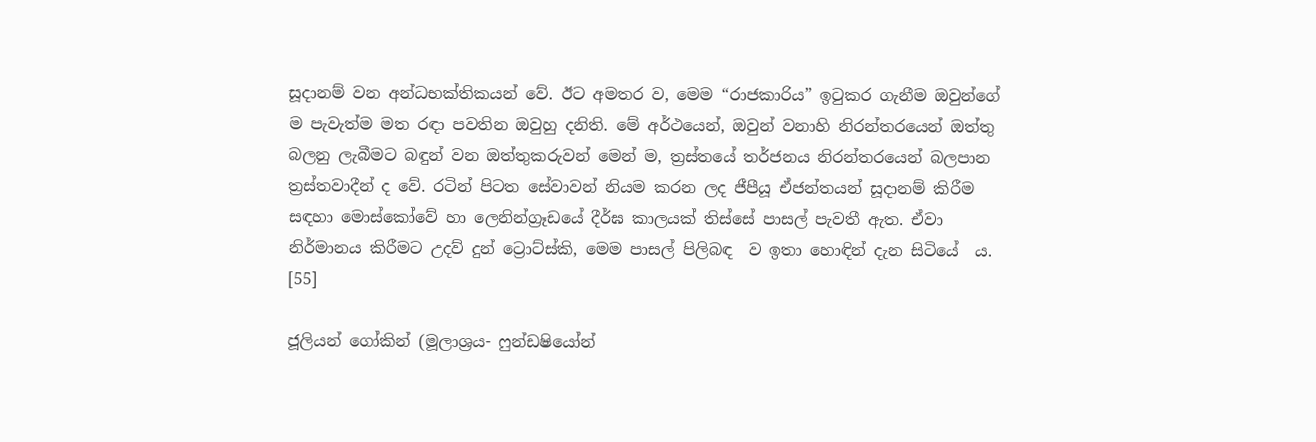සූදානම් වන අන්ධභක්තිකයන් වේ. ඊට අමතර ව, මෙම “රාජකාරිය” ඉටුකර ගැනීම ඔවුන්ගේ ම පැවැත්ම මත රඳා පවතින ඔවුහු දනිති. මේ අර්ථයෙන්, ඔවුන් වනාහි නිරන්තරයෙන් ඔත්තු බලනු ලැබීමට බඳුන් වන ඔත්තුකරුවන් මෙන් ම, ත්‍රස්තයේ තර්ජනය නිරන්තරයෙන් බලපාන ත්‍රස්තවාදීන් ද වේ. රටින් පිටත සේවාවන් නියම කරන ලද ජීපීයූ ඒජන්තයන් සූදානම් කිරීම සඳහා මොස්කෝවේ හා ලෙනින්ග්‍රෑඩයේ දීර්ඝ කාලයක් තිස්සේ පාසල් පැවතී ඇත. ඒවා නිර්මානය කිරීමට උදව් දුන් ට්‍රොට්ස්කි, මෙම පාසල් පිලිබඳ  ව ඉතා හොඳින් දැන සිටියේ  ය. [55]

ජූලියන් ගෝකින් (මූලාශ්‍රය- ෆුන්ඩෂියෝන්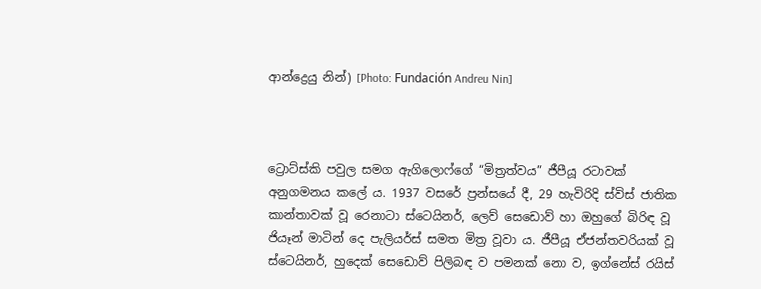ආන්ද්‍රෙයු නින්) [Photo: Fundación Andreu Nin]



ට්‍රොට්ස්කි පවුල සමග ඇගිලොෆ්ගේ “මිත්‍රත්වය” ජීපීයූ රටාවක් අනුගමනය කලේ ය. 1937 වසරේ ප්‍රන්සයේ දී, 29 හැවිරිදි ස්විස් ජාතික කාන්තාවක් වූ රෙනාටා ස්ටෙයිනර්, ලෙව් සෙඩොව් හා ඔහුගේ බිරිඳ වූ ජියෑන් මාටින් දෙ පැලියර්ස් සමත මිත්‍ර වූවා ය. ජීපීයූ ඒජන්තවරියක් වූ ස්ටෙයිනර්, හුදෙක් සෙඩොව් පිලිබඳ ව පමනක් නො ව, ඉග්නේස් රයිස්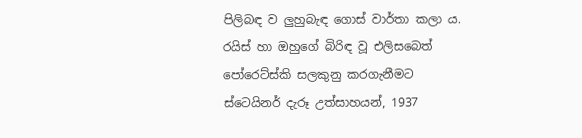පිලිබඳ ව ලුහුබැඳ ගොස් වාර්තා කලා ය. රයිස් හා ඔහුගේ බිරිඳ වූ එලිසබෙත් පෝරෙට්ස්කි සලකුනු කරගැනීමට ස්ටෙයිනර් දැරූ උත්සාහයන්, 1937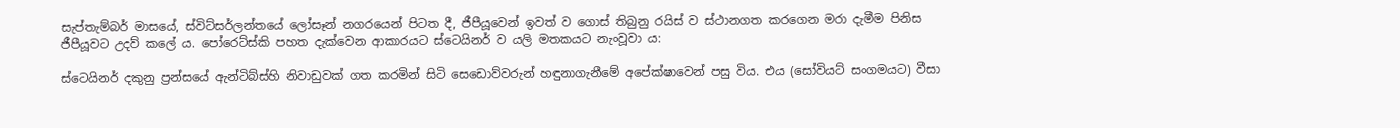සැප්තැම්බර් මාසයේ, ස්විට්සර්ලන්තයේ ලෝසෑන් නගරයෙන් පිටත දී, ජීපීයූවෙන් ඉවත් ව ගොස් තිබුනු රයිස් ව ස්ථානගත කරගෙන මරා දැමීම පිනිස ජීපීයූවට උදව් කලේ ය. පෝරෙට්ස්කි පහත දැක්වෙන ආකාරයට ස්ටෙයිනර් ව යලි මතකයට නැංවූවා ය:

ස්ටෙයිනර් දකුනු ප්‍රන්සයේ ඇන්ටිබ්ස්හි නිවාඩුවක් ගත කරමින් සිටි සෙඩොව්වරුන් හඳුනාගැනීමේ අපේක්ෂාවෙන් පසු විය. එය (සෝවියට් සංගමයට) වීසා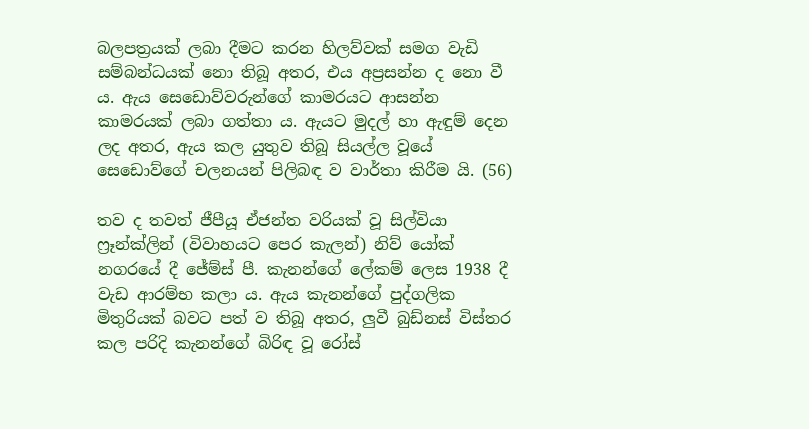බලපත්‍රයක් ලබා දීමට කරන හිලව්වක් සමග වැඩි සම්බන්ධයක් නො තිබූ අතර, එය අප්‍රසන්න ද නො වී ය. ඇය සෙඩොව්වරුන්ගේ කාමරයට ආසන්න කාමරයක් ලබා ගත්තා ය. ඇයට මුදල් හා ඇඳුම් දෙන ලද අතර, ඇය කල යුතුව තිබූ සියල්ල වූයේ සෙඩොව්ගේ චලනයන් පිලිබඳ ව වාර්තා කිරීම යි. (56)

තව ද තවත් ජීපීයූ ඒජන්ත වරියක් වූ සිල්වියා ෆ්‍රෑන්ක්ලින් (විවාහයට පෙර කැලන්) නිව් යෝක් නගරයේ දී ජේම්ස් පී. කැනන්ගේ ලේකම් ලෙස 1938 දී වැඩ ආරම්භ කලා ය. ඇය කැනන්ගේ පුද්ගලික මිතුරියක් බවට පත් ව තිබූ අතර, ලුවී බුඩ්නස් විස්තර කල පරිදි කැනන්ගේ බිරිඳ වූ රෝස්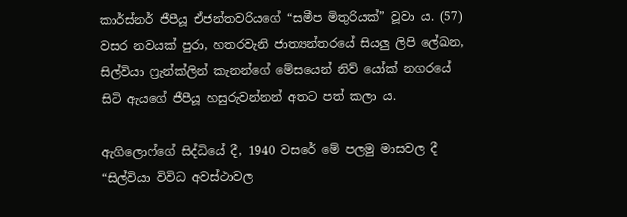කාර්ස්නර් ජීපීයූ ඒජන්තවරියගේ “සමීප මිතුරියක්” වූවා ය. (57) වසර නවයක් පුරා, හතරවැනි ජාත්‍යන්තරයේ සියලු ලිපි ලේඛන, සිල්වියා ෆ්‍රැන්ක්ලින් කැනන්ගේ මේසයෙන් නිව් යෝක් නගරයේ සිටි ඇයගේ ජීපීයූ හසුරුවන්නන් අතට පත් කලා ය.

ඇගිලොෆ්ගේ සිද්ධියේ දී, 1940 වසරේ මේ පලමු මාසවල දී “සිල්වියා විවිධ අවස්ථාවල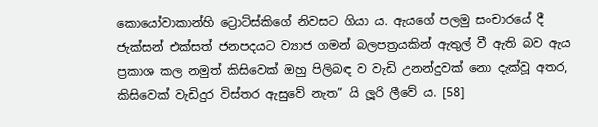කොයෝවාකාන්හි ට්‍රොට්ස්කිගේ නිවසට ගියා ය. ඇයගේ පලමු සංචාරයේ දී ජැක්සන් එක්සත් ජනපදයට ව්‍යාජ ගමන් බලපත්‍රයකින් ඇතුල් වී ඇති බව ඇය ප්‍රකාශ කල නමුත් කිසිවෙක් ඔහු පිලිබඳ ව වැඩි උනන්දුවක් නො දැක්වූ අතර, කිසිවෙක් වැඩිදුර විස්තර ඇසුවේ නැත” යි ලූරි ලීවේ ය. [58]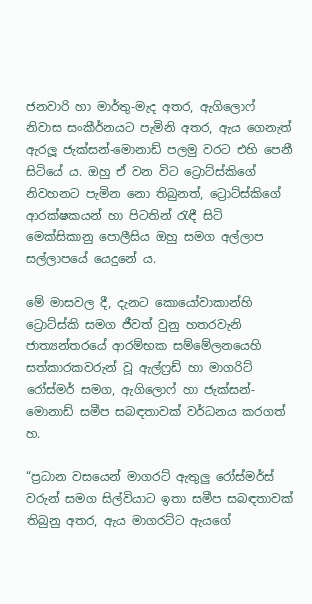ජනවාරි හා මාර්තු-මැද අතර, ඇගිලොෆ් නිවාස සංකීර්නයට පැමිනි අතර, ඇය ගෙනැත් ඇරලූ ජැක්සන්-මොනාඩ් පලමු වරට එහි පෙනී සිටියේ ය. ඔහු ඒ වන විට ට්‍රොට්ස්කිගේ නිවහනට පැමින නො තිබුනත්, ට්‍රොට්ස්කිගේ ආරක්ෂකයන් හා පිටතින් රැඳී සිටි මෙක්සිකානු පොලීසිය ඔහු සමග අල්ලාප සල්ලාපයේ යෙදුනේ ය.

මේ මාසවල දී, දැනට කොයෝවාකාන්හි ට්‍රොට්ස්කි සමග ජීවත් වුනු හතරවැනි ජාත්‍යන්තරයේ ආරම්භක සම්මේලනයෙහි සත්කාරකවරුන් වූ ඇල්ෆ්‍රඩ් හා මාගරිට් රෝස්මර් සමග, ඇගිලොෆ් හා ජැක්සන්-මොනාඩ් සමීප සබඳතාවක් වර්ධනය කරගත් හ.

“ප්‍රධාන වසයෙන් මාගරට් ඇතුලු රෝස්මර්ස් වරුන් සමග සිල්වියාට ඉතා සමීප සබඳතාවක් තිබුනු අතර, ඇය මාගරට්ට ඇයගේ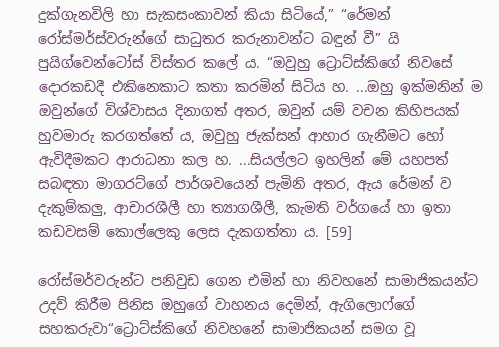දුක්ගැනවිලි හා සැකසංකාවන් කියා සිටියේ,” “රේමන් රෝස්මර්ස්වරුන්ගේ සාධුතර කරුනාවන්ට බඳුන් වී” යි පුයිග්වෙන්ටෝස් විස්තර කලේ ය. “ඔවුහු ට්‍රොට්ස්කිගේ නිවසේ දොරකඩදී එකිනෙකාට කතා කරමින් සිටිය හ. ...ඔහු ඉක්මනින් ම ඔවුන්ගේ විශ්වාසය දිනාගත් අතර, ඔවුන් යම් වචන කිහිපයක් හුවමාරු කරගත්තේ ය, ඔවුහු ජැක්සන් ආහාර ගැනීමට හෝ ඇවිදීමකට ආරාධනා කල හ. ...සියල්ලට ඉහලින් මේ යහපත් සබඳතා මාගරට්ගේ පාර්ශවයෙන් පැමිනි අතර, ඇය රේමන් ව දැකුම්කලු, ආචාරශීලී හා ත්‍යාගශීලී, කැමති වර්ගයේ හා ඉතා කඩවසම් කොල්ලෙකු ලෙස දැකගත්තා ය. [59]

රෝස්මර්වරුන්ට පනිවුඩ ගෙන එමින් හා නිවහනේ සාමාජිකයන්ට උදව් කිරීම පිනිස ඔහුගේ වාහනය දෙමින්, ඇගිලොෆ්ගේ සහකරුවා“ට්‍රොට්ස්කිගේ නිවහනේ සාමාජිකයන් සමග වූ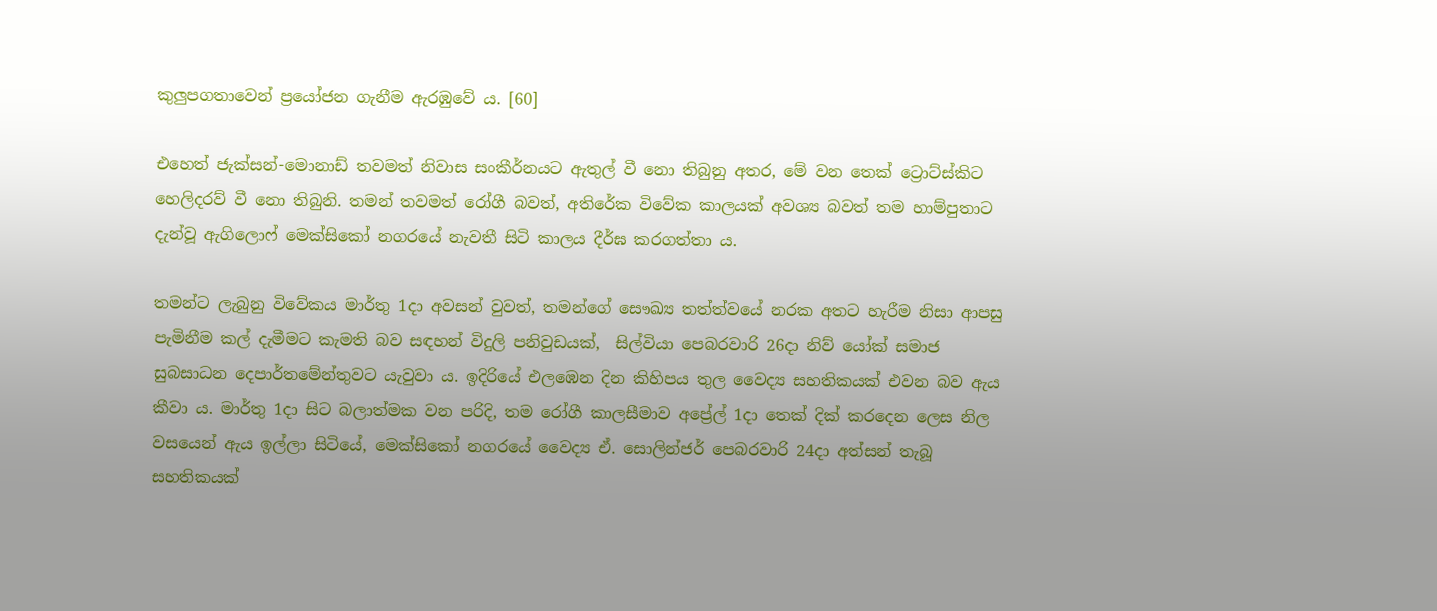කුලුපගතාවෙන් ප්‍රයෝජන ගැනීම ඇරඹුවේ ය. [60]

එහෙත් ජැක්සන්-මොනාඩ් තවමත් නිවාස සංකීර්නයට ඇතුල් වී නො තිබුනු අතර, මේ වන තෙක් ට්‍රොට්ස්කිට හෙලිදරව් වී නො තිබුනි. තමන් තවමත් රෝගී බවත්, අතිරේක විවේක කාලයක් අවශ්‍ය බවත් තම හාම්පුතාට දැන්වූ ඇගිලොෆ් මෙක්සිකෝ නගරයේ නැවතී සිටි කාලය දීර්ඝ කරගත්තා ය.

තමන්ට ලැබුනු විවේකය මාර්තු 1දා අවසන් වුවත්, තමන්ගේ සෞඛ්‍ය තත්ත්වයේ නරක අතට හැරීම නිසා ආපසු පැමිනීම කල් දැමීමට කැමති බව සඳහන් විදුලි පනිවුඩයක්,  සිල්වියා පෙබරවාරි 26දා නිව් යෝක් සමාජ සුබසාධන දෙපාර්තමේන්තුවට යැවුවා ය. ඉදිරියේ එලඹෙන දින කිහිපය තුල වෛද්‍ය සහතිකයක් එවන බව ඇය කීවා ය. මාර්තු 1දා සිට බලාත්මක වන පරිදි, තම රෝගී කාලසීමාව අප්‍රේල් 1දා තෙක් දික් කරදෙන ලෙස නිල වසයෙන් ඇය ඉල්ලා සිටියේ, මෙක්සිකෝ නගරයේ වෛද්‍ය ඒ. සොලින්ජර් පෙබරවාරි 24දා අත්සන් තැබූ සහතිකයක්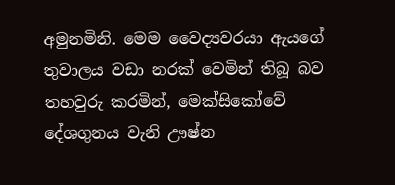අමුනමිනි. මෙම වෛද්‍යවරයා ඇයගේ තුවාලය වඩා නරක් වෙමින් තිබූ බව තහවුරු කරමින්, මෙක්සිකෝවේ දේශගුනය වැනි ඌෂ්න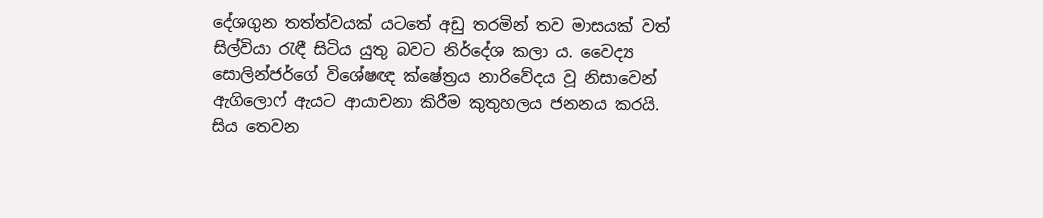දේශගුන තත්ත්වයක් යටතේ අඩු තරමින් තව මාසයක් වත් සිල්වියා රැඳී සිටිය යුතු බවට නිර්දේශ කලා ය. වෛද්‍ය සොලින්ජර්ගේ විශේෂඥ ක්ෂේත්‍රය නාරිවේදය වූ නිසාවෙන් ඇගිලොෆ් ඇයට ආයාචනා කිරීම කුතුහලය ජනනය කරයි. සිය තෙවන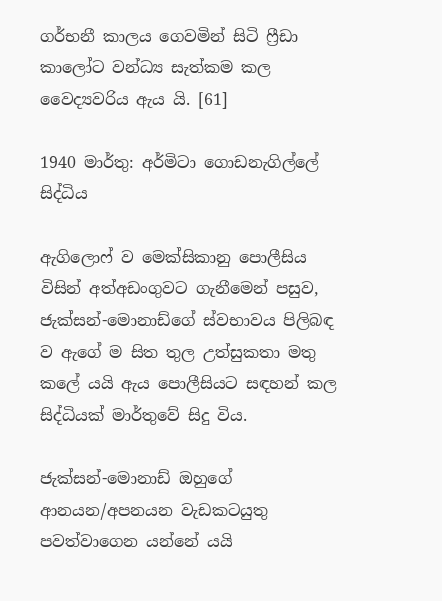ගර්භනී කාලය ගෙවමින් සිටි ෆ්‍රීඩා කාලෝට වන්ධ්‍ය සැත්කම කල වෛද්‍යවරිය ඇය යි. [61]

1940 මාර්තු: අර්මිටා ගොඩනැගිල්ලේ සිද්ධිය

ඇගිලොෆ් ව මෙක්සිකානු පොලීසිය විසින් අත්අඩංගුවට ගැනීමෙන් පසුව, ජැක්සන්-මොනාඩ්ගේ ස්වභාවය පිලිබඳ ව ඇගේ ම සිත තුල උත්සුකතා මතු කලේ යයි ඇය පොලීසියට සඳහන් කල සිද්ධියක් මාර්තුවේ සිදු විය.

ජැක්සන්-මොනාඩ් ඔහුගේ ආනයන/අපනයන වැඩකටයුතු පවත්වාගෙන යන්නේ යයි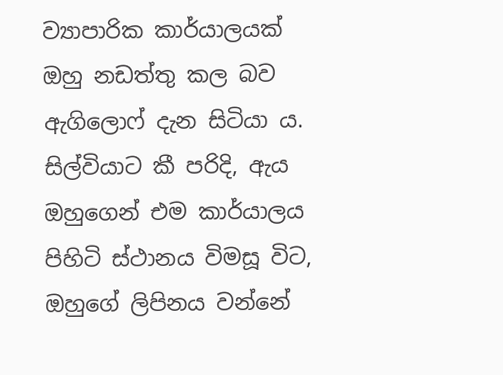ව්‍යාපාරික කාර්යාලයක් ඔහු නඩත්තු කල බව ඇගිලොෆ් දැන සිටියා ය. සිල්වියාට කී පරිදි, ඇය ඔහුගෙන් එම කාර්යාලය පිහිටි ස්ථානය විමසූ විට, ඔහුගේ ලිපිනය වන්නේ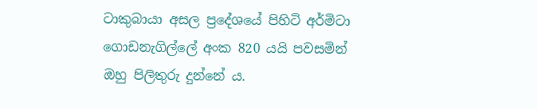ටාකුබායා අසල ප්‍රදේශයේ පිහිටි අර්මිටා ගොඩනැගිල්ලේ අංක 820 යයි පවසමින් ඔහු පිලිතුරු දුන්නේ ය.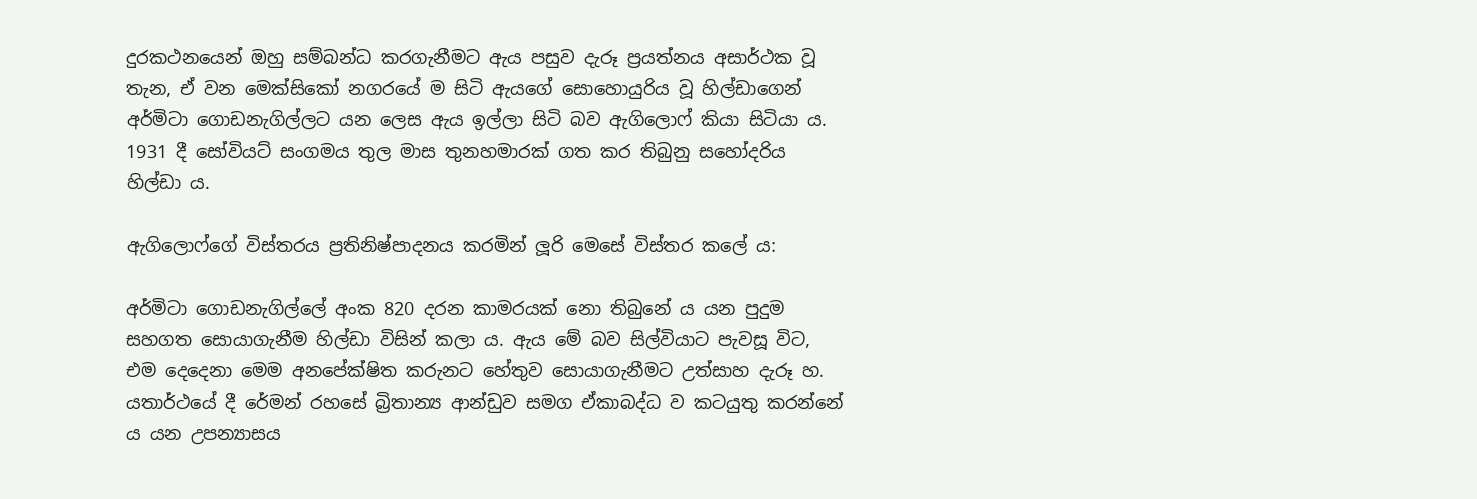දුරකථනයෙන් ඔහු සම්බන්ධ කරගැනීමට ඇය පසුව දැරූ ප්‍රයත්නය අසාර්ථක වූ තැන, ඒ වන මෙක්සිකෝ නගරයේ ම සිටි ඇයගේ සොහොයුරිය වූ හිල්ඩාගෙන් අර්මිටා ගොඩනැගිල්ලට යන ලෙස ඇය ඉල්ලා සිටි බව ඇගිලොෆ් කියා සිටියා ය. 1931 දී සෝවියට් සංගමය තුල මාස තුනහමාරක් ගත කර තිබුනු සහෝදරිය හිල්ඩා ය.

ඇගිලොෆ්ගේ විස්තරය ප්‍රතිනිෂ්පාදනය කරමින් ලූරි මෙසේ විස්තර කලේ ය:

අර්මිටා ගොඩනැගිල්ලේ අංක 820 දරන කාමරයක් නො තිබුනේ ය යන පුදුම සහගත සොයාගැනීම හිල්ඩා විසින් කලා ය. ඇය මේ බව සිල්වියාට පැවසූ විට, එම දෙදෙනා මෙම අනපේක්ෂිත කරුනට හේතුව සොයාගැනීමට උත්සාහ දැරූ හ. යතාර්ථයේ දී රේමන් රහසේ බ්‍රිතාන්‍ය ආන්ඩුව සමග ඒකාබද්ධ ව කටයුතු කරන්නේ ය යන උපන්‍යාසය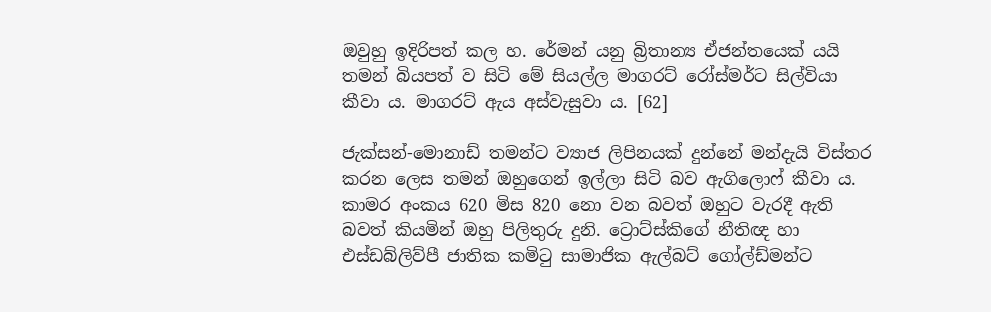ඔවුහු ඉදිරිපත් කල හ. රේමන් යනු බ්‍රිතාන්‍ය ඒජන්තයෙක් යයි තමන් බියපත් ව සිටි මේ සියල්ල මාගරට් රෝස්මර්ට සිල්වියා කීවා ය. මාගරට් ඇය අස්වැසුවා ය. [62]

ජැක්සන්-මොනාඩ් තමන්ට ව්‍යාජ ලිපිනයක් දුන්නේ මන්දැයි විස්තර කරන ලෙස තමන් ඔහුගෙන් ඉල්ලා සිටි බව ඇගිලොෆ් කීවා ය. කාමර අංකය 620 මිස 820 නො වන බවත් ඔහුට වැරදී ඇති බවත් කියමින් ඔහු පිලිතුරු දුනි. ට්‍රොට්ස්කිගේ නීතිඥ හා එස්ඩබ්ලිව්පී ජාතික කමිටු සාමාජික ඇල්බට් ගෝල්ඩ්මන්ට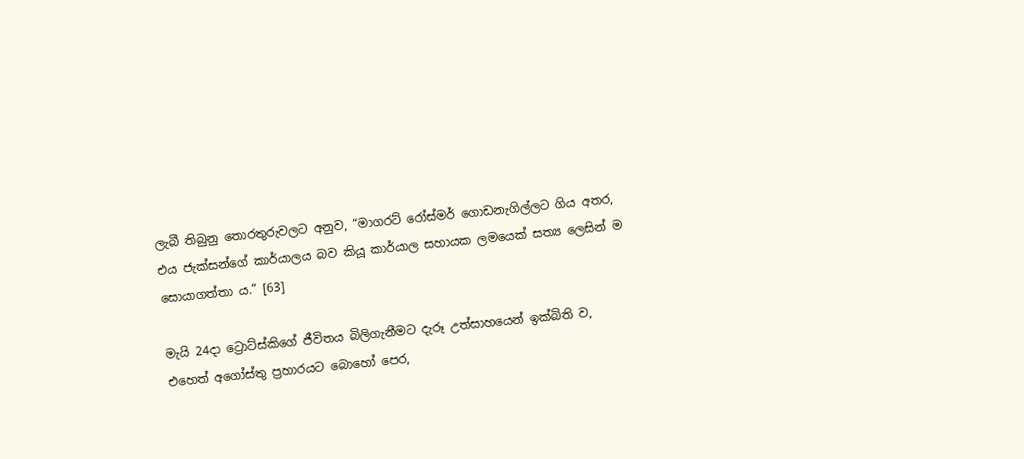ලැබී තිබුනු තොරතුරුවලට අනුව, “මාගරට් රෝස්මර් ගොඩනැගිල්ලට ගිය අතර, එය ජැක්සන්ගේ කාර්යාලය බව කියූ කාර්යාල සහායක ලමයෙක් සත්‍ය ලෙසින් ම සොයාගත්තා ය.” [63]

මැයි 24දා ට්‍රොට්ස්කිගේ ජීවිතය බිලිගැනීමට දැරූ උත්සාහයෙන් ඉක්බිති ව, එහෙත් අගෝස්තු ප්‍රහාරයට බොහෝ පෙර,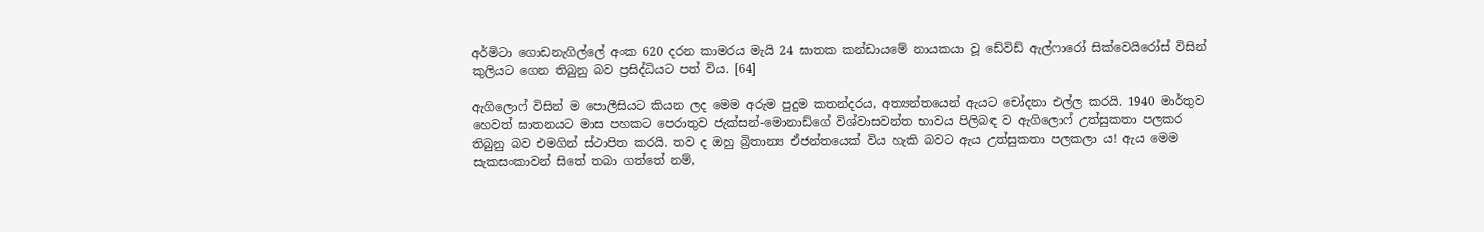අර්මිටා ගොඩනැගිල්ලේ අංක 620 දරන කාමරය මැයි 24 ඝාතක කන්ඩායමේ නායකයා වූ ඩේවිඩ් ඇල්ෆාරෝ සික්වෙයිරෝස් විසින් කුලියට ගෙන තිබුනු බව ප්‍රසිද්ධියට පත් විය. [64]

ඇගිලොෆ් විසින් ම පොලීසියට කියන ලද මෙම අරුම පුදුම කතන්දරය, අත්‍යන්තයෙන් ඇයට චෝදනා එල්ල කරයි. 1940 මාර්තුව හෙවත් ඝාතනයට මාස පහකට පෙරාතුව ජැක්සන්-මොනාඩ්ගේ විශ්වාසවන්ත භාවය පිලිබඳ ව ඇගිලොෆ් උත්සුකතා පලකර තිබුනු බව එමගින් ස්ථාපිත කරයි. තව ද ඔහු බ්‍රිතාන්‍ය ඒජන්තයෙක් විය හැකි බවට ඇය උත්සුකතා පලකලා ය! ඇය මෙම සැකසංකාවන් සිතේ තබා ගත්තේ නම්,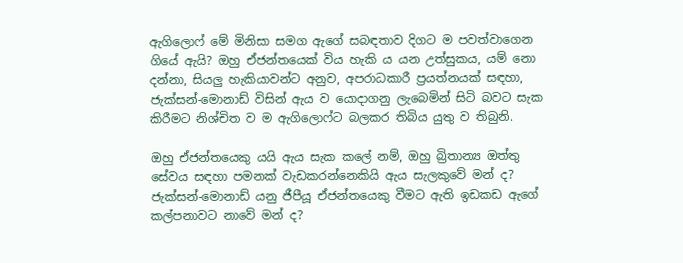ඇගිලොෆ් මේ මිනිසා සමග ඇගේ සබඳතාව දිගට ම පවත්වාගෙන ගියේ ඇයි? ඔහු ඒජන්තයෙක් විය හැකි ය යන උත්සුකය, යම් නො දන්නා, සියලු හැකියාවන්ට අනුව, අපරාධකාරී ප්‍රයත්නයක් සඳහා, ජැක්සන්-මොනාඩ් විසින් ඇය ව යොදාගනු ලැබෙමින් සිටි බවට සැක කිරීමට නිශ්චිත ව ම ඇගිලොෆ්ට බලකර තිබිය යුතු ව තිබුනි.

ඔහු ඒජන්තයෙකු යයි ඇය සැක කලේ නම්, ඔහු බ්‍රිතාන්‍ය ඔත්තු සේවය සඳහා පමනක් වැඩකරන්නෙකියි ඇය සැලකුවේ මන් ද? ජැක්සන්-මොනාඩ් යනු ජීපීයූ ඒජන්තයෙකු වීමට ඇති ඉඩකඩ ඇගේ කල්පනාවට නාවේ මන් ද?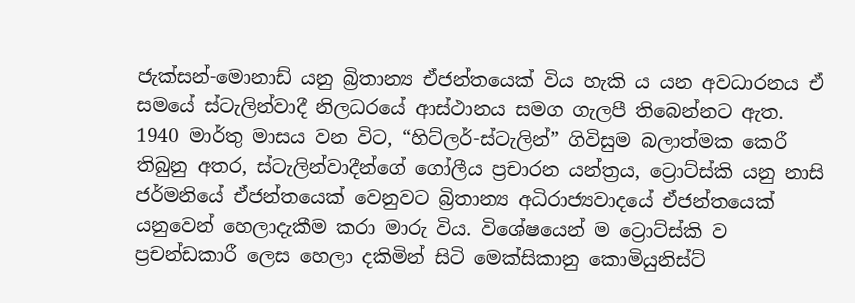ජැක්සන්-මොනාඩ් යනු බ්‍රිතාන්‍ය ඒජන්තයෙක් විය හැකි ය යන අවධාරනය ඒ සමයේ ස්ටැලින්වාදී නිලධරයේ ආස්ථානය සමග ගැලපී තිබෙන්නට ඇත. 1940 මාර්තු මාසය වන විට, “හිට්ලර්-ස්ටැලින්” ගිවිසුම බලාත්මක කෙරී තිබුනු අතර, ස්ටැලින්වාදීන්ගේ ගෝලීය ප්‍රචාරන යන්ත්‍රය, ට්‍රොට්ස්කි යනු නාසි ජර්මනියේ ඒජන්තයෙක් වෙනුවට බ්‍රිතාන්‍ය අධිරාජ්‍යවාදයේ ඒජන්තයෙක් යනුවෙන් හෙලාදැකීම කරා මාරු විය. විශේෂයෙන් ම ට්‍රොට්ස්කි ව ප්‍රචන්ඩකාරී ලෙස හෙලා දකිමින් සිටි මෙක්සිකානු කොමියුනිස්ට්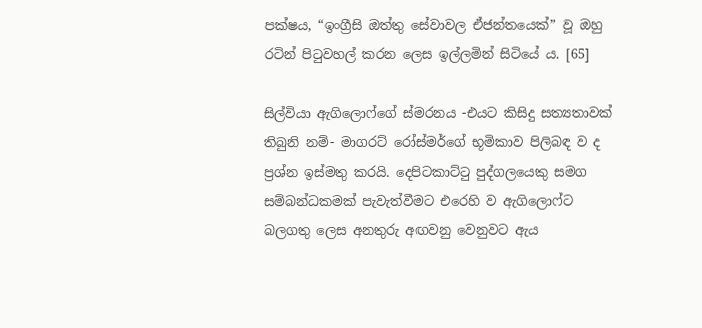පක්ෂය, “ඉංග්‍රීසි ඔත්තු සේවාවල ඒජන්තයෙක්” වූ ඔහු රටින් පිටුවහල් කරන ලෙස ඉල්ලමින් සිටියේ ය. [65]

සිල්වියා ඇගිලොෆ්ගේ ස්මරනය -එයට කිසිදු සත්‍යතාවක් තිබුනි නම්- මාගරට් රෝස්මර්ගේ භූමිකාව පිලිබඳ ව ද ප්‍රශ්න ඉස්මතු කරයි. දෙපිටකාට්ටු පුද්ගලයෙකු සමග සම්බන්ධකමක් පැවැත්වීමට එරෙහි ව ඇගිලොෆ්ට බලගතු ලෙස අනතුරු අඟවනු වෙනුවට ඇය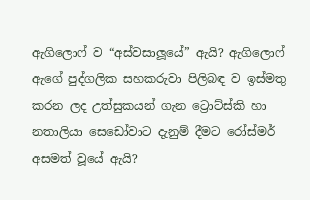ඇගිලොෆ් ව “අස්වසාලූයේ” ඇයි? ඇගිලොෆ් ඇගේ පුද්ගලික සහකරුවා පිලිබඳ ව ඉස්මතු කරන ලද උත්සුකයන් ගැන ට්‍රොට්ස්කි හා නතාලියා සෙඩෝවාට දැනුම් දීමට රෝස්මර් අසමත් වූයේ ඇයි?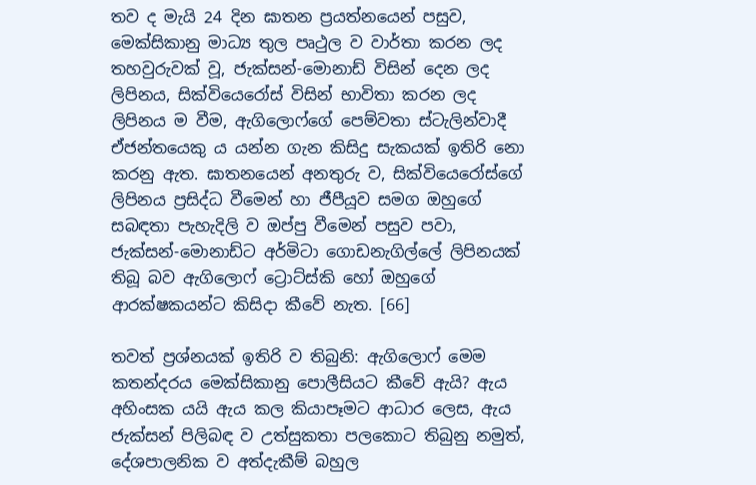තව ද මැයි 24 දින ඝාතන ප්‍රයත්නයෙන් පසුව, මෙක්සිකානු මාධ්‍ය තුල පෘථුල ව වාර්තා කරන ලද තහවුරුවක් වූ, ජැක්සන්-මොනාඩ් විසින් දෙන ලද ලිපිනය, සික්වියෙරෝස් විසින් භාවිතා කරන ලද ලිපිනය ම වීම, ඇගිලොෆ්ගේ පෙම්වතා ස්ටැලින්වාදී ඒජන්තයෙකු ය යන්න ගැන කිසිදු සැකයක් ඉතිරි නො කරනු ඇත. ඝාතනයෙන් අනතුරු ව, සික්වියෙරෝස්ගේ ලිපිනය ප්‍රසිද්ධ වීමෙන් හා ජීපීයූව සමග ඔහුගේ සබඳතා පැහැදිලි ව ඔප්පු වීමෙන් පසුව පවා, ජැක්සන්-මොනාඩ්ට අර්මිටා ගොඩනැගිල්ලේ ලිපිනයක් තිබූ බව ඇගිලොෆ් ට්‍රොට්ස්කි හෝ ඔහුගේ ආරක්ෂකයන්ට කිසිදා කීවේ නැත. [66]

තවත් ප්‍රශ්නයක් ඉතිරි ව තිබුනි: ඇගිලොෆ් මෙම කතන්දරය මෙක්සිකානු පොලීසියට කීවේ ඇයි? ඇය අහිංසක යයි ඇය කල කියාපෑමට ආධාර ලෙස, ඇය ජැක්සන් පිලිබඳ ව උත්සුකතා පලකොට තිබුනු නමුත්, දේශපාලනික ව අත්දැකීම් බහුල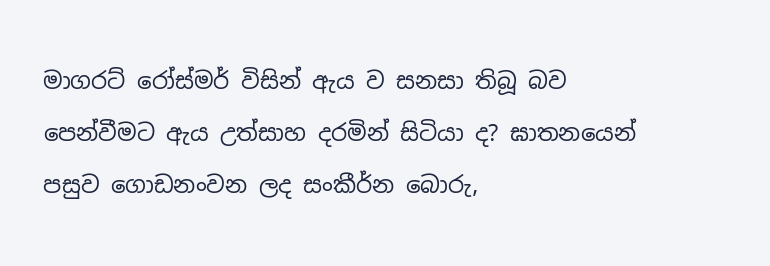මාගරට් රෝස්මර් විසින් ඇය ව සනසා තිබූ බව පෙන්වීමට ඇය උත්සාහ දරමින් සිටියා ද? ඝාතනයෙන් පසුව ගොඩනංවන ලද සංකීර්න බොරු,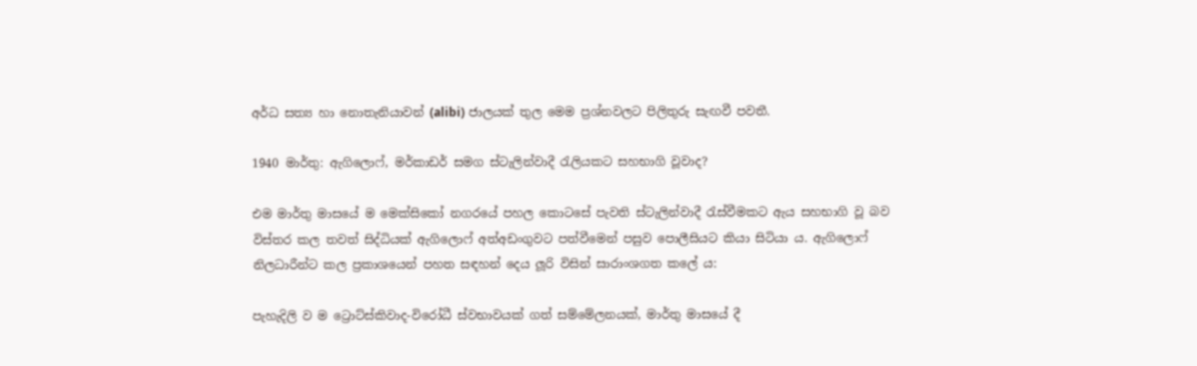අර්ධ සත්‍ය හා නොතැනියාවන් (alibi) ජාලයක් තුල මෙම ප්‍රශ්නවලට පිලිතුරු සැඟවී පවතී.

1940 මාර්තු: ඇගිලොෆ්, මර්කාඩර් සමග ස්ටැලින්වාදී රැලියකට සහභාගි වූවාද?

එම මාර්තු මාසයේ ම මෙක්සිකෝ නගරයේ පහල කොටසේ පැවති ස්ටැලින්වාදී රැස්වීමකට ඇය සහභාගි වූ බව විස්තර කල තවත් සිද්ධියක් ඇගිලොෆ් අත්අඩංගුවට පත්වීමෙන් පසුව පොලීසියට කියා සිටියා ය. ඇගිලොෆ් නිලධාරීන්ට කල ප්‍රකාශයෙන් පහත සඳහන් දෙය ලූරි විසින් සාරාංශගත කලේ ය:

පැහැදිලි ව ම ට්‍රොට්ස්කිවාද-විරෝධී ස්වභාවයක් ගත් සම්මේලනයක්, මාර්තු මාසයේ දී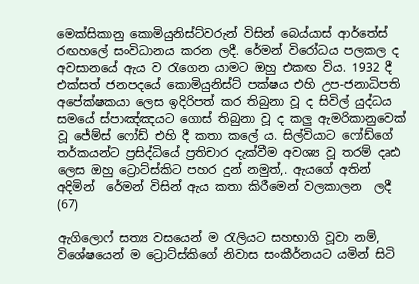මෙක්සිකානු කොමියුනිස්ට්වරුන් විසින් බෙය්යාස් ආර්තේස් රඟහලේ සංවිධානය කරන ලදී. රේමන් විරෝධය පලකල ද අවසානයේ ඇය ව රැගෙන යාමට ඔහු එකඟ විය. 1932 දී එක්සත් ජනපදයේ කොමියුනිස්ට් පක්ෂය එහි උප-ජනාධිපති අපේක්ෂකයා ලෙස ඉදිරිපත් කර තිබුනා වූ ද සිවිල් යුද්ධය සමයේ ස්පාඤ්ඤයට ගොස් තිබුනා වූ ද කලු ඇමරිකානුවෙක් වූ ජේම්ස් ෆෝඩ් එහි දී කතා කලේ ය. සිල්වියාට ෆෝඩ්ගේ තර්කයන්ට ප්‍රසිද්ධියේ ප්‍රතිචාර දැක්වීම අවශ්‍ය වූ තරම් දෘඪ ලෙස ඔහු ට්‍රොට්ස්කිට පහර දුන් නමුත්,. ඇයගේ අතින් අදිමින්  රේමන් විසින් ඇය කතා කිරීමෙන් වලකාලන  ලදී (67)

ඇගිලොෆ් සත්‍ය වසයෙන් ම රැලියට සහභාගි වූවා නම්, විශේෂයෙන් ම ට්‍රොට්ස්කිගේ නිවාස සංකීර්නයට යමින් සිටි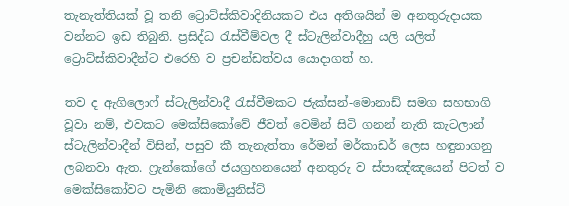තැනැත්තියක් වූ තනි ට්‍රොට්ස්කිවාදිනියකට එය අතිශයින් ම අනතුරුදායක වන්නට ඉඩ තිබුනි. ප්‍රසිද්ධ රැස්වීම්වල දී ස්ටැලින්වාදීහු යලි යලිත් ට්‍රොට්ස්කිවාදීන්ට එරෙහි ව ප්‍රචන්ඩත්වය යොදාගත් හ.

තව ද ඇගිලොෆ් ස්ටැලින්වාදී රැස්වීමකට ජැක්සන්-මොනාඩ් සමග සහභාගි වූවා නම්, එවකට මෙක්සිකෝවේ ජීවත් වෙමින් සිටි ගනන් නැති කැටලාන් ස්ටැලින්වාදීන් විසින්, පසුව කී තැනැත්තා රේමන් මර්කාඩර් ලෙස හඳුනාගනු ලබනවා ඇත. ෆ්‍රැන්කෝගේ ජයග්‍රහනයෙන් අනතුරු ව ස්පාඤ්ඤයෙන් පිටත් ව මෙක්සිකෝවට පැමිනි කොමියුනිස්ට්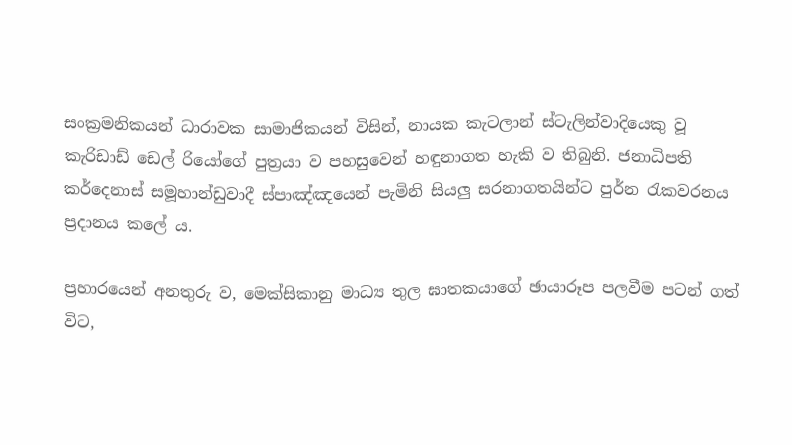සංක්‍රමනිකයන් ධාරාවක සාමාජිකයන් විසින්, නායක කැටලාන් ස්ටැලින්වාදියෙකු වූ කැරිඩාඩ් ඩෙල් රියෝගේ පුත්‍රයා ව පහසුවෙන් හඳුනාගත හැකි ව තිබුනි. ජනාධිපති කර්දෙනාස් සමූහාන්ඩුවාදී ස්පාඤ්ඤයෙන් පැමිනි සියලු සරනාගතයින්ට පුර්න රැකවරනය ප්‍රදානය කලේ ය.

ප්‍රහාරයෙන් අනතුරු ව, මෙක්සිකානු මාධ්‍ය තුල ඝාතකයාගේ ඡායාරූප පලවීම පටන් ගත් විට,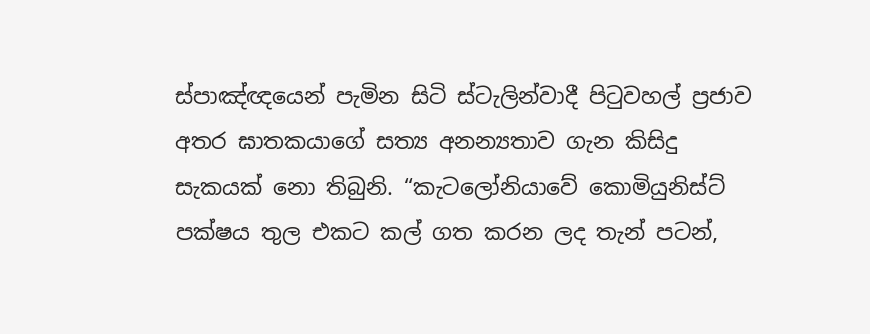ස්පාඤ්ඥයෙන් පැමින සිටි ස්ටැලින්වාදී පිටුවහල් ප්‍රජාව අතර ඝාතකයාගේ සත්‍ය අනන්‍යතාව ගැන කිසිදු සැකයක් නො තිබුනි. “කැටලෝනියාවේ කොමියුනිස්ට් පක්ෂය තුල එකට කල් ගත කරන ලද තැන් පටන්,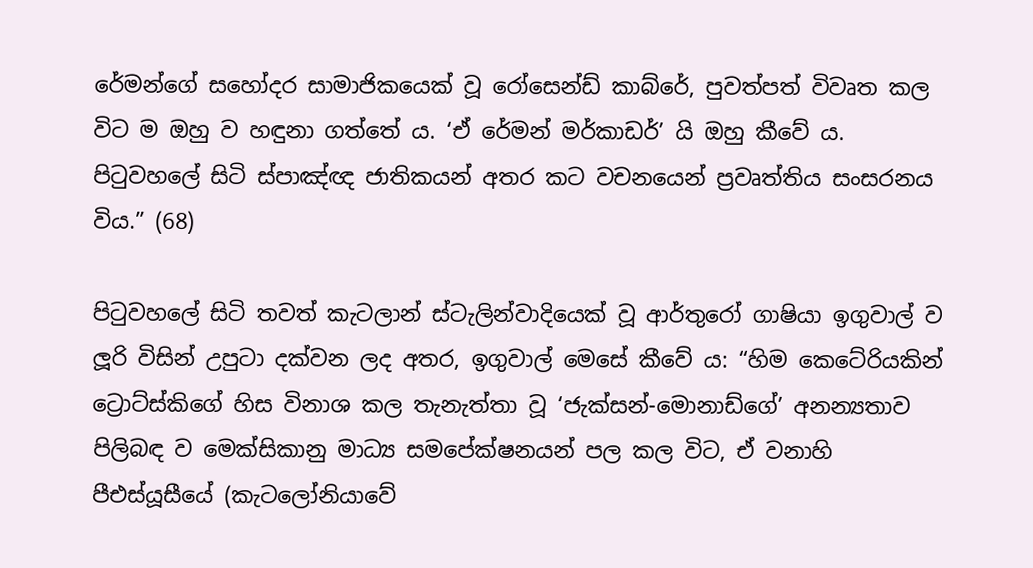රේමන්ගේ සහෝදර සාමාජිකයෙක් වූ රෝසෙන්ඩ් කාබ්රේ, පුවත්පත් විවෘත කල විට ම ඔහු ව හඳුනා ගත්තේ ය. ‘ඒ රේමන් මර්කාඩර්’ යි ඔහු කීවේ ය. පිටුවහලේ සිටි ස්පාඤ්ඥ ජාතිකයන් අතර කට වචනයෙන් ප්‍රවෘත්තිය සංසරනය විය.” (68)

පිටුවහලේ සිටි තවත් කැටලාන් ස්ටැලින්වාදියෙක් වූ ආර්තුරෝ ගාෂියා ඉගුවාල් ව ලූරි විසින් උපුටා දක්වන ලද අතර, ඉගුවාල් මෙසේ කීවේ ය: “හිම කෙටේරියකින් ට්‍රොට්ස්කිගේ හිස විනාශ කල තැනැත්තා වූ ‘ජැක්සන්-මොනාඩ්ගේ’ අනන්‍යතාව පිලිබඳ ව මෙක්සිකානු මාධ්‍ය සමපේක්ෂනයන් පල කල විට, ඒ වනාහි පීඑස්යූසීයේ (කැටලෝනියාවේ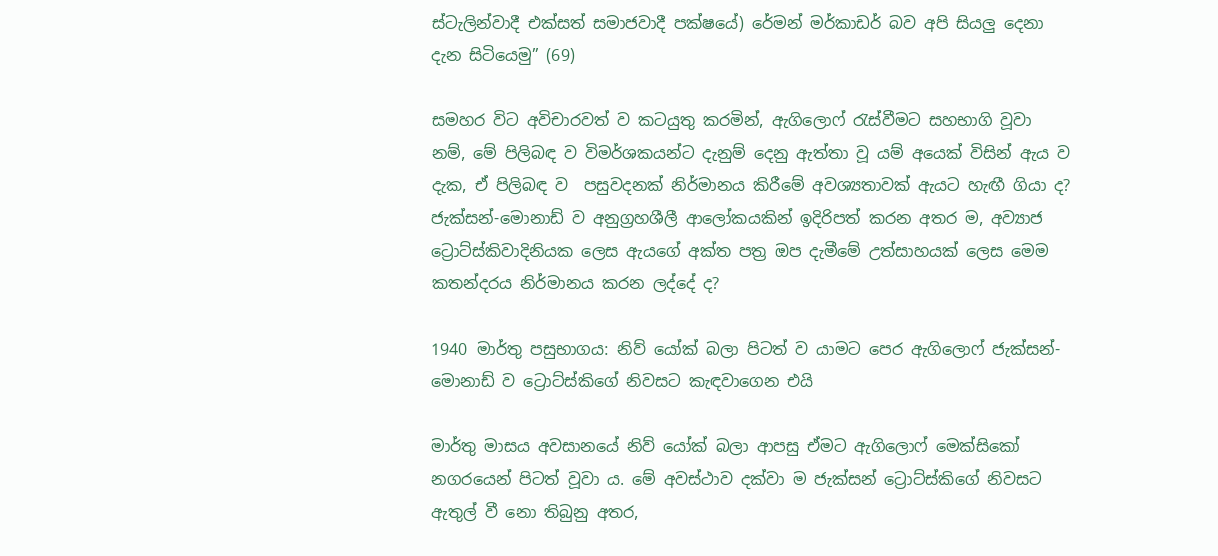ස්ටැලින්වාදී එක්සත් සමාජවාදී පක්ෂයේ) රේමන් මර්කාඩර් බව අපි සියලු දෙනා දැන සිටියෙමු” (69)

සමහර විට අවිචාරවත් ව කටයුතු කරමින්, ඇගිලොෆ් රැස්වීමට සහභාගි වූවා නම්, මේ පිලිබඳ ව විමර්ශකයන්ට දැනුම් දෙනු ඇත්තා වූ යම් අයෙක් විසින් ඇය ව දැක, ඒ පිලිබඳ ව  පසුවදනක් නිර්මානය කිරීමේ අවශ්‍යතාවක් ඇයට හැඟී ගියා ද? ජැක්සන්-මොනාඩ් ව අනුග්‍රහශීලී ආලෝකයකින් ඉදිරිපත් කරන අතර ම, අව්‍යාජ ට්‍රොට්ස්කිවාදිනියක ලෙස ඇයගේ අක්ත පත්‍ර ඔප දැමීමේ උත්සාහයක් ලෙස මෙම කතන්දරය නිර්මානය කරන ලද්දේ ද?

1940 මාර්තු පසුභාගය: නිව් යෝක් බලා පිටත් ව යාමට පෙර ඇගිලොෆ් ජැක්සන්-මොනාඩ් ව ට්‍රොට්ස්කිගේ නිවසට කැඳවාගෙන එයි

මාර්තු මාසය අවසානයේ නිව් යෝක් බලා ආපසු ඒමට ඇගිලොෆ් මෙක්සිකෝ නගරයෙන් පිටත් වූවා ය. මේ අවස්ථාව දක්වා ම ජැක්සන් ට්‍රොට්ස්කිගේ නිවසට ඇතුල් වී නො තිබුනු අතර,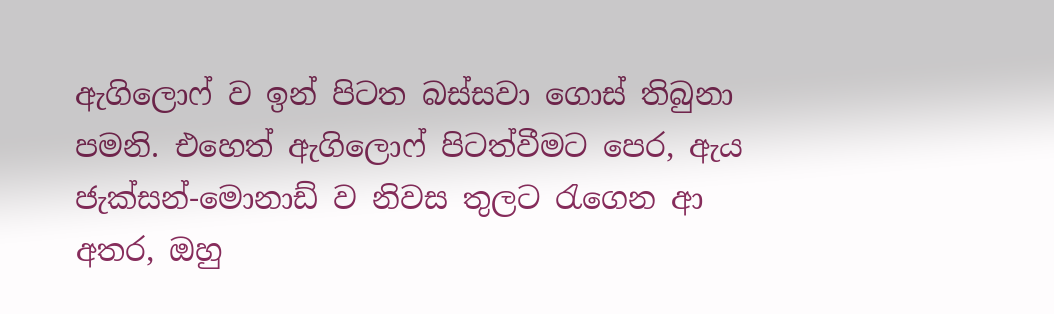ඇගිලොෆ් ව ඉන් පිටත බස්සවා ගොස් තිබුනා පමනි. එහෙත් ඇගිලොෆ් පිටත්වීමට පෙර, ඇය ජැක්සන්-මොනාඩ් ව නිවස තුලට රැගෙන ආ අතර, ඔහු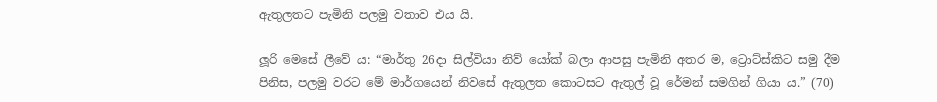ඇතුලතට පැමිනි පලමු වතාව එය යි.

ලූරි මෙසේ ලීවේ ය: “මාර්තු 26දා සිල්වියා නිව් යෝක් බලා ආපසු පැමිනි අතර ම, ට්‍රොට්ස්කිට සමු දීම පිනිස, පලමු වරට මේ මාර්ගයෙන් නිවසේ ඇතුලත කොටසට ඇතුල් වූ රේමන් සමගින් ගියා ය.” (70)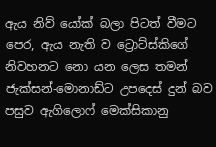ඇය නිව් යෝක් බලා පිටත් වීමට පෙර, ඇය නැති ව ට්‍රොට්ස්කිගේ නිවහනට නො යන ලෙස තමන් ජැක්සන්-මොනාඩ්ට උපදෙස් දුන් බව පසුව ඇගිලොෆ් මෙක්සිකානු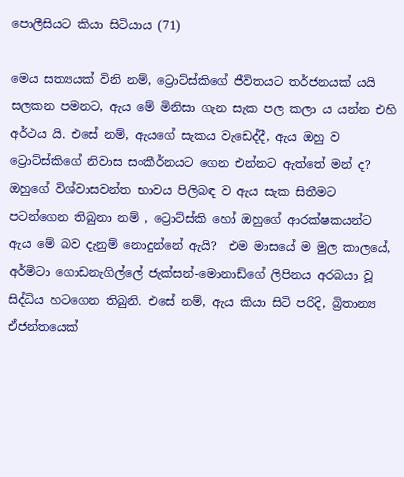පොලීසියට කියා සිටියාය (71)

මෙය සත්‍යයක් විනි නම්, ට්‍රොට්ස්කිගේ ජීවිතයට තර්ජනයක් යයි සලකන පමනට, ඇය මේ මිනිසා ගැන සැක පල කලා ය යන්න එහි අර්ථය යි. එසේ නම්, ඇයගේ සැකය වැඩෙද්දී, ඇය ඔහු ව ට්‍රොට්ස්කිගේ නිවාස සංකීර්නයට ගෙන එන්නට ඇත්තේ මන් ද?  ඔහුගේ විශ්වාසවන්ත භාවය පිලිබඳ ව ඇය සැක සිතීමට පටන්ගෙන තිබුනා නම් , ට්‍රොට්ස්කි හෝ ඔහුගේ ආරක්ෂකයන්ට ඇය මේ බව දැනුම් නොදුන්නේ ඇයි?  එම මාසයේ ම මුල කාලයේ, අර්මිටා ගොඩනැගිල්ලේ ජැක්සන්-මොනාඩ්ගේ ලිපිනය අරබයා වූ සිද්ධිය හටගෙන තිබුනි. එසේ නම්, ඇය කියා සිටි පරිදි, බ්‍රිතාන්‍ය ඒජන්තයෙක්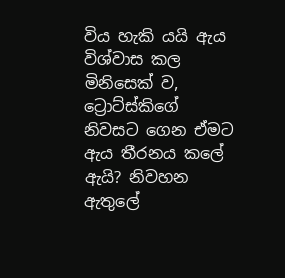විය හැකි යයි ඇය විශ්වාස කල මිනිසෙක් ව, ට්‍රොට්ස්කිගේ නිවසට ගෙන ඒමට ඇය තීරනය කලේ ඇයි? නිවහන ඇතුලේ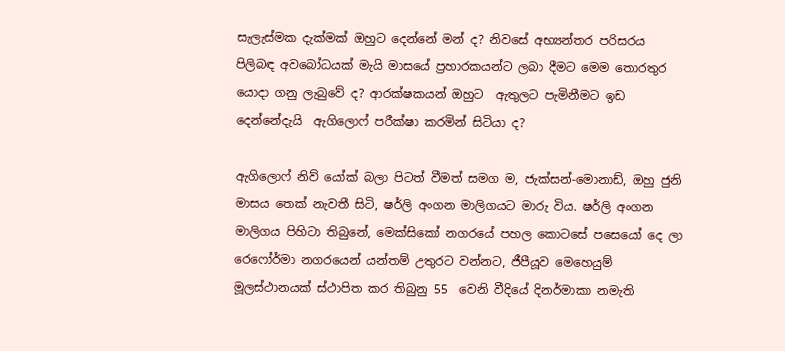සැලැස්මක දැක්මක් ඔහුට දෙන්නේ මන් ද? නිවසේ අභ්‍යන්තර පරිසරය පිලිබඳ අවබෝධයක් මැයි මාසයේ ප්‍රහාරකයන්ට ලබා දීමට මෙම තොරතුර යොදා ගනු ලැබුවේ ද? ආරක්ෂකයන් ඔහුට  ඇතුලට පැමිනීමට ඉඩ දෙන්නේදැයි  ඇගිලොෆ් පරීක්ෂා කරමින් සිටියා ද?

ඇගිලොෆ් නිව් යෝක් බලා පිටත් වීමත් සමග ම, ජැක්සන්-මොනාඩ්, ඔහු ජුනි මාසය තෙක් නැවතී සිටි, ෂර්ලි අංගන මාලිගයට මාරු විය. ෂර්ලි අංගන මාලිගය පිහිටා තිබුනේ, මෙක්සිකෝ නගරයේ පහල කොටසේ පසෙයෝ දෙ ලා රෙෆෝර්මා නගරයෙන් යන්තම් උතුරට වන්නට, ජීපීයූව මෙහෙයුම් මූලස්ථානයක් ස්ථාපිත කර තිබුනු 55  වෙනි වීදියේ දිනර්මාකා නමැති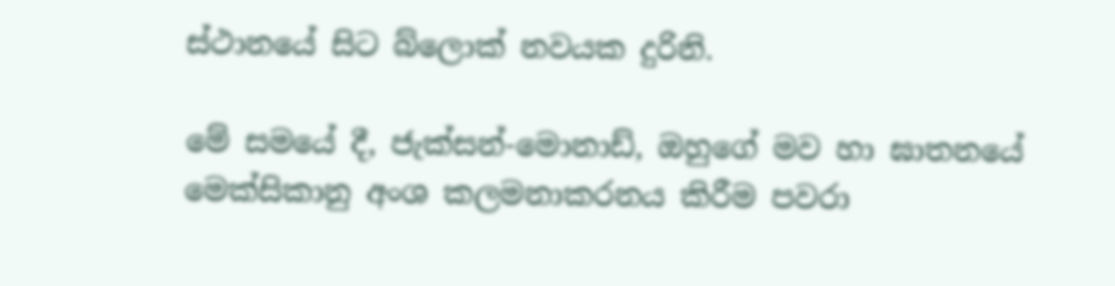ස්ථානයේ සිට බ්ලොක් නවයක දුරිනි.

මේ සමයේ දී, ජැක්සන්-මොනාඩ්, ඔහුගේ මව හා ඝාතනයේ මෙක්සිකානු අංශ කලමනාකරනය කිරීම පවරා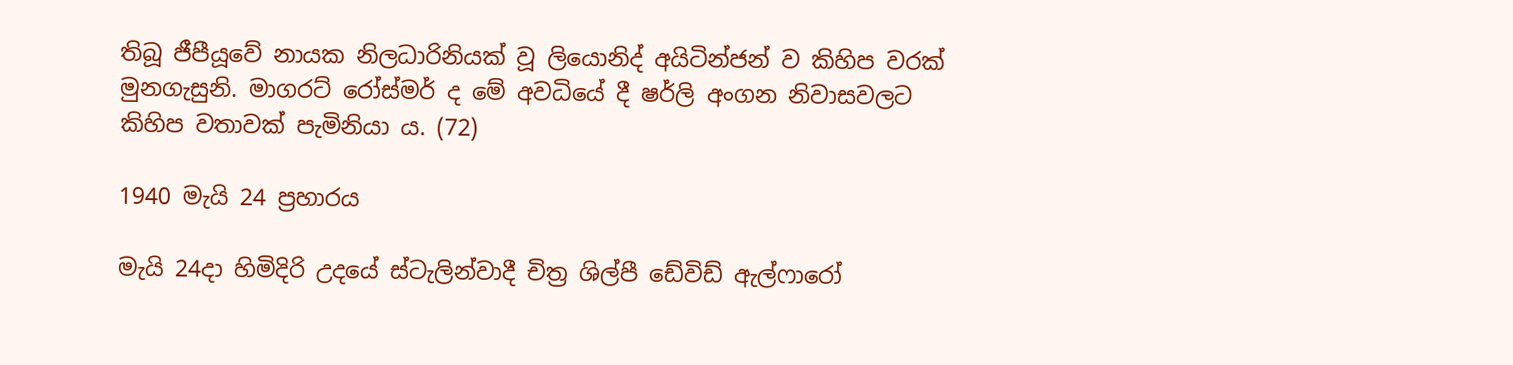තිබූ ජීපීයූවේ නායක නිලධාරිනියක් වූ ලියොනිද් අයිටින්ජන් ව කිහිප වරක් මුනගැසුනි. මාගරට් රෝස්මර් ද මේ අවධියේ දී ෂර්ලි අංගන නිවාසවලට කිහිප වතාවක් පැමිනියා ය. (72)

1940 මැයි 24 ප්‍රහාරය

මැයි 24දා හිමිදිරි උදයේ ස්ටැලින්වාදී චිත්‍ර ශිල්පී ඩේවිඩ් ඇල්ෆාරෝ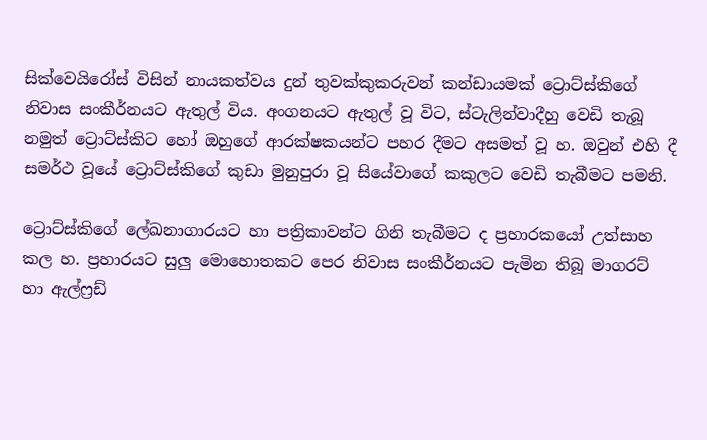සික්වෙයිරෝස් විසින් නායකත්වය දුන් තුවක්කුකරුවන් කන්ඩායමක් ට්‍රොට්ස්කිගේ නිවාස සංකීර්නයට ඇතුල් විය. අංගනයට ඇතුල් වූ විට, ස්ටැලින්වාදීහු වෙඩි තැබූ නමුත් ට්‍රොට්ස්කිට හෝ ඔහුගේ ආරක්ෂකයන්ට පහර දීමට අසමත් වූ හ. ඔවුන් එහි දී සමර්ථ වූයේ ට්‍රොට්ස්කිගේ කුඩා මුනුපුරා වූ සියේවාගේ කකුලට වෙඩි තැබීමට පමනි.

ට්‍රොට්ස්කිගේ ලේඛනාගාරයට හා පත්‍රිකාවන්ට ගිනි තැබීමට ද ප්‍රහාරකයෝ උත්සාහ කල හ. ප්‍රහාරයට සුලු මොහොතකට පෙර නිවාස සංකීර්නයට පැමින තිබූ මාගරට් හා ඇල්ෆ්‍රඩ්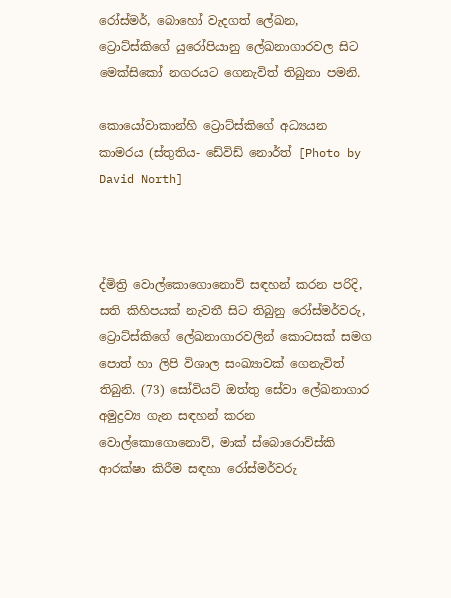රෝස්මර්, බොහෝ වැදගත් ලේඛන, ට්‍රොට්ස්කිගේ යුරෝපියානු ලේඛනාගාරවල සිට මෙක්සිකෝ නගරයට ගෙනැවිත් තිබුනා පමනි.

කොයෝවාකාන්හි ට්‍රොට්ස්කිගේ අධ්‍යයන කාමරය (ස්තුතිය- ඩේවිඩ් නොර්ත් [Photo by David North]



ද්මිත්‍රි වොල්කොගොනොව් සඳහන් කරන පරිදි, සති කිහිපයක් නැවතී සිට තිබුනු රෝස්මර්වරු, ට්‍රොට්ස්කිගේ ලේඛනාගාරවලින් කොටසක් සමග පොත් හා ලිපි විශාල සංඛ්‍යාවක් ගෙනැවිත් තිබුනි. (73) සෝවියට් ඔත්තු සේවා ලේඛනාගාර අමුද්‍රව්‍ය ගැන සඳහන් කරන වොල්කොගොනොව්, මාක් ස්බොරොව්ස්කි ආරක්ෂා කිරීම සඳහා රෝස්මර්වරු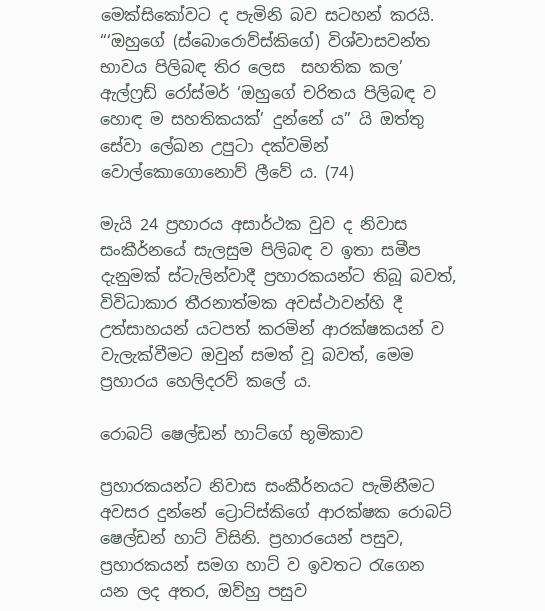මෙක්සිකෝවට ද පැමිනි බව සටහන් කරයි. “‘ඔහුගේ (ස්බොරොව්ස්කිගේ) විශ්වාසවන්ත භාවය පිලිබඳ තිර ලෙස  සහතික කල’ ඇල්ෆ්‍රඩ් රෝස්මර් ‘ඔහුගේ චරිතය පිලිබඳ ව හොඳ ම සහතිකයක්’ දුන්නේ ය” යි ඔත්තු සේවා ලේඛන උපුටා දක්වමින් වොල්කොගොනොව් ලීවේ ය. (74)

මැයි 24 ප්‍රහාරය අසාර්ථක වුව ද නිවාස සංකීර්නයේ සැලසුම පිලිබඳ ව ඉතා සමීප දැනුමක් ස්ටැලින්වාදී ප්‍රහාරකයන්ට තිබූ බවත්, විවිධාකාර තීරනාත්මක අවස්ථාවන්හි දී උත්සාහයන් යටපත් කරමින් ආරක්ෂකයන් ව වැලැක්වීමට ඔවුන් සමත් වූ බවත්, මෙම ප්‍රහාරය හෙලිදරව් කලේ ය.

රොබට් ෂෙල්ඩන් හාට්ගේ භූමිකාව

ප්‍රහාරකයන්ට නිවාස සංකීර්නයට පැමිනීමට අවසර දුන්නේ ට්‍රොට්ස්කිගේ ආරක්ෂක රොබට් ෂෙල්ඩන් හාට් විසිනි. ප්‍රහාරයෙන් පසුව, ප්‍රහාරකයන් සමග හාට් ව ඉවතට රැගෙන යන ලද අතර, ඔව්හු පසුව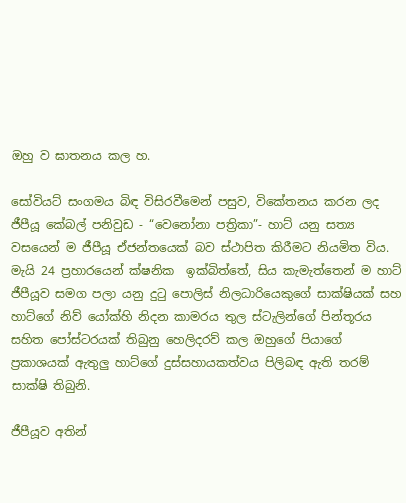ඔහු ව ඝාතනය කල හ.

සෝවියට් සංගමය බිඳ විසිරවීමෙන් පසුව, විකේතනය කරන ලද ජීපීයූ කේබල් පනිවුඩ - “වෙනෝනා පත්‍රිකා”- හාට් යනු සත්‍ය වසයෙන් ම ජීපීයූ ඒජන්තයෙක් බව ස්ථාපිත කිරීමට නියමිත විය. මැයි 24 ප්‍රහාරයෙන් ක්ෂනික  ඉක්බිත්තේ, සිය කැමැත්තෙන් ම හාට් ජීපීයූව සමග පලා යනු දුටු පොලිස් නිලධාරියෙකුගේ සාක්ෂියක් සහ හාට්ගේ නිව් යෝක්හි නිදන කාමරය තුල ස්ටැලින්ගේ පින්තූරය සහිත පෝස්ටරයක් තිබුනු හෙලිදරව් කල ඔහුගේ පියාගේ ප්‍රකාශයක් ඇතුලු හාට්ගේ දුස්සහායකත්වය පිලිබඳ ඇති තරම් සාක්ෂි තිබුනි.

ජීපීයූව අතින්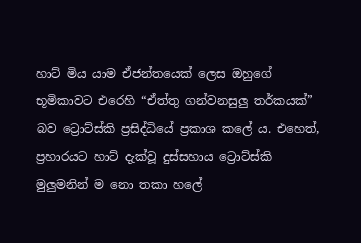හාට් මිය යාම ඒජන්තයෙක් ලෙස ඔහුගේ භූමිකාවට එරෙහි “ඒත්තු ගන්වනසුලු තර්කයක්” බව ට්‍රොට්ස්කි ප්‍රසිද්ධියේ ප්‍රකාශ කලේ ය. එහෙත්, ප්‍රහාරයට හාට් දැක්වූ දුස්සහාය ට්‍රොට්ස්කි මුලුමනින් ම නො තකා හලේ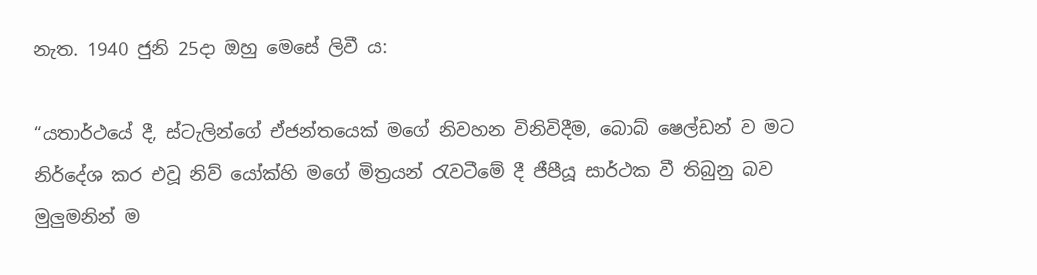නැත. 1940 ජුනි 25දා ඔහු මෙසේ ලිවී ය:

“යතාර්ථයේ දී, ස්ටැලින්ගේ ඒජන්තයෙක් මගේ නිවහන විනිවිදීම, බොබ් ෂෙල්ඩන් ව මට නිර්දේශ කර එවූ නිව් යෝක්හි මගේ මිත්‍රයන් රැවටීමේ දී ජීපීයූ සාර්ථක වී තිබුනු බව මුලුමනින් ම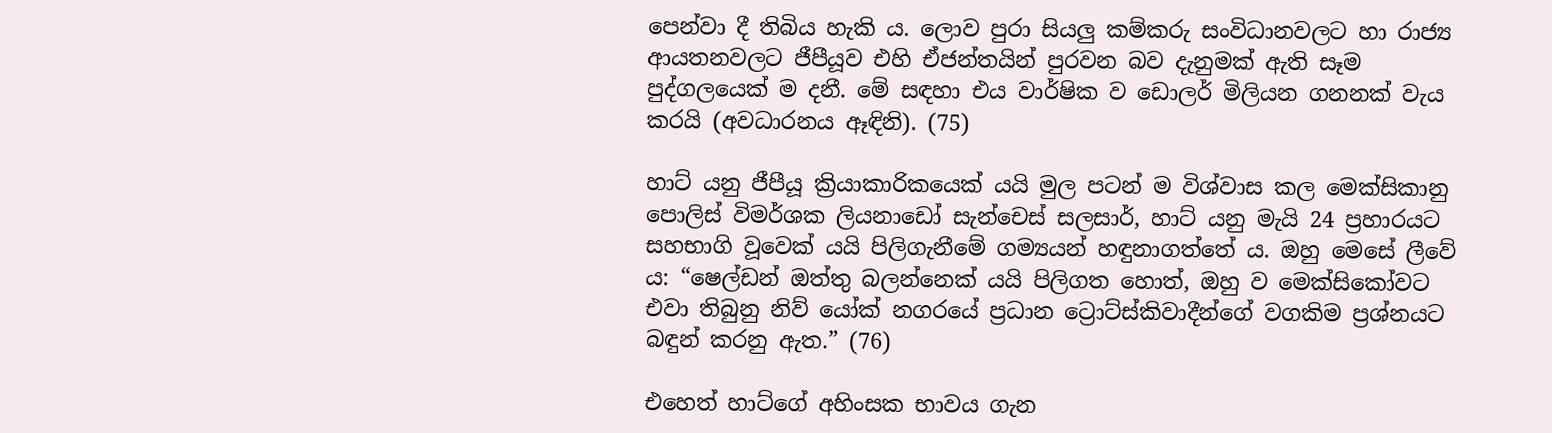පෙන්වා දී තිබිය හැකි ය. ලොව පුරා සියලු කම්කරු සංවිධානවලට හා රාජ්‍ය ආයතනවලට ජීපීයූව එහි ඒජන්තයින් පුරවන බව දැනුමක් ඇති සෑම පුද්ගලයෙක් ම දනී. මේ සඳහා එය වාර්ෂික ව ඩොලර් මිලියන ගනනක් වැය කරයි (අවධාරනය ඈඳිනි). (75)

හාට් යනු ජීපීයූ ක්‍රියාකාරිකයෙක් යයි මුල පටන් ම විශ්වාස කල මෙක්සිකානු පොලිස් විමර්ශක ලියනාඩෝ සැන්චෙස් සලසාර්, හාට් යනු මැයි 24 ප්‍රහාරයට සහභාගි වූවෙක් යයි පිලිගැනීමේ ගම්‍යයන් හඳුනාගත්තේ ය. ඔහු මෙසේ ලීවේ ය: “ෂෙල්ඩන් ඔත්තු බලන්නෙක් යයි පිලිගත හොත්, ඔහු ව මෙක්සිකෝවට එවා තිබුනු නිව් යෝක් නගරයේ ප්‍රධාන ට්‍රොට්ස්කිවාදීන්ගේ වගකිම ප්‍රශ්නයට බඳුන් කරනු ඇත.” (76)

එහෙත් හාට්ගේ අහිංසක භාවය ගැන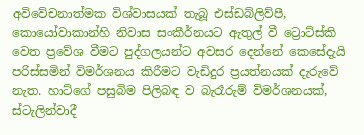අවිවේචනාත්මක විශ්වාසයක් තැබූ එස්ඩබ්ලිව්පී, කොයෝවාකාන්හි නිවාස සංකීර්නයට ඇතුල් වී ට්‍රොට්ස්කි වෙත ප්‍රවේශ වීමට පුද්ගලයන්ට අවසර දෙන්නේ කෙසේදැයි පරිස්සමින් විමර්ශනය කිරීමට වැඩිදුර ප්‍රයත්නයක් දැරුවේ නැත. හාට්ගේ පසුබිම පිලිබඳ ව බැරෑරුම් විමර්ශනයක්, ස්ටැලින්වාදී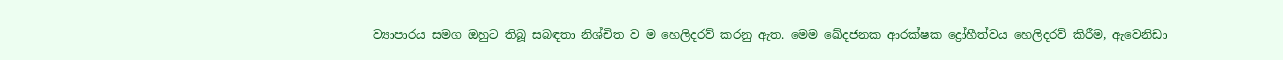ව්‍යාපාරය සමග ඔහුට තිබූ සබඳතා නිශ්චිත ව ම හෙලිදරව් කරනු ඇත. මෙම ඛේදජනක ආරක්ෂක ද්‍රෝහීත්වය හෙලිදරව් කිරීම, ඇවෙනිඩා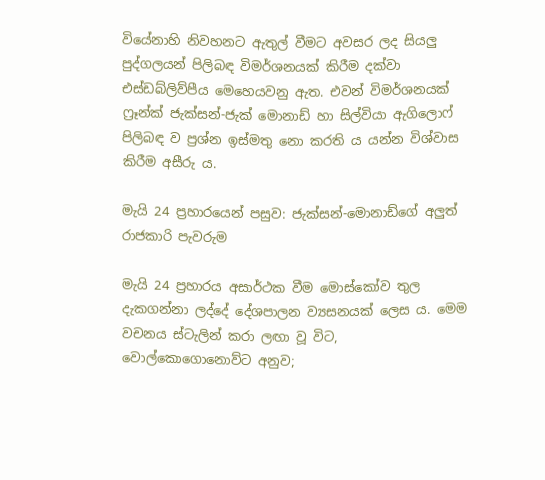වියේනාහි නිවහනට ඇතුල් වීමට අවසර ලද සියලු පුද්ගලයන් පිලිබඳ විමර්ශනයක් කිරීම දක්වා එස්ඩබ්ලිව්පීය මෙහෙයවනු ඇත. එවන් විමර්ශනයක් ෆ්‍රෑන්ක් ජැක්සන්-ජැක් මොනාඩ් හා සිල්වියා ඇගිලොෆ් පිලිබඳ ව ප්‍රශ්න ඉස්මතු නො කරති ය යන්න විශ්වාස කිරීම අසීරු ය.

මැයි 24 ප්‍රහාරයෙන් පසුව: ජැක්සන්-මොනාඩ්ගේ අලුත් රාජකාරි පැවරුම

මැයි 24 ප්‍රහාරය අසාර්ථක වීම මොස්කෝව තුල දැකගන්නා ලද්දේ දේශපාලන ව්‍යසනයක් ලෙස ය. මෙම වචනය ස්ටැලින් කරා ලඟා වූ විට, වොල්කොගොනොව්ට අනුව;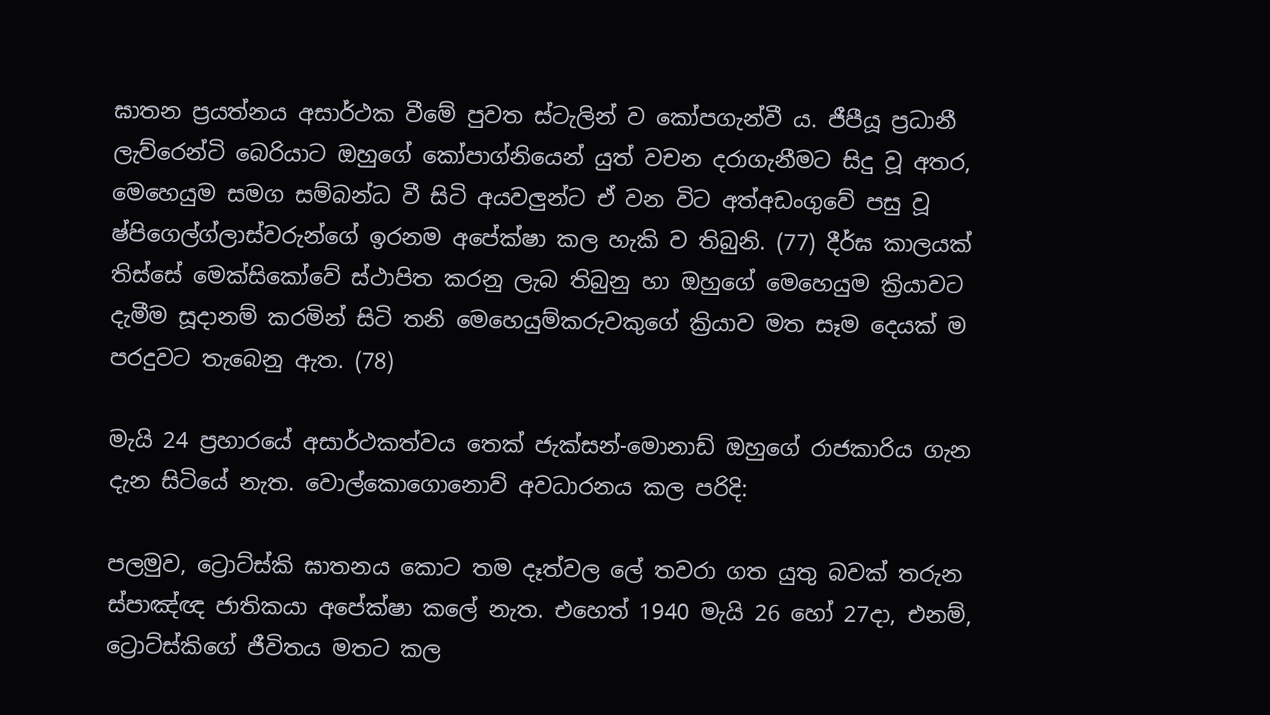ඝාතන ප්‍රයත්නය අසාර්ථක වීමේ පුවත ස්ටැලින් ව කෝපගැන්වී ය. ජීපීයූ ප්‍රධානී ලැව්රෙන්ටි බෙරියාට ඔහුගේ කෝපාග්නියෙන් යුත් වචන දරාගැනීමට සිදු වූ අතර, මෙහෙයුම සමග සම්බන්ධ වී සිටි අයවලුන්ට ඒ වන විට අත්අඩංගුවේ පසු වූ ෂ්පිගෙල්ග්ලාස්වරුන්ගේ ඉරනම අපේක්ෂා කල හැකි ව තිබුනි. (77) දීර්ඝ කාලයක් තිස්සේ මෙක්සිකෝවේ ස්ථාපිත කරනු ලැබ තිබුනු හා ඔහුගේ මෙහෙයුම ක්‍රියාවට දැමීම සූදානම් කරමින් සිටි තනි මෙහෙයුම්කරුවකුගේ ක්‍රියාව මත සෑම දෙයක් ම පරදුවට තැබෙනු ඇත. (78)

මැයි 24 ප්‍රහාරයේ අසාර්ථකත්වය තෙක් ජැක්සන්-මොනාඩ් ඔහුගේ රාජකාරිය ගැන දැන සිටියේ නැත. වොල්කොගොනොව් අවධාරනය කල පරිදි:

පලමුව, ට්‍රොට්ස්කි ඝාතනය කොට තම දෑත්වල ලේ තවරා ගත යුතු බවක් තරුන ස්පාඤ්ඥ ජාතිකයා අපේක්ෂා කලේ නැත. එහෙත් 1940 මැයි 26 හෝ 27දා, එනම්, ට්‍රොට්ස්කිගේ ජීවිතය මතට කල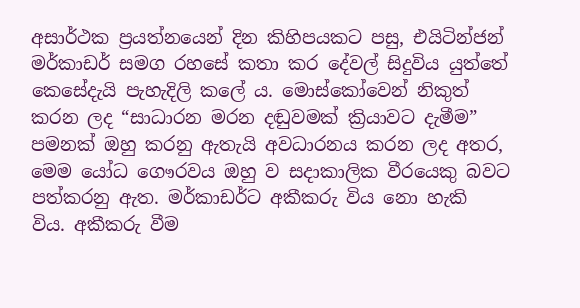අසාර්ථක ප්‍රයත්නයෙන් දින කිහිපයකට පසු, එයිටින්ජන් මර්කාඩර් සමග රහසේ කතා කර දේවල් සිදුවිය යුත්තේ කෙසේදැයි පැහැදිලි කලේ ය. මොස්කෝවෙන් නිකුත් කරන ලද “සාධාරන මරන දඬුවමක් ක්‍රියාවට දැමීම” පමනක් ඔහු කරනු ඇතැයි අවධාරනය කරන ලද අතර, මෙම යෝධ ගෞරවය ඔහු ව සදාකාලික වීරයෙකු බවට පත්කරනු ඇත. මර්කාඩර්ට අකීකරු විය නො හැකි විය. අකීකරු වීම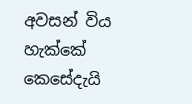අවසන් විය හැක්කේ කෙසේදැයි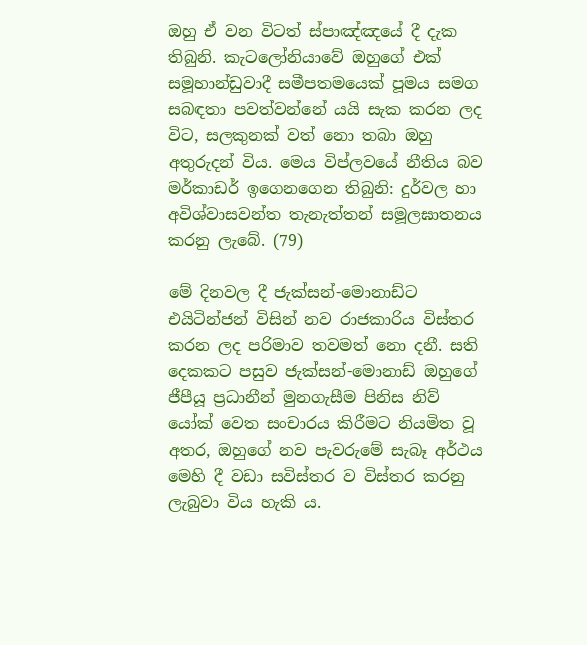ඔහු ඒ වන විටත් ස්පාඤ්ඤයේ දී දැක තිබුනි. කැටලෝනියාවේ ඔහුගේ එක් සමූහාන්ඩුවාදී සමීපතමයෙක් පූමය සමග සබඳතා පවත්වන්නේ යයි සැක කරන ලද විට, සලකුනක් වත් නො තබා ඔහු අතුරුදන් විය. මෙය විප්ලවයේ නීතිය බව මර්කාඩර් ඉගෙනගෙන තිබුනි: දුර්වල හා අවිශ්වාසවන්ත තැනැත්තන් සමූලඝාතනය කරනු ලැබේ. (79)

මේ දිනවල දී ජැක්සන්-මොනාඩ්ට එයිටින්ජන් විසින් නව රාජකාරිය විස්තර කරන ලද පරිමාව තවමත් නො දනී. සති දෙකකට පසුව ජැක්සන්-මොනාඩ් ඔහුගේ ජීපීයූ ප්‍රධානීන් මුනගැසීම පිනිස නිව් යෝක් වෙත සංචාරය කිරීමට නියමිත වූ අතර, ඔහුගේ නව පැවරුමේ සැබෑ අර්ථය මෙහි දී වඩා සවිස්තර ව විස්තර කරනු ලැබුවා විය හැකි ය.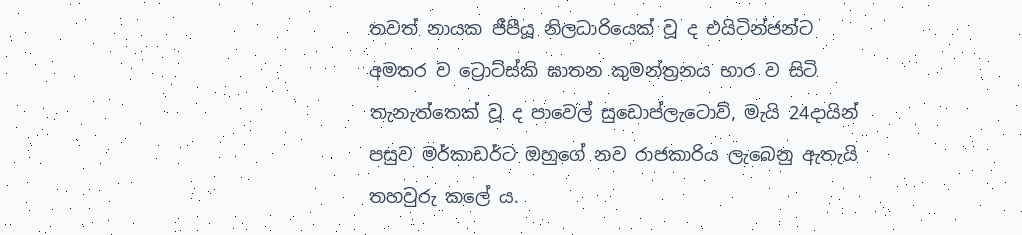තවත් නායක ජීපීයූ නිලධාරියෙක් වූ ද එයිටින්ජන්ට අමතර ව ට්‍රොට්ස්කි ඝාතන කුමන්ත්‍රනය භාර ව සිටි තැනැත්තෙක් වූ ද පාවෙල් සුඩොප්ලැටොව්, මැයි 24දායින් පසුව මර්කාඩර්ට ඔහුගේ නව රාජකාරිය ලැබෙනු ඇතැයි තහවුරු කලේ ය.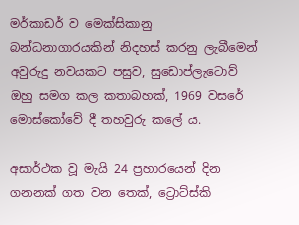මර්කාඩර් ව මෙක්සිකානු බන්ධනාගාරයකින් නිදහස් කරනු ලැබීමෙන් අවුරුදු නවයකට පසුව, සුඩොප්ලැටොව් ඔහු සමග කල කතාබහක්, 1969 වසරේ මොස්කෝවේ දී තහවුරු කලේ ය.

අසාර්ථක වූ මැයි 24 ප්‍රහාරයෙන් දින ගනනක් ගත වන තෙක්, ට්‍රොට්ස්කි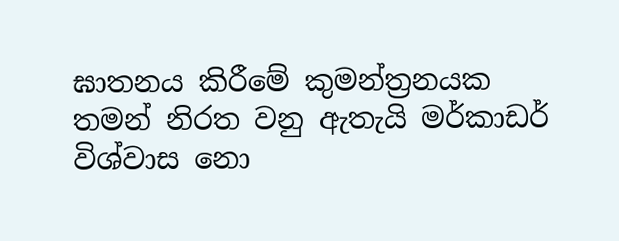ඝාතනය කිරීමේ කුමන්ත්‍රනයක තමන් නිරත වනු ඇතැයි මර්කාඩර් විශ්වාස නො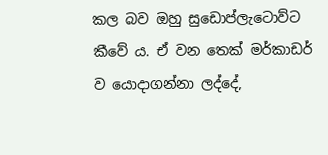කල බව ඔහු සුඩොප්ලැටොව්ට කීවේ ය. ඒ වන තෙක් මර්කාඩර් ව යොදාගන්නා ලද්දේ,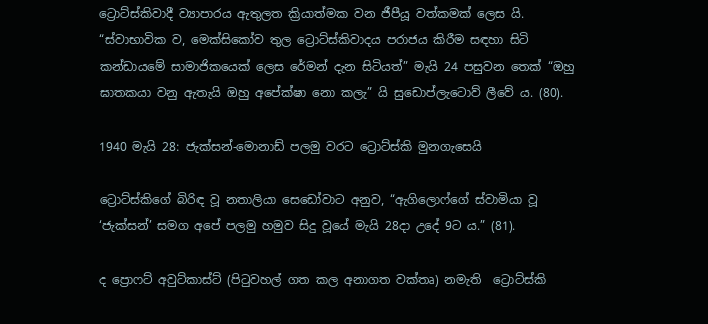ට්‍රොට්ස්කිවාදී ව්‍යාපාරය ඇතුලත ක්‍රියාත්මක වන ජීපීයූ වත්කමක් ලෙස යි. “ස්වාභාවික ව, මෙක්සිකෝව තුල ට්‍රොට්ස්කිවාදය පරාජය කිරීම සඳහා සිටි කන්ඩායමේ සාමාජිකයෙක් ලෙස රේමන් දැන සිටියත්” මැයි 24 පසුවන තෙක් “ඔහු ඝාතකයා වනු ඇතැයි ඔහු අපේක්ෂා නො කලැ” යි සුඩොප්ලැටොව් ලීවේ ය. (80).

1940 මැයි 28: ජැක්සන්-මොනාඩ් පලමු වරට ට්‍රොට්ස්කි මුනගැසෙයි

ට්‍රොට්ස්කිගේ බිරිඳ වූ නතාලියා සෙඩෝවාට අනුව, “ඇගිලොෆ්ගේ ස්වාමියා වූ ‘ජැක්සන්’ සමග අපේ පලමු හමුව සිදු වූයේ මැයි 28දා උදේ 9ට ය.” (81).

ද ප්‍රොෆට් අවුට්කාස්ට් (පිටුවහල් ගත කල අනාගත වක්තෘ) නමැති  ට්‍රොට්ස්කි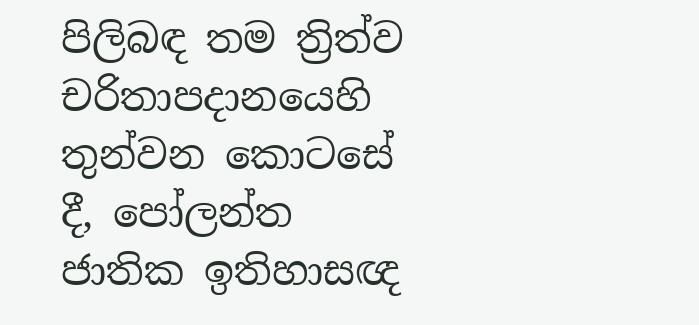පිලිබඳ තම ත්‍රිත්ව චරිතාපදානයෙහි තුන්වන කොටසේ දී, පෝලන්ත ජාතික ඉතිහාසඥ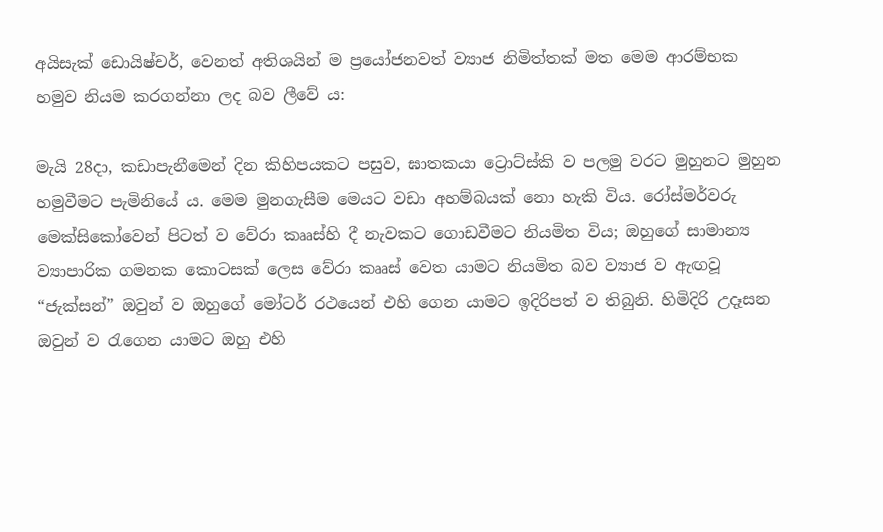අයිසැක් ඩොයිෂ්චර්, වෙනත් අතිශයින් ම ප්‍රයෝජනවත් ව්‍යාජ නිමිත්තක් මත මෙම ආරම්භක හමුව නියම කරගන්නා ලද බව ලීවේ ය:

මැයි 28දා, කඩාපැනීමෙන් දින කිහිපයකට පසුව, ඝාතකයා ට්‍රොට්ස්කි ව පලමු වරට මුහුනට මුහුන හමුවීමට පැමිනියේ ය. මෙම මුනගැසීම මෙයට වඩා අහම්බයක් නො හැකි විය. රෝස්මර්වරු මෙක්සිකෝවෙන් පිටත් ව වේරා කෲස්හි දී නැවකට ගොඩවීමට නියමිත විය; ඔහුගේ සාමාන්‍ය ව්‍යාපාරික ගමනක කොටසක් ලෙස වේරා කෲස් වෙත යාමට නියමිත බව ව්‍යාජ ව ඇඟවූ “ජැක්සන්” ඔවුන් ව ඔහුගේ මෝටර් රථයෙන් එහි ගෙන යාමට ඉදිරිපත් ව තිබුනි. හිමිදිරි උදෑසන ඔවුන් ව රැගෙන යාමට ඔහු එහි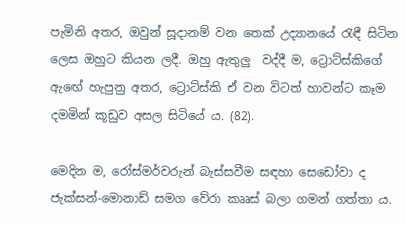පැමිනි අතර, ඔවුන් සූදානම් වන තෙක් උද්‍යානයේ රැඳී සිටින ලෙස ඔහුට කියන ලදී. ඔහු ඇතුලු  වද්දී ම, ට්‍රොට්ස්කිගේ ඇඟේ හැපුනු අතර, ට්‍රොට්ස්කි ඒ වන විටත් හාවන්ට කෑම දමමින් කූඩුව අසල සිටියේ ය. (82).

මෙදින ම, රෝස්මර්වරුන් බැස්සවීම සඳහා සෙඩෝවා ද ජැක්සන්-මොනාඩ් සමග වේරා කෲස් බලා ගමන් ගත්තා ය.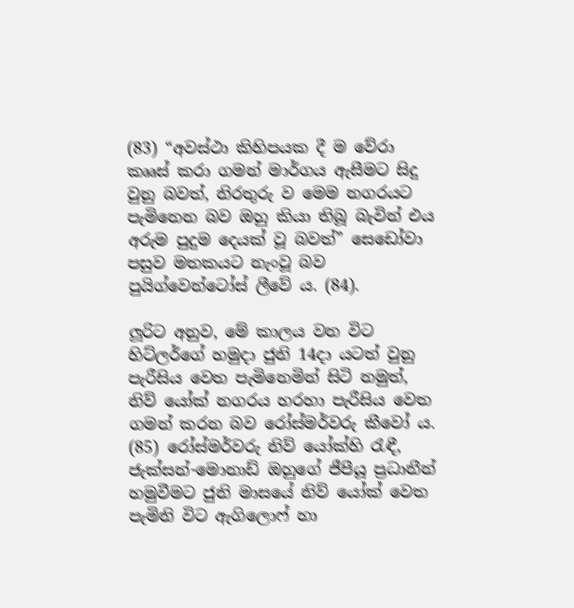(83) “අවස්ථා කිහිපයක දී ම වේරා කෲස් කරා ගමන් මාර්ගය ඇසීමට සිදු වුනු බවත්, නිරතුරු ව මෙම නගරයට පැමිනෙන බව ඔහු කියා තිබූ බැවින් එය අරුම පුදුම දෙයක් වූ බවත්” සෙඩෝවා පසුව මතකයට නැංවූ බව පුයිග්වෙන්ටෝස් ලීවේ ය. (84).

ලූරිට අනුව, මේ කාලය වන විට හිට්ලර්ගේ හමුදා ජුනි 14දා යටත් වුනු පැරීසිය වෙත පැමිනෙමින් සිටි නමුත්, නිව් යෝක් නගරය හරහා පැරීසිය වෙත ගමන් කරන බව රෝස්මර්වරු කීවෝ ය. (85) රෝස්මර්වරු නිව් යෝක්හි රැඳී, ජැක්සන්-මොනාඩ් ඔහුගේ ජීපීයූ ප්‍රධානීන් හමුවීමට ජුනි මාසයේ නිව් යෝක් වෙත පැමිනි විට ඇගිලොෆ් හා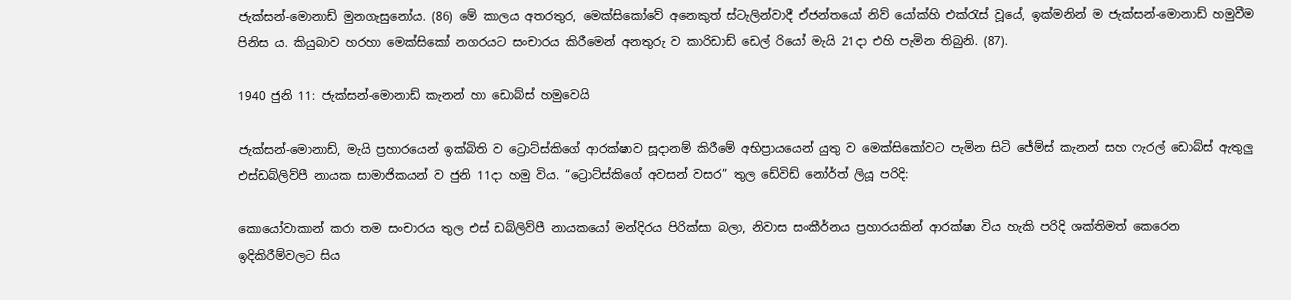ජැක්සන්-මොනාඩ් මුනගැසුනෝය. (86) මේ කාලය අතරතුර, මෙක්සිකෝවේ අනෙකුත් ස්ටැලින්වාදී ඒජන්තයෝ නිව් යෝක්හි එක්රැස් වූයේ, ඉක්මනින් ම ජැක්සන්-මොනාඩ් හමුවීම පිනිස ය. කියුබාව හරහා මෙක්සිකෝ නගරයට සංචාරය කිරීමෙන් අනතුරු ව කාරිඩාඩ් ඩෙල් රියෝ මැයි 21දා එහි පැමින තිබුනි. (87).

1940 ජුනි 11: ජැක්සන්-මොනාඩ් කැනන් හා ඩොබ්ස් හමුවෙයි

ජැක්සන්-මොනාඩ්, මැයි ප්‍රහාරයෙන් ඉක්බිති ව ට්‍රොට්ස්කිගේ ආරක්ෂාව සූදානම් කිරීමේ අභිප්‍රායයෙන් යුතු ව මෙක්සිකෝවට පැමින සිටි ජේම්ස් කැනන් සහ ෆැරල් ඩොබ්ස් ඇතුලු එස්ඩබ්ලිව්පී නායක සාමාජිකයන් ව ජුනි 11දා හමු විය. “ට්‍රොට්ස්කිගේ අවසන් වසර” තුල ඩේවිඩ් නෝර්ත් ලියූ පරිදි:

කොයෝවාකාන් කරා තම සංචාරය තුල එස් ඩබ්ලිව්පී නායකයෝ මන්දිරය පිරික්සා බලා, නිවාස සංකීර්නය ප්‍රහාරයකින් ආරක්ෂා විය හැකි පරිදි ශක්තිමත් කෙරෙන ඉදිකිරීම්වලට සිය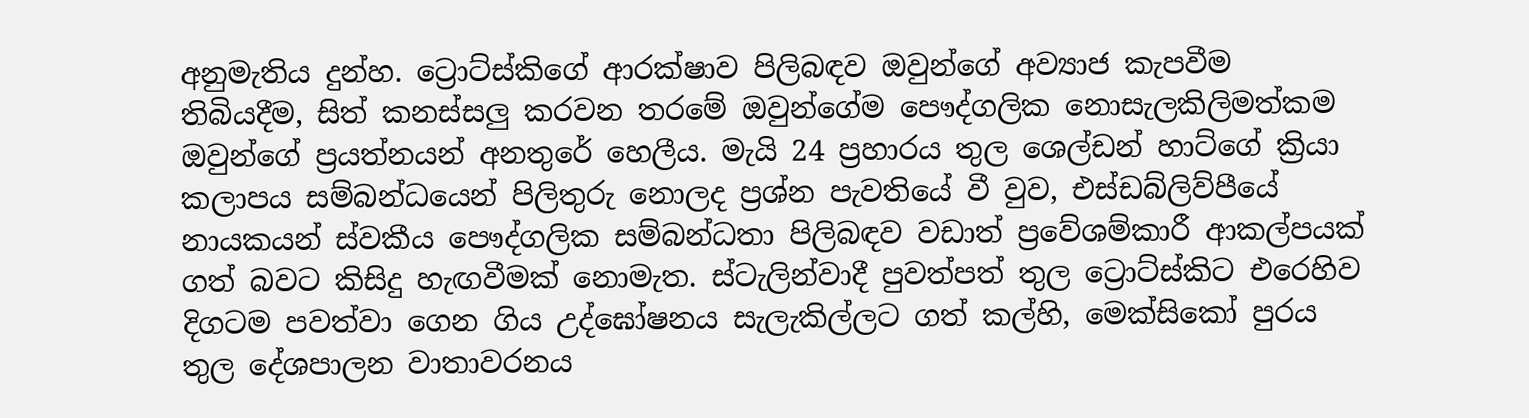අනුමැතිය දුන්හ. ට්‍රොට්ස්කිගේ ආරක්ෂාව පිලිබඳව ඔවුන්ගේ අව්‍යාජ කැපවීම තිබියදීම, සිත් කනස්සලු කරවන තරමේ ඔවුන්ගේම පෞද්ගලික නොසැලකිලිමත්කම ඔවුන්ගේ ප්‍රයත්නයන් අනතුරේ හෙලීය. මැයි 24 ප්‍රහාරය තුල ශෙල්ඩන් හාට්ගේ ක්‍රියා කලාපය සම්බන්ධයෙන් පිලිතුරු නොලද ප්‍රශ්න පැවතියේ වී වුව, එස්ඩබ්ලිව්පීයේ නායකයන් ස්වකීය පෞද්ගලික සම්බන්ධතා පිලිබඳව වඩාත් ප්‍රවේශම්කාරී ආකල්පයක් ගත් බවට කිසිදු හැඟවීමක් නොමැත. ස්ටැලින්වාදී පුවත්පත් තුල ට්‍රොට්ස්කිට එරෙහිව දිගටම පවත්වා ගෙන ගිය උද්ඝෝෂනය සැලැකිල්ලට ගත් කල්හි, මෙක්සිකෝ පුරය තුල දේශපාලන වාතාවරනය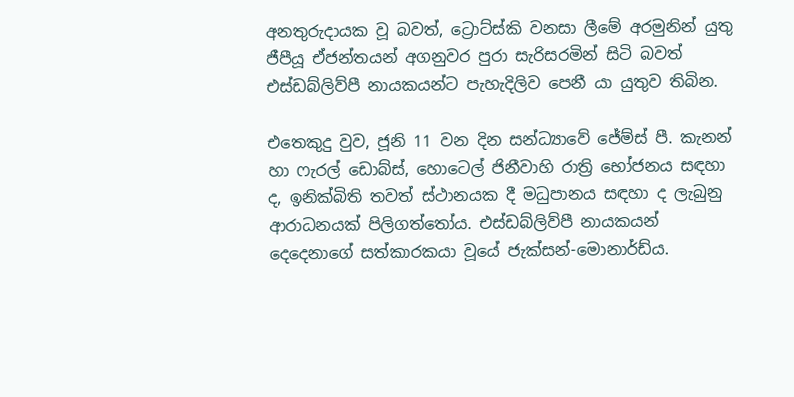අනතුරුදායක වූ බවත්, ට්‍රොට්ස්කි වනසා ලීමේ අරමුනින් යුතු ජීපීයූ ඒජන්තයන් අගනුවර පුරා සැරිසරමින් සිටි බවත් එස්ඩබ්ලිව්පී නායකයන්ට පැහැදිලිව පෙනී යා යුතුව තිබින.

එතෙකුදු වුව, ජූනි 11 වන දින සන්ධ්‍යාවේ ජේම්ස් පී. කැනන් හා ෆැරල් ඩොබ්ස්, හොටෙල් ජිනීවාහි රාත්‍රි භෝජනය සඳහා ද, ඉනික්බිති තවත් ස්ථානයක දී මධුපානය සඳහා ද ලැබුනු ආරාධනයක් පිලිගත්තෝය. එස්ඩබ්ලිව්පී නායකයන් දෙදෙනාගේ සත්කාරකයා වූයේ ජැක්සන්-මොනාර්ඩ්ය.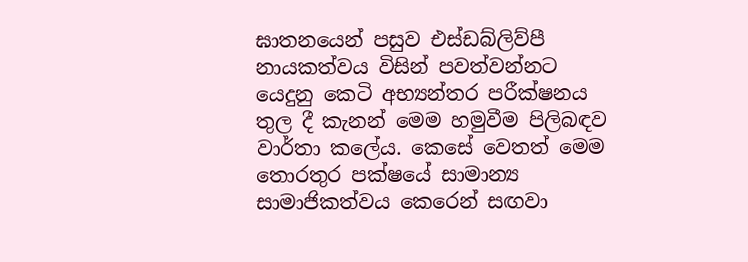ඝාතනයෙන් පසුව එස්ඩබ්ලිව්පී නායකත්වය විසින් පවත්වන්නට යෙදුනු කෙටි අභ්‍යන්තර පරීක්ෂනය තුල දී කැනන් මෙම හමුවීම පිලිබඳව වාර්තා කලේය. කෙසේ වෙතත් මෙම තොරතුර පක්ෂයේ සාමාන්‍ය සාමාජිකත්වය කෙරෙන් සඟවා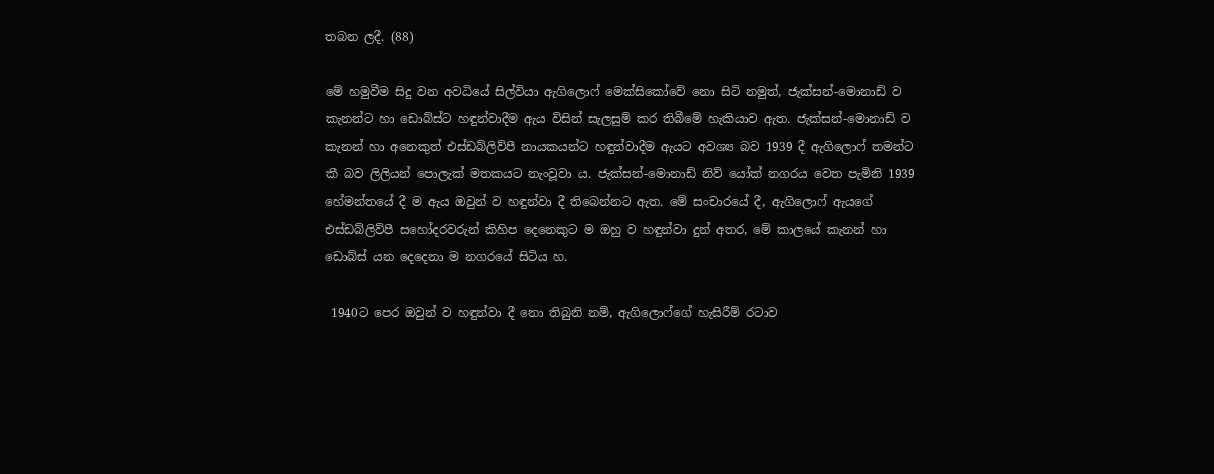තබන ලදී. (88)

මේ හමුවීම සිදු වන අවධියේ සිල්වියා ඇගිලොෆ් මෙක්සිකෝවේ නො සිටි නමුත්, ජැක්සන්-මොනාඩ් ව කැනන්ට හා ඩොබ්ස්ට හඳුන්වාදීම ඇය විසින් සැලසුම් කර තිබීමේ හැකියාව ඇත. ජැක්සන්-මොනාඩ් ව කැනන් හා අනෙකුත් එස්ඩබ්ලිව්පී නායකයන්ට හඳුන්වාදීම ඇයට අවශ්‍ය බව 1939 දී ඇගිලොෆ් තමන්ට කී බව ලිලියන් පොලැක් මතකයට නැංවූවා ය. ජැක්සන්-මොනාඩ් නිව් යෝක් නගරය වෙත පැමිනි 1939 හේමන්තයේ දී ම ඇය ඔවුන් ව හඳුන්වා දී තිබෙන්නට ඇත. මේ සංචාරයේ දී, ඇගිලොෆ් ඇයගේ එස්ඩබ්ලිව්පී සහෝදරවරුන් කිහිප දෙනෙකුට ම ඔහු ව හඳුන්වා දුන් අතර, මේ කාලයේ කැනන් හා ඩොබ්ස් යන දෙදෙනා ම නගරයේ සිටිය හ.

 1940ට පෙර ඔවුන් ව හඳුන්වා දී නො තිබුනි නම්, ඇගිලොෆ්ගේ හැසිරීම් රටාව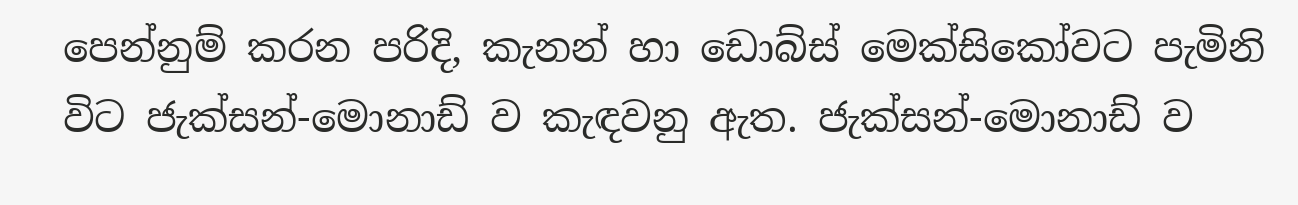පෙන්නුම් කරන පරිදි, කැනන් හා ඩොබ්ස් මෙක්සිකෝවට පැමිනි විට ජැක්සන්-මොනාඩ් ව කැඳවනු ඇත. ජැක්සන්-මොනාඩ් ව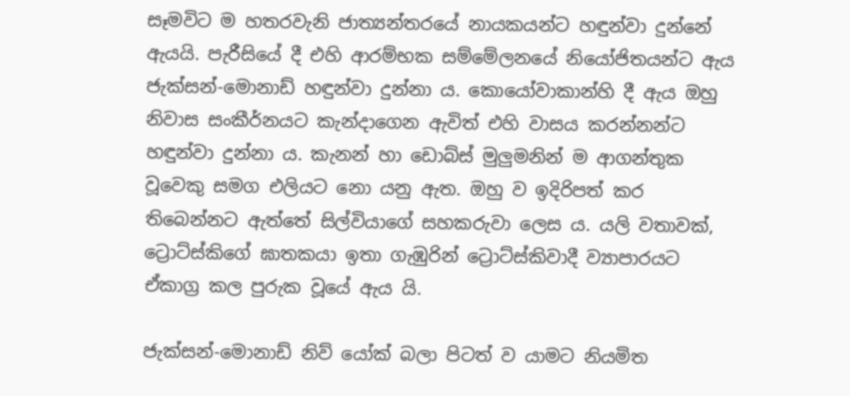සෑමවිට ම හතරවැනි ජාත්‍යන්තරයේ නායකයන්ට හඳුන්වා දුන්නේ ඇයයි. පැරීසියේ දී එහි ආරම්භක සම්මේලනයේ නියෝජිතයන්ට ඇය ජැක්සන්-මොනාඩ් හඳුන්වා දුන්නා ය. කොයෝවාකාන්හි දී ඇය ඔහු නිවාස සංකීර්නයට කැන්දාගෙන ඇවිත් එහි වාසය කරන්නන්ට හඳුන්වා දුන්නා ය. කැනන් හා ඩොබ්ස් මුලුමනින් ම ආගන්තුක වූවෙකු සමග එලියට නො යනු ඇත. ඔහු ව ඉදිරිපත් කර තිබෙන්නට ඇත්තේ සිල්වියාගේ සහකරුවා ලෙස ය. යලි වතාවක්, ට්‍රොට්ස්කිගේ ඝාතකයා ඉතා ගැඹුරින් ට්‍රොට්ස්කිවාදී ව්‍යාපාරයට ඒකාග්‍ර කල පුරුක වූයේ ඇය යි.

ජැක්සන්-මොනාඩ් නිව් යෝක් බලා පිටත් ව යාමට නියමිත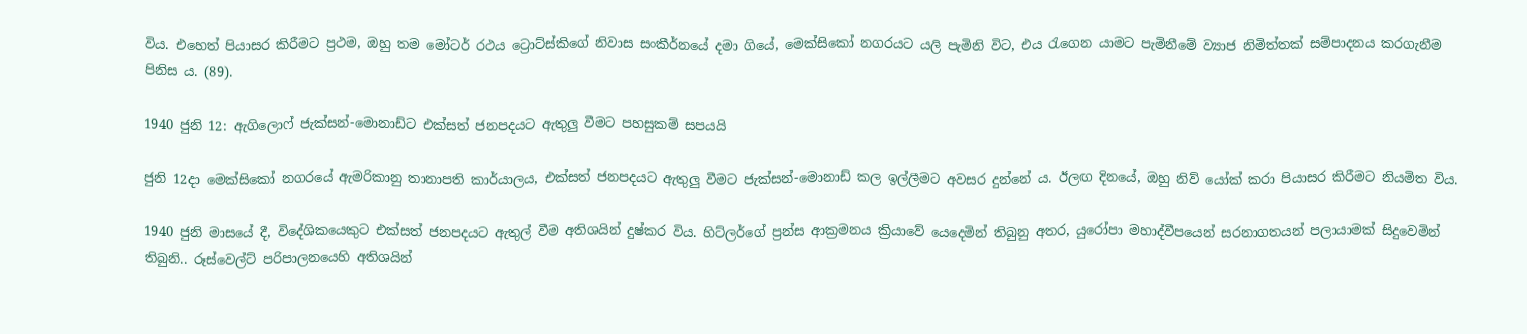විය. එහෙත් පියාසර කිරීමට ප්‍රථම, ඔහු තම මෝටර් රථය ට්‍රොට්ස්කිගේ නිවාස සංකීර්නයේ දමා ගියේ, මෙක්සිකෝ නගරයට යලි පැමිනි විට, එය රැගෙන යාමට පැමිනීමේ ව්‍යාජ නිමිත්තක් සම්පාදනය කරගැනීම පිනිස ය. (89).

1940 ජුනි 12: ඇගිලොෆ් ජැක්සන්-මොනාඩ්ට එක්සත් ජනපදයට ඇතුලු වීමට පහසුකම් සපයයි

ජුනි 12දා මෙක්සිකෝ නගරයේ ඇමරිකානු තානාපති කාර්යාලය, එක්සත් ජනපදයට ඇතුලු වීමට ජැක්සන්-මොනාඩ් කල ඉල්ලීමට අවසර දුන්නේ ය. ඊලඟ දිනයේ, ඔහු නිව් යෝක් කරා පියාසර කිරීමට නියමිත විය.

1940 ජුනි මාසයේ දී, විදේශිකයෙකුට එක්සත් ජනපදයට ඇතුල් වීම අතිශයින් දුෂ්කර විය. හිට්ලර්ගේ ප්‍රන්ස ආක්‍රමනය ක්‍රියාවේ යෙදෙමින් තිබුනු අතර, යුරෝපා මහාද්වීපයෙන් සරනාගතයන් පලායාමක් සිදුවෙමින් තිබුනි.. රූස්වෙල්ට් පරිපාලනයෙහි අතිශයින්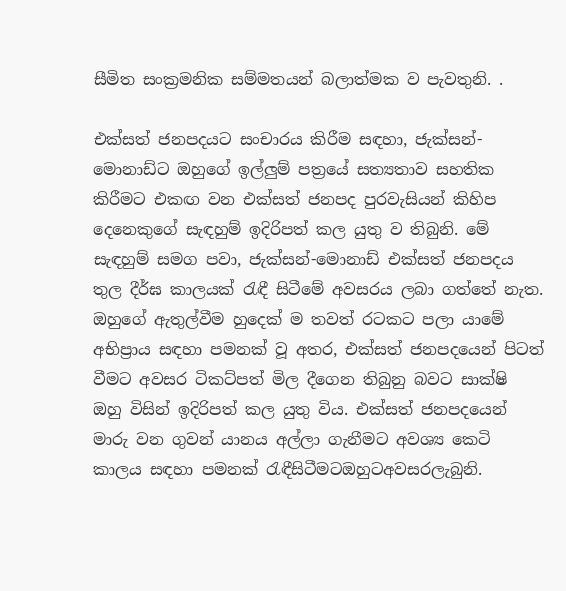සීමිත සංක්‍රමනික සම්මතයන් බලාත්මක ව පැවතුනි. .

එක්සත් ජනපදයට සංචාරය කිරීම සඳහා, ජැක්සන්-මොනාඩ්ට ඔහුගේ ඉල්ලුම් පත්‍රයේ සත්‍යතාව සහතික කිරීමට එකඟ වන එක්සත් ජනපද පුරවැසියන් කිහිප දෙනෙකුගේ සැඳහුම් ඉදිරිපත් කල යුතු ව තිබුනි. මේ සැඳහුම් සමග පවා, ජැක්සන්-මොනාඩ් එක්සත් ජනපදය තුල දීර්ඝ කාලයක් රැඳී සිටීමේ අවසරය ලබා ගත්තේ නැත. ඔහුගේ ඇතුල්වීම හුදෙක් ම තවත් රටකට පලා යාමේ අභිප්‍රාය සඳහා පමනක් වූ අතර, එක්සත් ජනපදයෙන් පිටත් වීමට අවසර ටිකට්පත් මිල දීගෙන තිබුනු බවට සාක්ෂි ඔහු විසින් ඉදිරිපත් කල යුතු විය. එක්සත් ජනපදයෙන් මාරු වන ගුවන් යානය අල්ලා ගැනීමට අවශ්‍ය කෙටි කාලය සඳහා පමනක් රැඳීසිටීමටඔහුටඅවසරලැබුනි.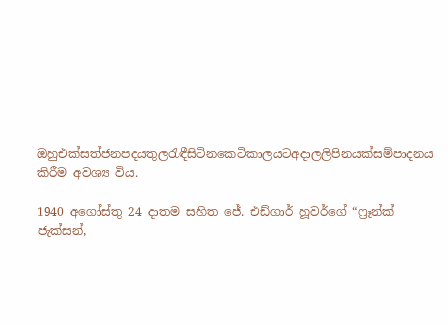ඔහුඑක්සත්ජනපදයතුලරැඳීසිටිනකෙටිකාලයටඅදාලලිපිනයක්සම්පාදනය කිරීම අවශ්‍ය විය.

1940 අගෝස්තු 24 දාතම සහිත ජේ. එඩ්ගාර් හූවර්ගේ “ෆ්‍රෑන්ක් ජැක්සන්,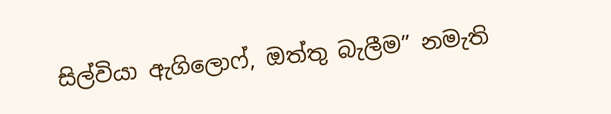සිල්වියා ඇගිලොෆ්, ඔත්තු බැලීම” නමැති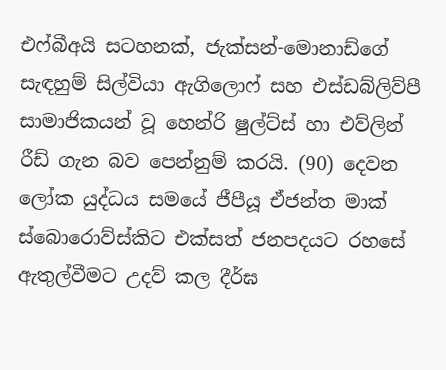එෆ්බීඅයි සටහනක්, ජැක්සන්-මොනාඩ්ගේ සැඳහුම් සිල්වියා ඇගිලොෆ් සහ එස්ඩබ්ලිව්පී සාමාජිකයන් වූ හෙන්රි ෂුල්ට්ස් හා එව්ලින් රීඩ් ගැන බව පෙන්නුම් කරයි. (90) දෙවන ලෝක යුද්ධය සමයේ ජීපීයූ ඒජන්ත මාක් ස්බොරොව්ස්කිට එක්සත් ජනපදයට රහසේ ඇතුල්වීමට උදව් කල දීර්ඝ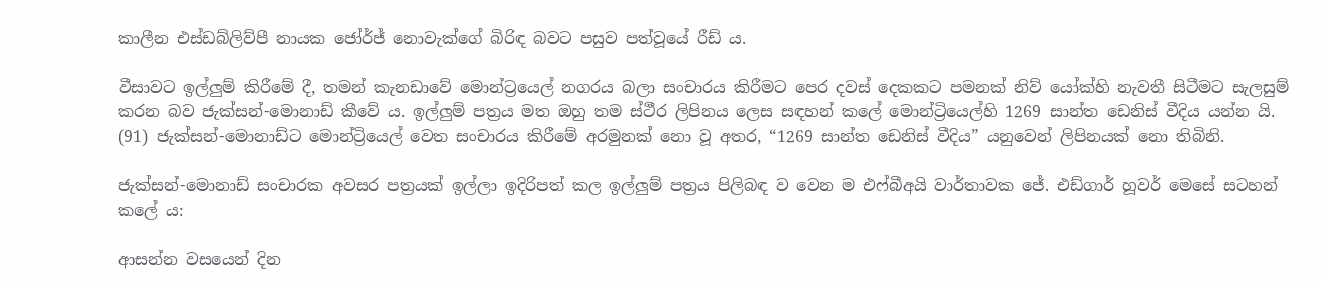කාලීන එස්ඩබ්ලිව්පී නායක ජෝර්ජ් නොවැක්ගේ බිරිඳ බවට පසුව පත්වූයේ රීඩ් ය.

වීසාවට ඉල්ලුම් කිරීමේ දී, තමන් කැනඩාවේ මොන්ට්‍රයෙල් නගරය බලා සංචාරය කිරීමට පෙර දවස් දෙකකට පමනක් නිව් යෝක්හි නැවතී සිටීමට සැලසුම් කරන බව ජැක්සන්-මොනාඩ් කීවේ ය. ඉල්ලුම් පත්‍රය මත ඔහු තම ස්ථීර ලිපිනය ලෙස සඳහන් කලේ මොන්ට්‍රියෙල්හි 1269 සාන්ත ඩෙනිස් වීදිය යන්න යි. (91) ජැක්සන්-මොනාඩ්ට මොන්ට්‍රියෙල් වෙත සංචාරය කිරීමේ අරමුනක් නො වූ අතර, “1269 සාන්ත ඩෙනිස් වීදිය” යනුවෙන් ලිපිනයක් නො තිබිනි.

ජැක්සන්-මොනාඩ් සංචාරක අවසර පත්‍රයක් ඉල්ලා ඉදිරිපත් කල ඉල්ලුම් පත්‍රය පිලිබඳ ව වෙන ම එෆ්බීඅයි වාර්තාවක ජේ. එඩ්ගාර් හූවර් මෙසේ සටහන් කලේ ය:

ආසන්න වසයෙන් දින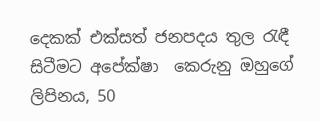දෙකක් එක්සත් ජනපදය තුල රැඳී සිටීමට අපේක්ෂා  කෙරුනු ඔහුගේ ලිපිනය, 50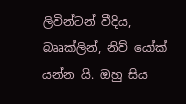ලිවින්ටන් වීදිය, බෲක්ලින්, නිව් යෝක් යන්න යි. ඔහු සිය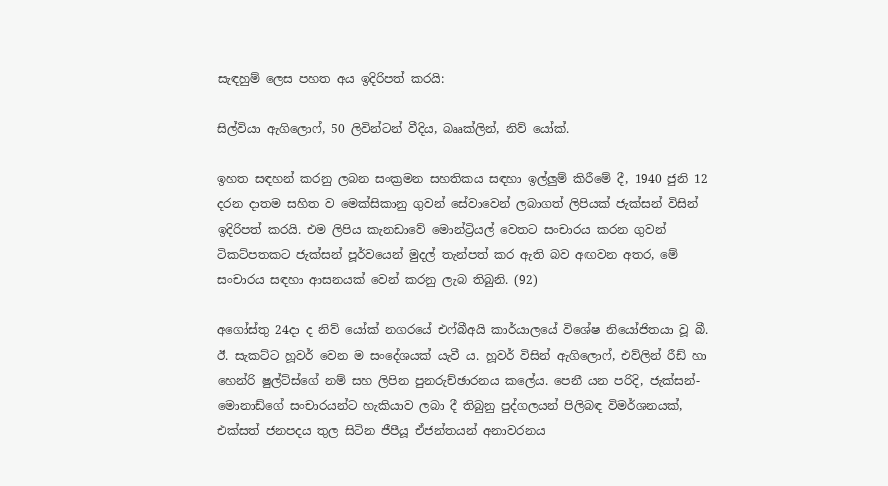සැඳහුම් ලෙස පහත අය ඉදිරිපත් කරයි:

සිල්වියා ඇගිලොෆ්, 50 ලිවින්ටන් වීදිය, බෲක්ලින්, නිව් යෝක්.

ඉහත සඳහන් කරනු ලබන සංක්‍රමන සහතිකය සඳහා ඉල්ලුම් කිරීමේ දී, 1940 ජුනි 12 දරන දාතම සහිත ව මෙක්සිකානු ගුවන් සේවාවෙන් ලබාගත් ලිපියක් ජැක්සන් විසින් ඉදිරිපත් කරයි. එම ලිපිය කැනඩාවේ මොන්ට්‍රියල් වෙතට සංචාරය කරන ගුවන් ටිකට්පතකට ජැක්සන් පූර්වයෙන් මුදල් තැන්පත් කර ඇති බව අඟවන අතර, මේ සංචාරය සඳහා ආසනයක් වෙන් කරනු ලැබ තිබුනි. (92)

අගෝස්තු 24දා ද නිව් යෝක් නගරයේ එෆ්බීඅයි කාර්යාලයේ විශේෂ නියෝජිතයා වූ බී. ඊ. සැකට්ට හූවර් වෙන ම සංදේශයක් යැවී ය. හූවර් විසින් ඇගිලොෆ්, එව්ලින් රීඩ් හා හෙන්රි ෂුල්ට්ස්ගේ නම් සහ ලිපින පුනරුච්ඡාරනය කලේය. පෙනී යන පරිදි, ජැක්සන්-මොනාඩ්ගේ සංචාරයන්ට හැකියාව ලබා දී තිබුනු පුද්ගලයන් පිලිබඳ විමර්ශනයක්, එක්සත් ජනපදය තුල සිටින ජීපීයූ ඒජන්තයන් අනාවරනය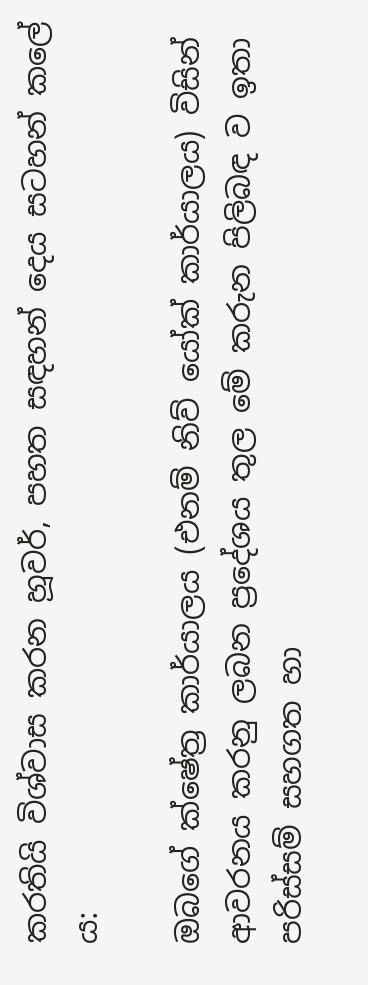කරතියි විශ්වාස කරන හූවර්, පහත සඳහන් දෙය සටහන් කලේ ය:

ඔබගේ ක්ෂේත්‍ර කාර්යාලය (එනම් නිව් යෝක් කාර්යාලය) විසින් ආවරනය කරනු ලබන ප්‍රදේශය තුල මේ කරුන පිලිබඳ ව ඉතා පරිස්සම් සහගත හා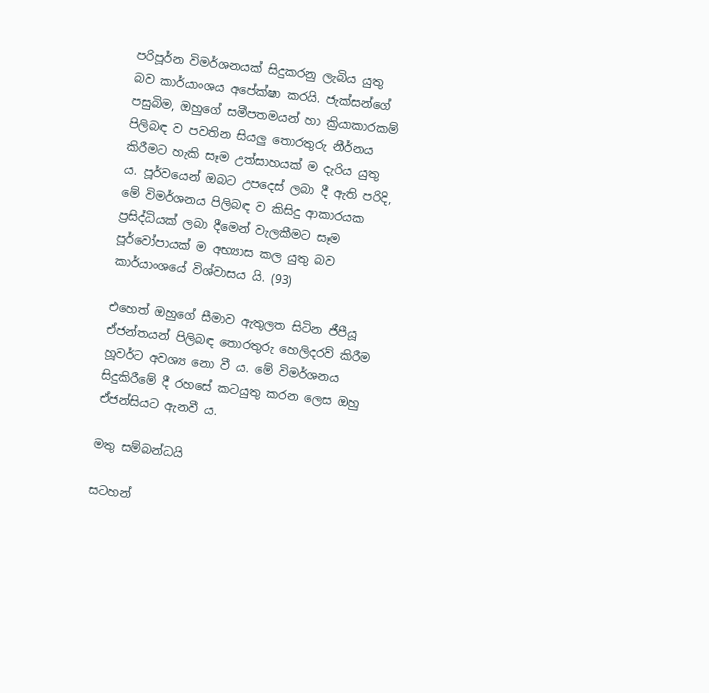පරිපූර්න විමර්ශනයක් සිදුකරනු ලැබිය යුතු බව කාර්යාංශය අපේක්ෂා කරයි. ජැක්සන්ගේ පසුබිම, ඔහුගේ සමීපතමයන් හා ක්‍රියාකාරකම් පිලිබඳ ව පවතින සියලු තොරතුරු නීර්නය කිරීමට හැකි සෑම උත්සාහයක් ම දැරිය යුතු ය. පූර්වයෙන් ඔබට උපදෙස් ලබා දී ඇති පරිදි, මේ විමර්ශනය පිලිබඳ ව කිසිදු ආකාරයක ප්‍රසිද්ධියක් ලබා දීමෙන් වැලකීමට සෑම පූර්වෝපායක් ම අභ්‍යාස කල යුතු බව කාර්යාංශයේ විශ්වාසය යි. (93)

එහෙත් ඔහුගේ සීමාව ඇතුලත සිටින ජීපීයූ ඒජන්තයන් පිලිබඳ තොරතුරු හෙලිදරව් කිරීම හූවර්ට අවශ්‍ය නො වී ය. මේ විමර්ශනය සිදුකිරීමේ දී රහසේ කටයුතු කරන ලෙස ඔහු ඒජන්සියට ඇනවී ය.

මතු සම්බන්ධයි

සටහන්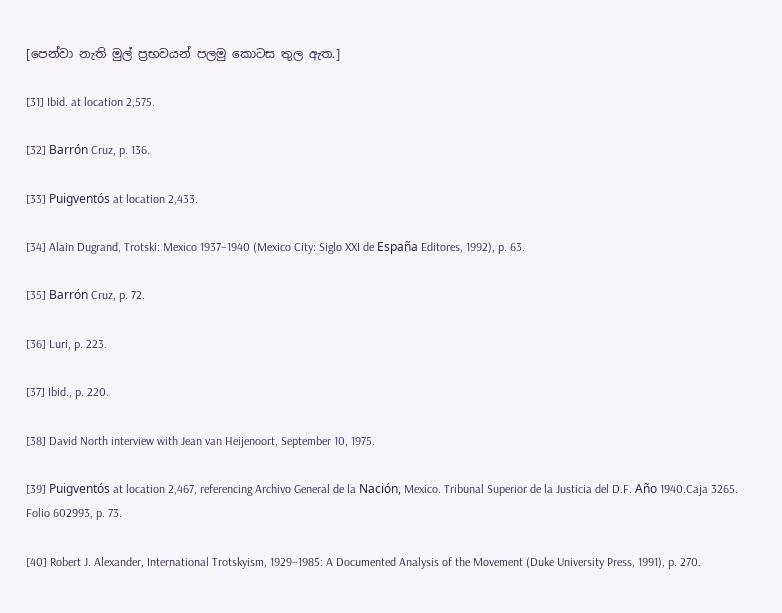[පෙන්වා නැති මුල් ප්‍රභවයන් පලමු කොටස තුල ඇත.]

[31] Ibid. at location 2,575.

[32] Barrón Cruz, p. 136.

[33] Puigventós at location 2,433.

[34] Alain Dugrand, Trotski: Mexico 1937–1940 (Mexico City: Siglo XXI de España Editores, 1992), p. 63.

[35] Barrón Cruz, p. 72.

[36] Luri, p. 223.

[37] Ibid., p. 220.

[38] David North interview with Jean van Heijenoort, September 10, 1975.

[39] Puigventós at location 2,467, referencing Archivo General de la Nación, Mexico. Tribunal Superior de la Justicia del D.F. Año 1940.Caja 3265. Folio 602993, p. 73.

[40] Robert J. Alexander, International Trotskyism, 1929–1985: A Documented Analysis of the Movement (Duke University Press, 1991), p. 270.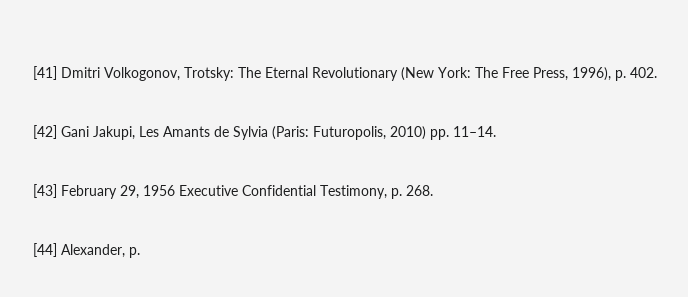[41] Dmitri Volkogonov, Trotsky: The Eternal Revolutionary (New York: The Free Press, 1996), p. 402.

[42] Gani Jakupi, Les Amants de Sylvia (Paris: Futuropolis, 2010) pp. 11–14.

[43] February 29, 1956 Executive Confidential Testimony, p. 268.

[44] Alexander, p.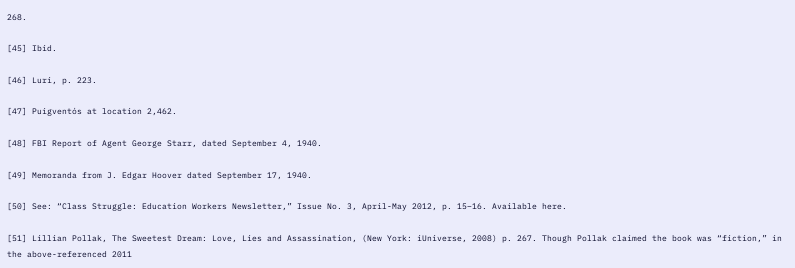268.

[45] Ibid.

[46] Luri, p. 223.

[47] Puigventós at location 2,462.

[48] FBI Report of Agent George Starr, dated September 4, 1940.

[49] Memoranda from J. Edgar Hoover dated September 17, 1940.

[50] See: “Class Struggle: Education Workers Newsletter,” Issue No. 3, April-May 2012, p. 15–16. Available here.

[51] Lillian Pollak, The Sweetest Dream: Love, Lies and Assassination, (New York: iUniverse, 2008) p. 267. Though Pollak claimed the book was “fiction,” in the above-referenced 2011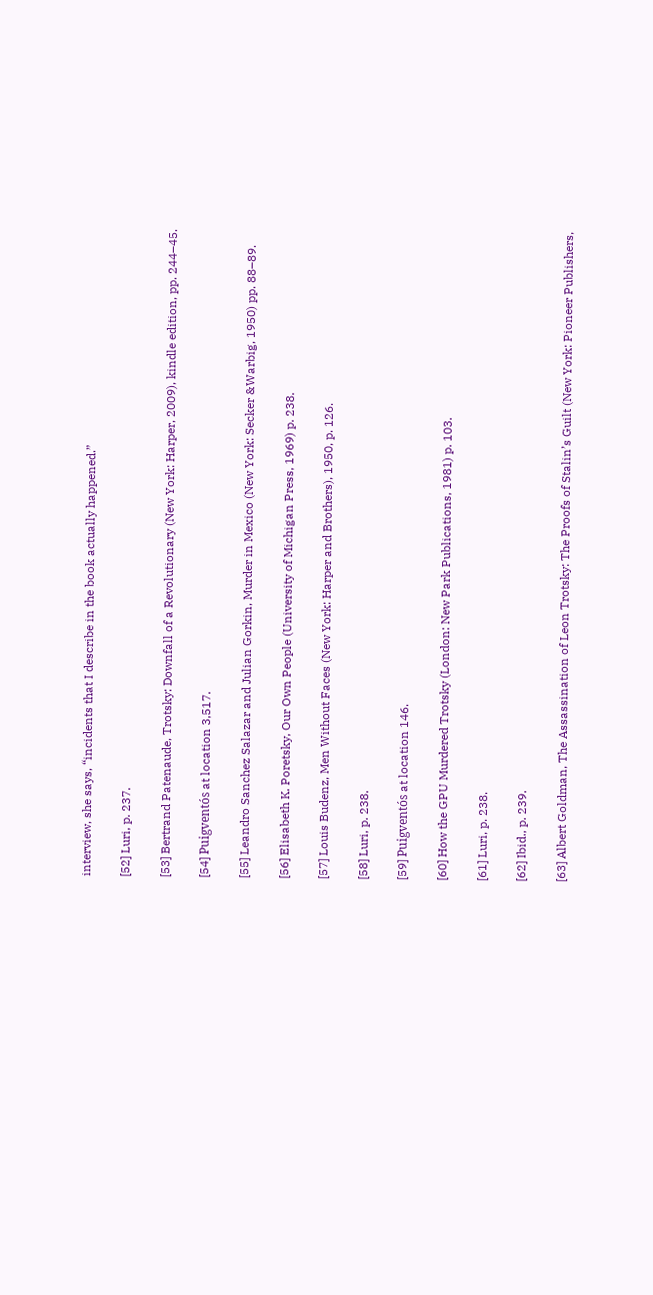interview, she says, “incidents that I describe in the book actually happened.”

[52] Luri, p. 237.

[53] Bertrand Patenaude, Trotsky: Downfall of a Revolutionary (New York: Harper, 2009), kindle edition, pp. 244–45.

[54] Puigventós at location 3,517.

[55] Leandro Sanchez Salazar and Julian Gorkin, Murder in Mexico (New York: Secker &Warbig, 1950) pp. 88–89.

[56] Elisabeth K. Poretsky, Our Own People (University of Michigan Press, 1969) p. 238.

[57] Louis Budenz, Men Without Faces (New York: Harper and Brothers), 1950, p. 126.

[58] Luri, p. 238.

[59] Puigventós at location 146.

[60] How the GPU Murdered Trotsky (London: New Park Publications, 1981) p. 103.

[61] Luri, p. 238.

[62] Ibid., p. 239.

[63] Albert Goldman, The Assassination of Leon Trotsky: The Proofs of Stalin’s Guilt (New York: Pioneer Publishers,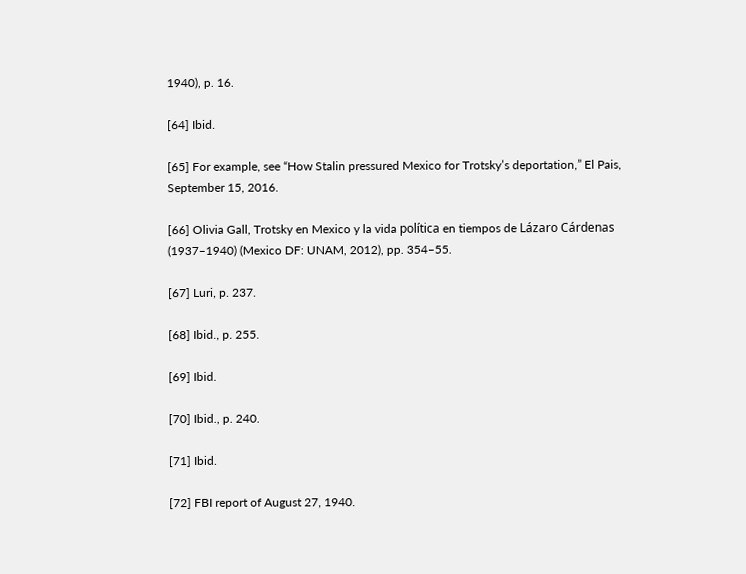1940), p. 16.

[64] Ibid.

[65] For example, see “How Stalin pressured Mexico for Trotsky’s deportation,” El Pais, September 15, 2016.

[66] Olivia Gall, Trotsky en Mexico y la vida política en tiempos de Lázaro Cárdenas (1937–1940) (Mexico DF: UNAM, 2012), pp. 354–55.

[67] Luri, p. 237.

[68] Ibid., p. 255.

[69] Ibid.

[70] Ibid., p. 240.

[71] Ibid.

[72] FBI report of August 27, 1940.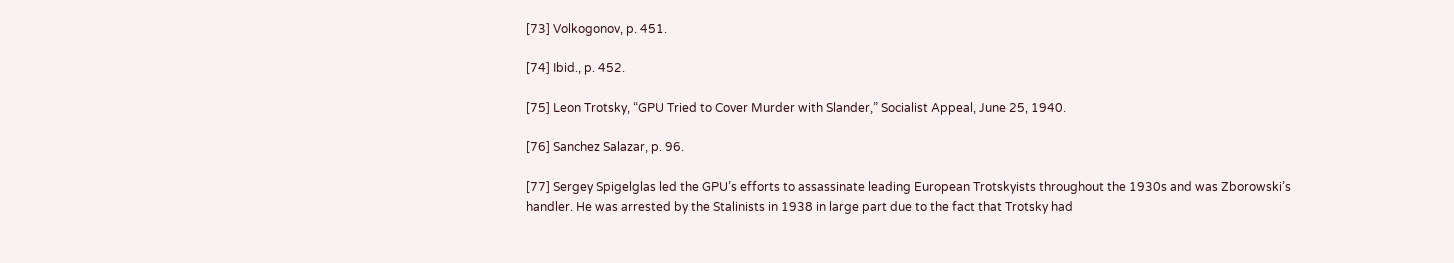[73] Volkogonov, p. 451.

[74] Ibid., p. 452.

[75] Leon Trotsky, “GPU Tried to Cover Murder with Slander,” Socialist Appeal, June 25, 1940.

[76] Sanchez Salazar, p. 96.

[77] Sergey Spigelglas led the GPU’s efforts to assassinate leading European Trotskyists throughout the 1930s and was Zborowski’s handler. He was arrested by the Stalinists in 1938 in large part due to the fact that Trotsky had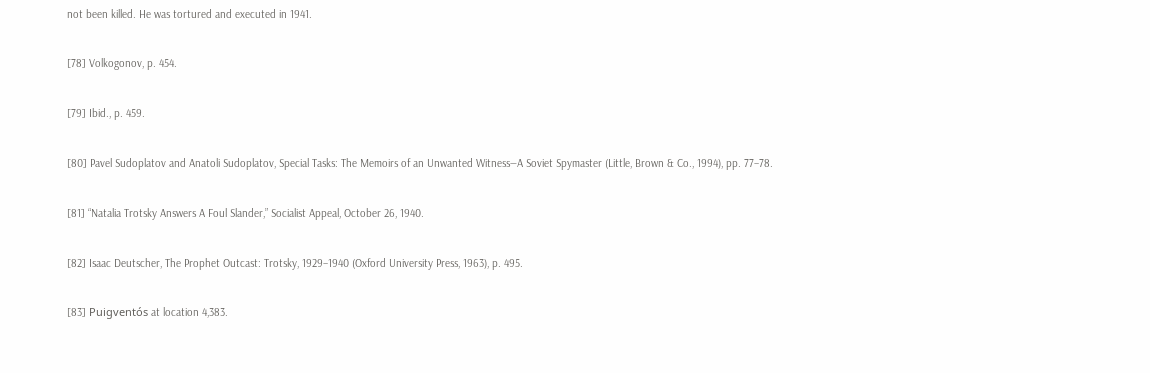not been killed. He was tortured and executed in 1941.

[78] Volkogonov, p. 454.

[79] Ibid., p. 459.

[80] Pavel Sudoplatov and Anatoli Sudoplatov, Special Tasks: The Memoirs of an Unwanted Witness—A Soviet Spymaster (Little, Brown & Co., 1994), pp. 77–78.

[81] “Natalia Trotsky Answers A Foul Slander,” Socialist Appeal, October 26, 1940.

[82] Isaac Deutscher, The Prophet Outcast: Trotsky, 1929–1940 (Oxford University Press, 1963), p. 495.

[83] Puigventós at location 4,383.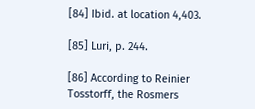[84] Ibid. at location 4,403.

[85] Luri, p. 244.

[86] According to Reinier Tosstorff, the Rosmers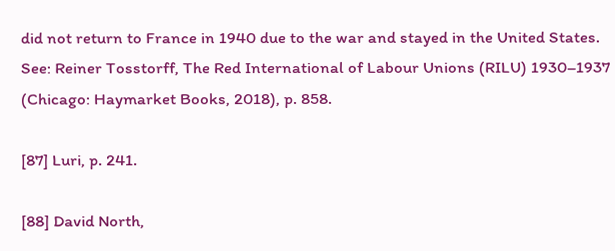did not return to France in 1940 due to the war and stayed in the United States. See: Reiner Tosstorff, The Red International of Labour Unions (RILU) 1930–1937 (Chicago: Haymarket Books, 2018), p. 858.

[87] Luri, p. 241.

[88] David North,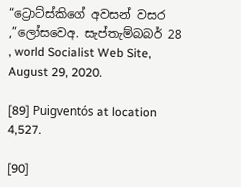“ට්‍රොට්ස්කිගේ අවසන් වසර ,”ලෝසවෙඅ. සැප්තැම්බබර් 28 , world Socialist Web Site, August 29, 2020.

[89] Puigventós at location 4,527.

[90]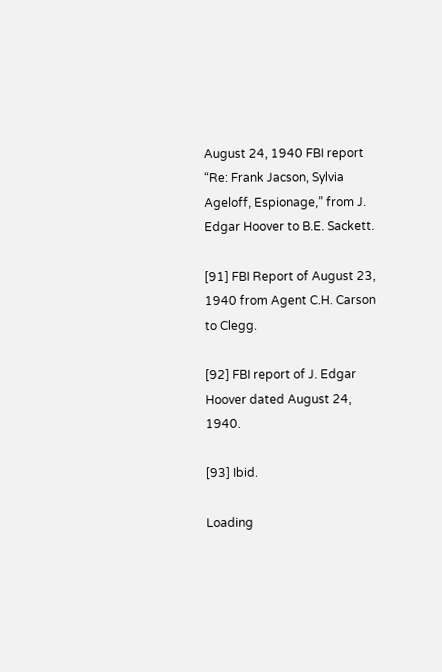August 24, 1940 FBI report “Re: Frank Jacson, Sylvia Ageloff, Espionage,” from J. Edgar Hoover to B.E. Sackett.

[91] FBI Report of August 23, 1940 from Agent C.H. Carson to Clegg.

[92] FBI report of J. Edgar Hoover dated August 24, 1940.

[93] Ibid.

Loading